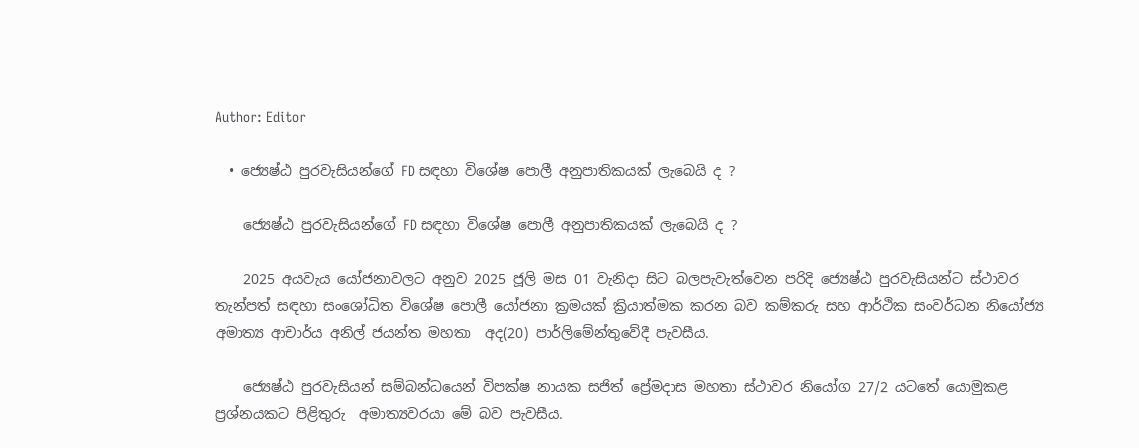Author: Editor

  • ජ්‍යෙෂ්ඨ පුරවැසියන්ගේ FD සඳහා විශේෂ පොලී අනුපාතිකයක් ලැබෙයි ද ?

    ජ්‍යෙෂ්ඨ පුරවැසියන්ගේ FD සඳහා විශේෂ පොලී අනුපාතිකයක් ලැබෙයි ද ?

    2025 අයවැය යෝජනාවලට අනුව 2025 ජූලි මස 01 වැනිදා සිට බලපැවැත්වෙන පරිදි ජ්‍යෙෂ්ඨ පුරවැසියන්ට ස්ථාවර තැන්පත් සඳහා සංශෝධිත විශේෂ පොලී යෝජනා ක්‍රමයක් ක්‍රියාත්මක කරන බව කම්කරු සහ ආර්ථික සංවර්ධන නියෝජ්‍ය  අමාත්‍ය ආචාර්ය අනිල් ජයන්ත මහතා  අද(20) පාර්ලිමේන්තුවේදී පැවසීය.

    ජ්‍යෙෂ්ඨ පුරවැසියන් සම්බන්ධයෙන් විපක්ෂ නායක සජිත් ප්‍රේමදාස මහතා ස්ථාවර නියෝග 27/2 යටතේ යොමුකළ ප්‍රශ්නයකට පිළිතුරු  අමාත්‍යවරයා මේ බව පැවසීය.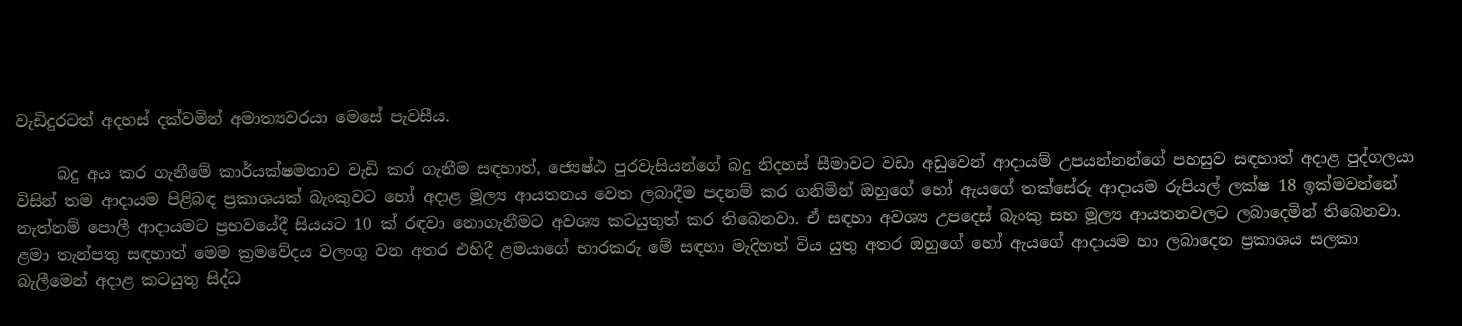වැඩිදුරටත් අදහස් දක්වමින් අමාත්‍යවරයා මෙසේ පැවසීය.

     බදු අය කර ගැනීමේ කාර්යක්ෂමතාව වැඩි කර ගැනීම සඳහාත්, ජ්‍යෙෂ්ඨ පුරවැසියන්ගේ බදු නිදහස් සීමාවට වඩා අඩුවෙන් ආදායම් උපයන්නන්ගේ පහසුව සඳහාත් අදාළ පුද්ගලයා විසින් තම ආදායම පිළිබඳ ප්‍රකාශයක් බැංකුවට හෝ අදාළ මූල්‍ය ආයතනය වෙත ලබාදීම පදනම් කර ගනිමින් ඔහුගේ හෝ ඇයගේ තක්සේරු ආදායම රුපියල් ලක්ෂ 18 ඉක්මවන්නේ නැත්නම් පොලී ආදායමට ප්‍රභවයේදී සියයට 10 ක් රඳවා නොගැනීමට අවශ්‍ය කටයුතුත් කර තිබෙනවා. ඒ සඳහා අවශ්‍ය උපදෙස් බැංකු සහ මූල්‍ය ආයතනවලට ලබාදෙමින් තිබෙනවා. ළමා තැන්පතු සඳහාත් මෙම ක්‍රමවේදය වලංගු වන අතර එහිදී ළමයාගේ භාරකරු මේ සඳහා මැදිහත් විය යුතු අතර ඔහුගේ හෝ ඇයගේ ආදායම හා ලබාදෙන ප්‍රකාශය සලකා බැලීමෙන් අදාළ කටයුතු සිද්ධ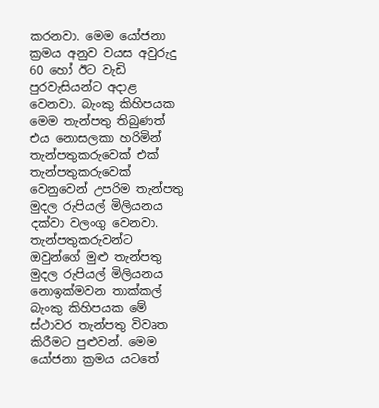කරනවා. මෙම යෝජනා ක්‍රමය අනුව වයස අවුරුදු 60 හෝ ඊට වැඩි පුරවැසියන්ට අදාළ වෙනවා. බැංකු කිහිපයක මෙම තැන්පතු තිබුණත් එය නොසලකා හරිමින් තැන්පතුකරුවෙක් එක් තැන්පතුකරුවෙක් වෙනුවෙන් උපරිම තැන්පතු මුදල රුපියල් මිලියනය දක්වා වලංගු වෙනවා. තැන්පතුකරුවන්ට ඔවුන්ගේ මුළු තැන්පතු මුදල රුපියල් මිලියනය නොඉක්මවන තාක්කල් බැංකු කිහිපයක මේ ස්ථාවර තැන්පතු විවෘත කිරීමට පුළුවන්. මෙම යෝජනා ක්‍රමය යටතේ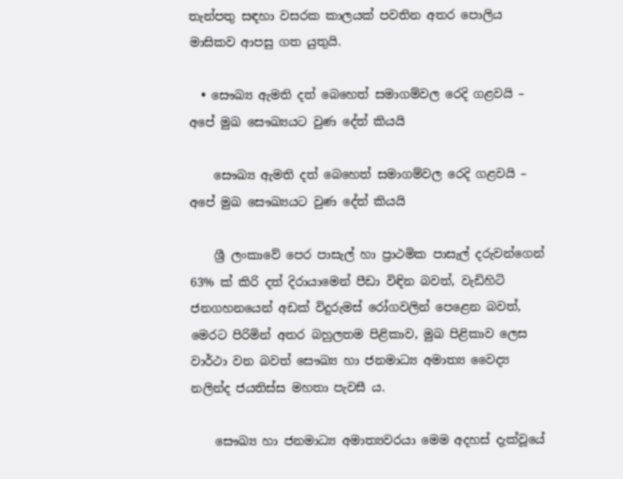තැන්පතු සඳහා වසරක කාලයක් පවතින අතර පොලිය මාසිකව ආපසු ගත යුතුයි.

  • සෞඛ්‍ය ඇමති දත් බෙහෙත් සමාගම්වල රෙදි ගළවයි – අපේ මුඛ සෞඛ්‍යයට වුණ දේත් කියයි

    සෞඛ්‍ය ඇමති දත් බෙහෙත් සමාගම්වල රෙදි ගළවයි – අපේ මුඛ සෞඛ්‍යයට වුණ දේත් කියයි

    ශ්‍රී ලංකාවේ පෙර පාසැල් හා ප්‍රාථමික පාසැල් දරුවන්ගෙන් 63% ක් කිරි දත් දිරායාමෙන් පීඩා විඳින බවත්, වැඩිහිටි ජනගහනයෙන් අඩක් විදුරුමස් රෝගවලින් පෙළෙන බවත්, මෙරට පිරිමින් අතර බහුලතම පිළිකාව, මුඛ පිළිකාව ලෙස වාර්ථා වන බවත් සෞඛ්‍ය හා ජනමාධ්‍ය අමාත්‍ය වෛද්‍ය නලින්ද ජයතිස්ස මහතා පැවසී ය.

    සෞඛ්‍ය හා ජනමාධ්‍ය අමාත්‍යවරයා මෙම අදහස් දැක්වූයේ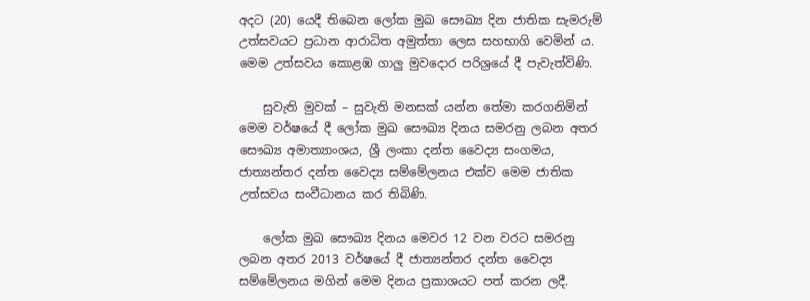අදට (20) යෙදී තිබෙන ලෝක මුඛ සෞඛ්‍ය දින ජාතික සැමරුම් උත්සවයට ප්‍රධාන ආරාධිත අමුත්තා ලෙස සහභාගි වෙමින් ය. මෙම උත්සවය කොළඹ ගාලු මුවදොර පරිශ්‍රයේ දී පැවැත්විණි.

    සුවැති මුවක් – සුවැති මනසක් යන්න තේමා කරගනිමින් මෙම වර්ෂයේ දී ලෝක මුඛ සෞඛ්‍ය දිනය සමරනු ලබන අතර සෞඛ්‍ය අමාත්‍යාංශය, ශ්‍රී ලංකා දන්ත වෛද්‍ය සංගමය, ජාත්‍යන්තර දන්ත වෛද්‍ය සම්මේලනය එක්ව මෙම ජාතික උත්සවය සංවීධානය කර තිබිණි.

    ලෝක මුඛ සෞඛ්‍ය දිනය මෙවර 12 වන වරට සමරනු ලබන අතර 2013 වර්ෂයේ දී ජාත්‍යන්තර දන්ත වෛද්‍ය සම්මේලනය මගින් මෙම දිනය ප්‍රකාශයට පත් කරන ලදී.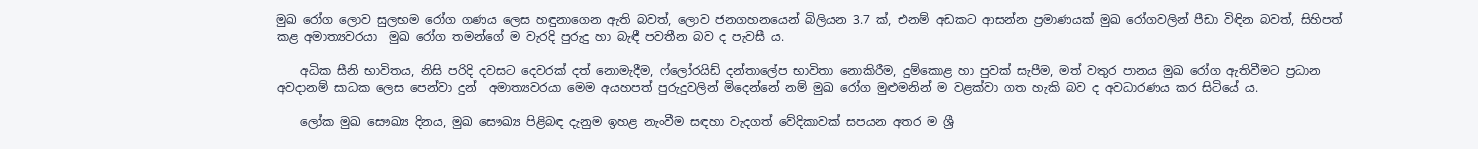මුඛ රෝග ලොව සුලභම රෝග ගණය ලෙස හඳුනාගෙන ඇති බවත්, ලොව ජනගහනයෙන් බිලියන 3.7 ක්, එනම් අඩකට ආසන්න ප්‍රමාණයක් මුඛ රෝගවලින් පීඩා විඳින බවත්, සිහිපත් කළ අමාත්‍යවරයා  මුඛ රෝග තමන්ගේ ම වැරදි පුරුදු හා බැඳී පවතීන බව ද පැවසී ය.

    අධික සීනි භාවිතය, නිසි පරිදි දවසට දෙවරක් දත් නොමැදීම, ෆ්ලෝරයිඩ් දන්තාලේප භාවිතා නොකිරීම, දුම්කොළ හා පුවක් සැපීම, මත් වතුර පානය මුඛ රෝග ඇතිවීමට ප්‍රධාන අවදානම් සාධක ලෙස පෙන්වා දුන්  අමාත්‍යවරයා මෙම අයහපත් පුරුදුවලින් මිදෙන්නේ නම් මුඛ රෝග මුළුමනින් ම වළක්වා ගත හැකි බව ද අවධාරණය කර සිටියේ ය.

    ලෝක මුඛ සෞඛ්‍ය දිනය, මුඛ සෞඛ්‍ය පිළිබඳ දැනුම ඉහළ නැංවීම සඳහා වැදගත් වේදිකාවක් සපයන අතර ම ශ්‍රී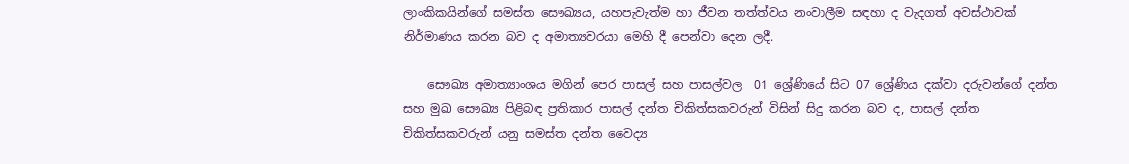ලාංකිකයින්ගේ සමස්ත සෞඛ්‍යය, යහපැවැත්ම හා ජීවන තත්ත්වය නංවාලීම සඳහා ද වැදගත් අවස්ථාවක්  නිර්මාණය කරන බව ද අමාත්‍යවරයා මෙහි දී පෙන්වා දෙන ලදී.

    සෞඛ්‍ය අමාත්‍යාංශය මගින් පෙර පාසල් සහ පාසල්වල  01 ශ්‍රේණියේ සිට 07 ශ්‍රේණිය දක්වා දරුවන්ගේ දන්ත සහ මුඛ සෞඛ්‍ය පිළිබඳ ප්‍රතිකාර පාසල් දන්ත චිකිත්සකවරුන් විසින් සිදු කරන බව ද, පාසල් දන්ත චිකිත්සකවරුන් යනු සමස්ත දන්ත වෛද්‍ය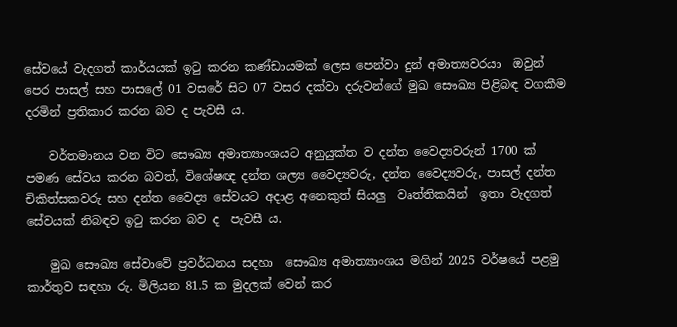සේවයේ වැදගත් කාර්යයක් ඉටු කරන කණ්ඩායමක් ලෙස පෙන්වා දුන් අමාත්‍යවරයා  ඔවුන් පෙර පාසල් සහ පාසලේ 01 වසරේ සිට 07 වසර දක්වා දරුවන්ගේ මුඛ සෞඛ්‍ය පිළිබඳ වගකීම දරමින් ප්‍රතිකාර කරන බව ද පැවසී ය.

    වර්තමානය වන විට සෞඛ්‍ය අමාත්‍යාංශයට අනුයුක්ත ව දන්ත වෛද්‍යවරුන් 1700 ක් පමණ සේවය කරන බවත්, විශේෂඥ දන්ත ශල්‍ය වෛද්‍යවරු, දන්ත වෛද්‍යවරු, පාසල් දන්ත චිකිත්සකවරු සහ දන්ත වෛද්‍ය සේවයට අදාළ අනෙකුත් සියලු  වෘත්තිකයින්  ඉතා වැදගත් සේවයක් නිබඳව ඉටු කරන බව ද  පැවසී ය.

    මුඛ සෞඛ්‍ය සේවාවේ ප්‍රවර්ධනය සදහා  සෞඛ්‍ය අමාත්‍යාංශය මගින් 2025 වර්ෂයේ පළමු කාර්තුව සඳහා රු. මිලියන 81.5 ක මුදලක් වෙන් කර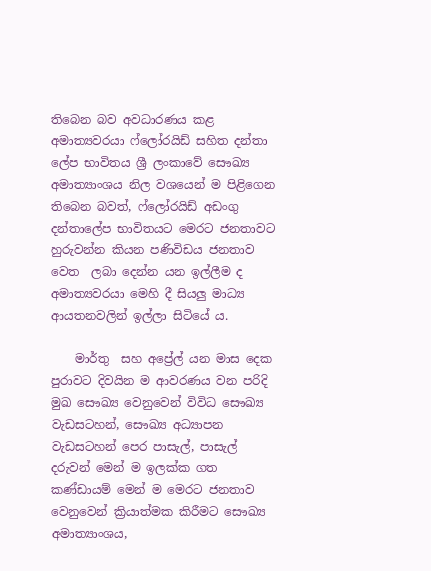තිබෙන බව අවධාරණය කළ අමාත්‍යවරයා ෆ්ලෝරයිඩ් සහිත දන්තා ලේප භාවිතය ශ්‍රී ලංකාවේ සෞඛ්‍ය අමාත්‍යාංශය නිල වශයෙන් ම පිළිගෙන තිබෙන බවත්, ෆ්ලෝරයිඩ් අඩංගු දන්තාලේප භාවිතයට මෙරට ජනතාවට හුරුවන්න කියන පණිවිඩය ජනතාව වෙත  ලබා දෙන්න යන ඉල්ලීම ද අමාත්‍යවරයා මෙහි දී සියලු මාධ්‍ය ආයතනවලින් ඉල්ලා සිටියේ ය.

    මාර්තු  සහ අප්‍රේල් යන මාස දෙක පුරාවට දිවයින ම ආවරණය වන පරිදි  මුඛ සෞඛ්‍ය වෙනුවෙන් විවිධ සෞඛ්‍ය වැඩසටහන්, සෞඛ්‍ය අධ්‍යාපන වැඩසටහන් පෙර පාසැල්, පාසැල් දරුවන් මෙන් ම ඉලක්ක ගත කණ්ඩායම් මෙන් ම මෙරට ජනතාව වෙනුවෙන් ක්‍රියාත්මක කිරීමට සෞඛ්‍ය අමාත්‍යාංශය,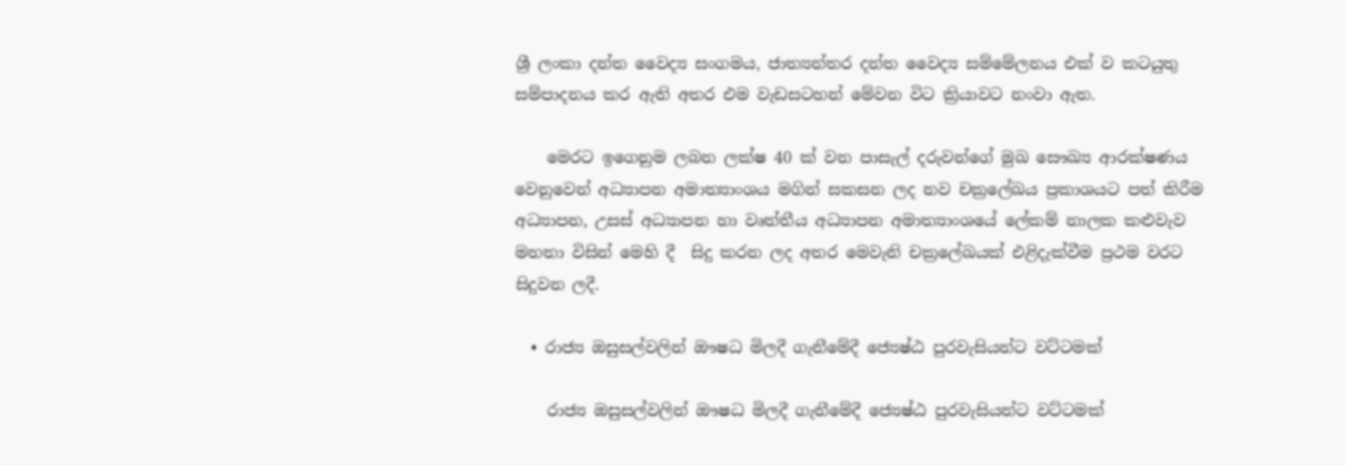ශ්‍රී ලංකා දන්ත වෛද්‍ය සංගමය, ජාත්‍යන්තර දන්ත වෛද්‍ය සම්මේලනය එක් ව කටයුතු සම්පාදනය කර ඇති අතර එම වැඩසටහන් මේවන විට ක්‍රියාවට නංවා ඇත.

    මෙරට ඉගෙනුම ලබන ලක්ෂ 40 ක් වන පාසැල් දරුවන්ගේ මුඛ සෞඛ්‍ය ආරක්ෂණය  වෙනුවෙන් අධ්‍යාපන අමාත්‍යාංශය මගින් සකසන ලද නව චක්‍රලේඛය ප්‍රකාශයට පත් කිරීම අධ්‍යාපන, උසස් අධ්‍යාපන හා වෘත්තීය අධ්‍යාපන අමාත්‍යාංශයේ ලේකම් නාලක කළුවැව මහතා විසින් මෙහි දී  සිදු කරන ලද අතර මෙවැනි චක්‍රලේඛයක් එළිදැක්වීම ප්‍රථම වරට සිදුවන ලදී.

  • රාජ්‍ය ඔසුසල්වලින් ඖෂධ මිලදී ගැනීමේදී ජ්‍යෙෂ්ඨ පුරවැසියන්ට වට්ටමක්

    රාජ්‍ය ඔසුසල්වලින් ඖෂධ මිලදී ගැනීමේදී ජ්‍යෙෂ්ඨ පුරවැසියන්ට වට්ටමක්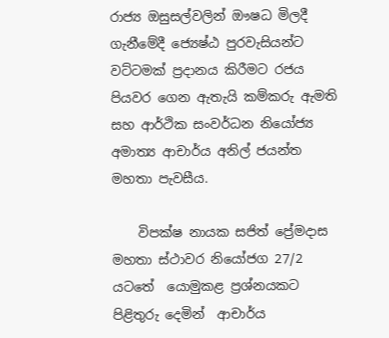රාජ්‍ය ඔසුසල්වලින් ඖෂධ මිලදී ගැනීමේදී ජ්‍යෙෂ්ඨ පුරවැසියන්ට වට්ටමක් ප්‍රදානය කිරීමට රජය පියවර ගෙන ඇතැයි කම්කරු ඇමති සහ ආර්ථික සංවර්ධන නියෝජ්‍ය අමාත්‍ය ආචාර්ය අනිල් ජයන්ත මහතා පැවසීය.

    විපක්ෂ නායක සජිත් ප්‍රේමදාස මහතා ස්ථාවර නියෝජග 27/2 යටතේ  යොමුකළ ප්‍රශ්නයකට පිළිතුරු දෙමින්  ආචාර්ය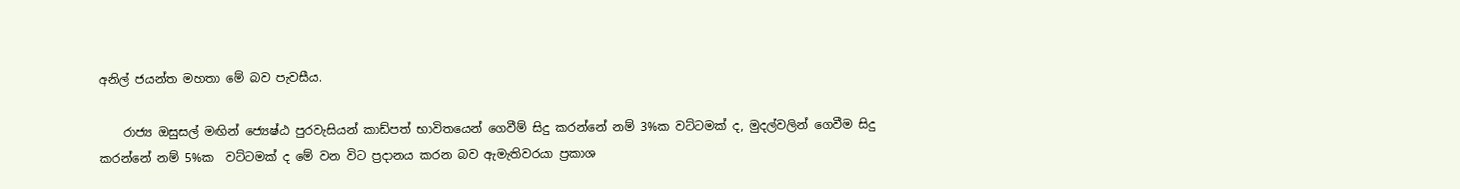අනිල් ජයන්ත මහතා මේ බව පැවසීය.

    රාජ්‍ය ඔසුසල් මඟින් ජ්‍යෙෂ්ඨ පුරවැසියන් කාඩ්පත් භාවිතයෙන් ගෙවීම් සිදු කරන්නේ නම් 3%ක වට්ටමක් ද, මුදල්වලින් ගෙවීම සිදු කරන්නේ නම් 5%ක  වට්ටමක් ද මේ වන විට ප්‍රදානය කරන බව ඇමැතිවරයා ප්‍රකාශ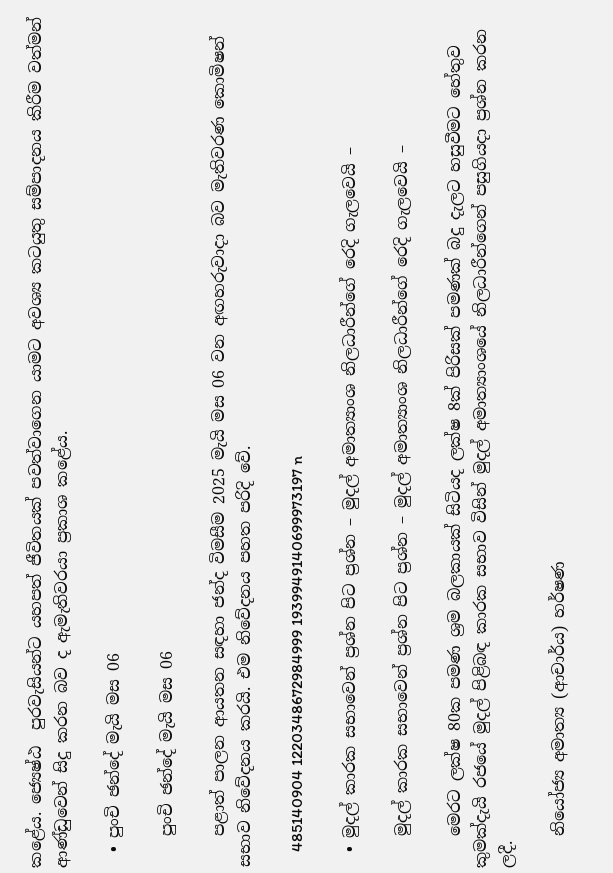කළේය. ජ්‍යෙෂ්ඨ  පුරවැසියන්ට යහපත් ජීවිතයක් පවත්වාගෙන යාමට අවශ්‍ය කටයුතු සම්පාදනය කිරීම වත්මන් ආණ්ඩුවෙන් සිදු කරන බව ද ඇමැතිවරයා ප්‍රකාශ කළේය.

  • පුංචි ඡන්දේ මැයි මස 06

    පුංචි ඡන්දේ මැයි මස 06

    පළාත් පාලන ආයතන සඳහා ජන්ද විමසීම 2025 මැයි මස 06 වන අඟහරුවාදා බව මැතිවරණ කොමිෂන් සභාව නිවේදනය කරයි. එම නිවේදනය පහත පරිදි වේ.

    485140904 1220348672984999 1939949140699973197 n

  • මුදල් කාරක සභාවෙන් ප්‍රශ්න පිට ප්‍රශ්න – මුදල් අමාත්‍යාංශ නිලධාරීන්ගේ රෙදි ගැලවෙයි –

    මුදල් කාරක සභාවෙන් ප්‍රශ්න පිට ප්‍රශ්න – මුදල් අමාත්‍යාංශ නිලධාරීන්ගේ රෙදි ගැලවෙයි –

    මෙරට ලක්ෂ 80ක පමණ ශ්‍රම බලකායක් සිටියද ලක්ෂ 8ක් පිරිසක් පමණක් බදු දැලට හසුවීමට හේතුව කුමක්දැයි රජයේ මුදල් පිළිබඳ කාරක සභාව විසින් මුදල් අමාත්‍යාංශයේ නිලධාරීන්ගෙන් පසුගියදා ප්‍රශ්න කරන ලදී.

    නියෝජ්‍ය අමාත්‍ය (ආචාර්ය) හර්ෂණ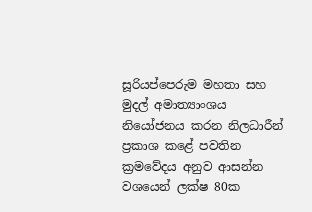සූරියප්පෙරුම මහතා සහ මුදල් අමාත්‍යාංශය නියෝජනය කරන නිලධාරීන් ප්‍රකාශ කළේ පවතින ක්‍රමවේදය අනුව ආසන්න වශයෙන් ලක්ෂ 80ක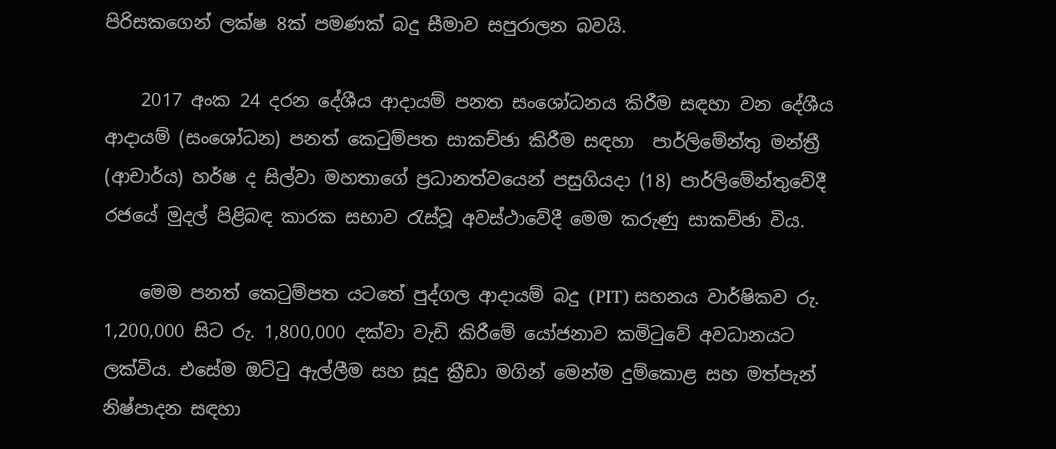පිරිසකගෙන් ලක්ෂ 8ක් පමණක් බදු සීමාව සපුරාලන බවයි.

    2017 අංක 24 දරන දේශීය ආදායම් පනත සංශෝධනය කිරීම සඳහා වන දේශීය ආදායම් (සංශෝධන) පනත් කෙටුම්පත සාකච්ඡා කිරීම සඳහා  පාර්ලිමේන්තු මන්ත්‍රී (ආචාර්ය) හර්ෂ ද සිල්වා මහතාගේ ප්‍රධානත්වයෙන් පසුගියදා (18) පාර්ලිමේන්තුවේදී රජයේ මුදල් පිළිබඳ කාරක සභාව රැස්වූ අවස්ථාවේදී මෙම කරුණු සාකච්ඡා විය.

    මෙම පනත් කෙටුම්පත යටතේ පුද්ගල ආදායම් බදු (PIT) සහනය වාර්ෂිකව රු. 1,200,000 සිට රු. 1,800,000 දක්වා වැඩි කිරීමේ යෝජනාව කමිටුවේ අවධානයට ලක්විය. එසේම ඔට්ටු ඇල්ලීම සහ සූදු ක්‍රීඩා මගින් මෙන්ම දුම්කොළ සහ මත්පැන් නිෂ්පාදන සඳහා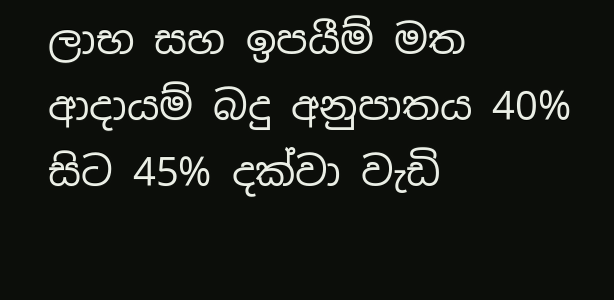ලාභ සහ ඉපයීම් මත ආදායම් බදු අනුපාතය 40% සිට 45% දක්වා වැඩි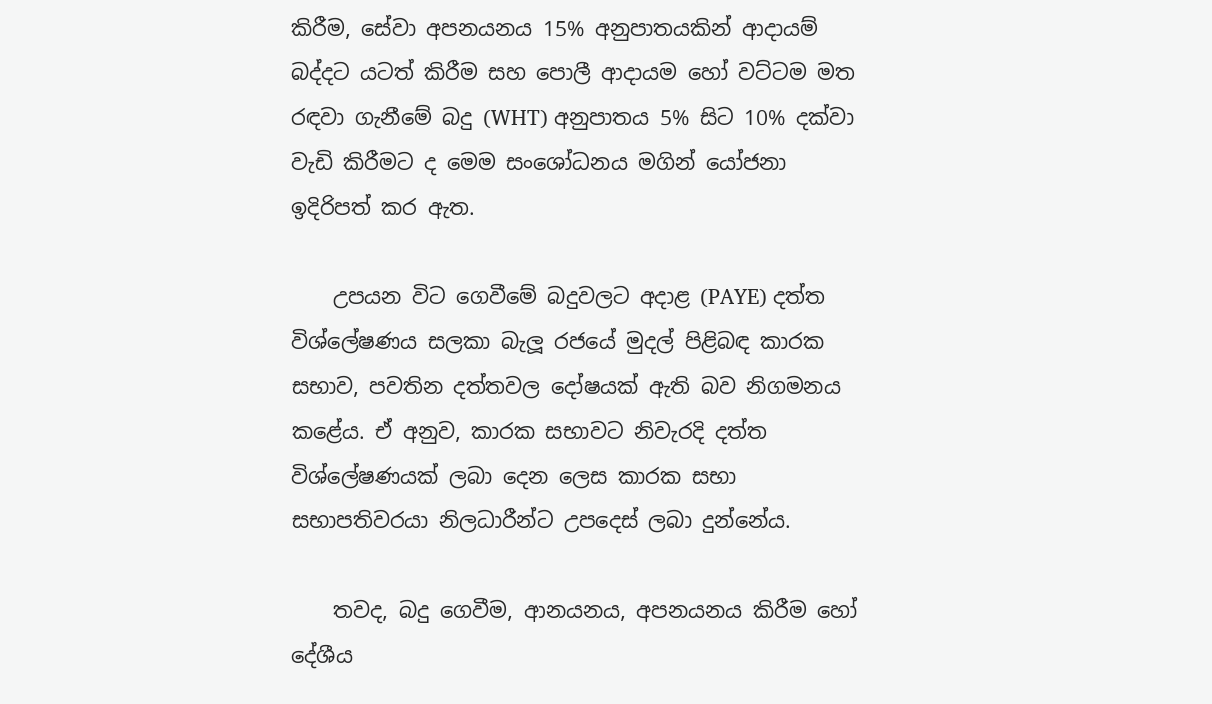කිරීම, සේවා අපනයනය 15% අනුපාතයකින් ආදායම් බද්දට යටත් කිරීම සහ පොලී ආදායම හෝ වට්ටම මත රඳවා ගැනීමේ බදු (WHT) අනුපාතය 5% සිට 10% දක්වා වැඩි කිරීමට ද මෙම සංශෝධනය මගින් යෝජනා ඉදිරිපත් කර ඇත.

    උපයන විට ගෙවීමේ බදුවලට අදාළ (PAYE) දත්ත විශ්ලේෂණය සලකා බැලූ රජයේ මුදල් පිළිබඳ කාරක සභාව, පවතින දත්තවල දෝෂයක් ඇති බව නිගමනය කළේය. ඒ අනුව, කාරක සභාවට නිවැරදි දත්ත විශ්ලේෂණයක් ලබා දෙන ලෙස කාරක සභා සභාපතිවරයා නිලධාරීන්ට උපදෙස් ලබා දුන්නේය.

    තවද, බදු ගෙවීම, ආනයනය, අපනයනය කිරීම හෝ දේශීය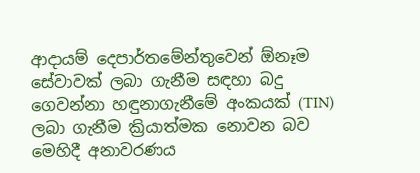ආදායම් දෙපාර්තමේන්තුවෙන් ඕනෑම සේවාවක් ලබා ගැනීම සඳහා බදු ගෙවන්නා හඳුනාගැනීමේ අංකයක් (TIN) ලබා ගැනීම ක්‍රියාත්මක නොවන බව මෙහිදී අනාවරණය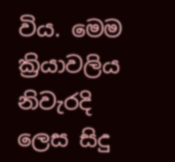විය. මෙම ක්‍රියාවලිය නිවැරදි ලෙස සිදු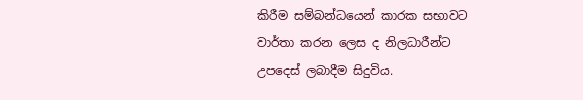කිරීම සම්බන්ධයෙන් කාරක සභාවට වාර්තා කරන ලෙස ද නිලධාරීන්ට උපදෙස් ලබාදීම සිදුවිය.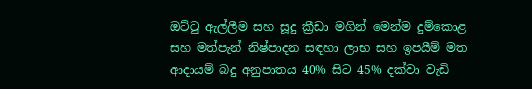ඔට්ටු ඇල්ලීම සහ සූදු ක්‍රීඩා මගින් මෙන්ම දුම්කොළ සහ මත්පැන් නිෂ්පාදන සඳහා ලාභ සහ ඉපයීම් මත ආදායම් බදු අනුපාතය 40% සිට 45% දක්වා වැඩි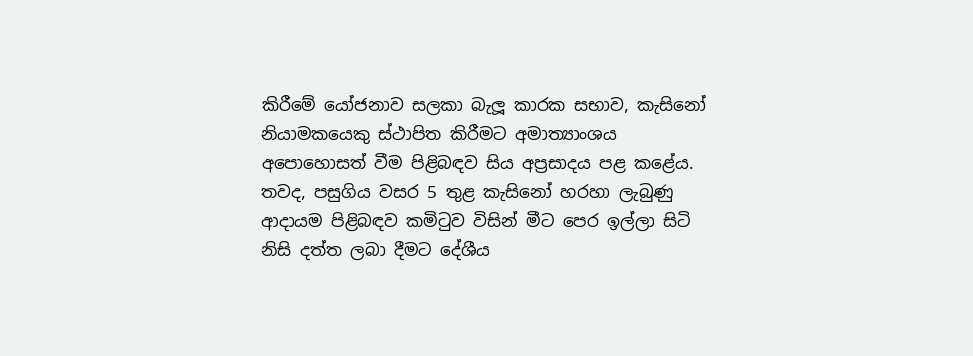කිරීමේ යෝජනාව සලකා බැලූ කාරක සභාව, කැසිනෝ නියාමකයෙකු ස්ථාපිත කිරීමට අමාත්‍යාංශය අපොහොසත් වීම පිළිබඳව සිය අප්‍රසාදය පළ කළේය. තවද, පසුගිය වසර 5 තුළ කැසිනෝ හරහා ලැබුණු ආදායම පිළිබඳව කමිටුව විසින් මීට පෙර ඉල්ලා සිටි නිසි දත්ත ලබා දීමට දේශීය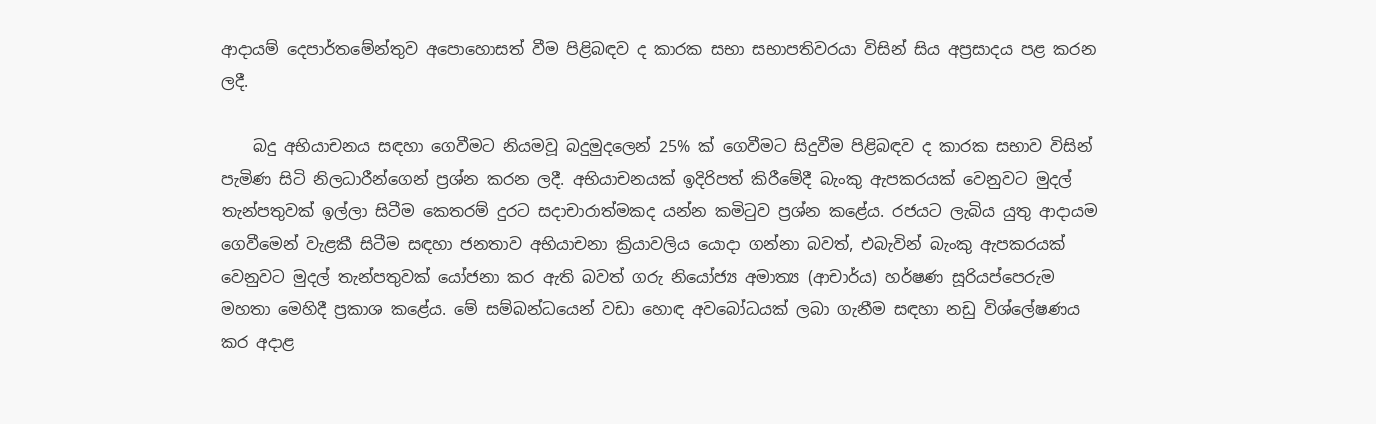ආදායම් දෙපාර්තමේන්තුව අපොහොසත් වීම පිළිබඳව ද කාරක සභා සභාපතිවරයා විසින් සිය අප්‍රසාදය පළ කරන ලදී.

    බදු අභියාචනය සඳහා ගෙවීමට නියමවූ බදුමුදලෙන් 25% ක් ගෙවීමට සිදුවීම පිළිබඳව ද කාරක සභාව විසින් පැමිණ සිටි නිලධාරීන්ගෙන් ප්‍රශ්න කරන ලදී. අභියාචනයක් ඉදිරිපත් කිරීමේදී බැංකු ඇපකරයක් වෙනුවට මුදල් තැන්පතුවක් ඉල්ලා සිටීම කෙතරම් දුරට සදාචාරාත්මකද යන්න කමිටුව ප්‍රශ්න කළේය. රජයට ලැබිය යුතු ආදායම ගෙවීමෙන් වැළකී සිටීම සඳහා ජනතාව අභියාචනා ක්‍රියාවලිය යොදා ගන්නා බවත්, එබැවින් බැංකු ඇපකරයක් වෙනුවට මුදල් තැන්පතුවක් යෝජනා කර ඇති බවත් ගරු නියෝජ්‍ය අමාත්‍ය (ආචාර්ය) හර්ෂණ සූරියප්පෙරුම මහතා මෙහිදී ප්‍රකාශ කළේය. මේ සම්බන්ධයෙන් වඩා හොඳ අවබෝධයක් ලබා ගැනීම සඳහා නඩු විශ්ලේෂණය කර අදාළ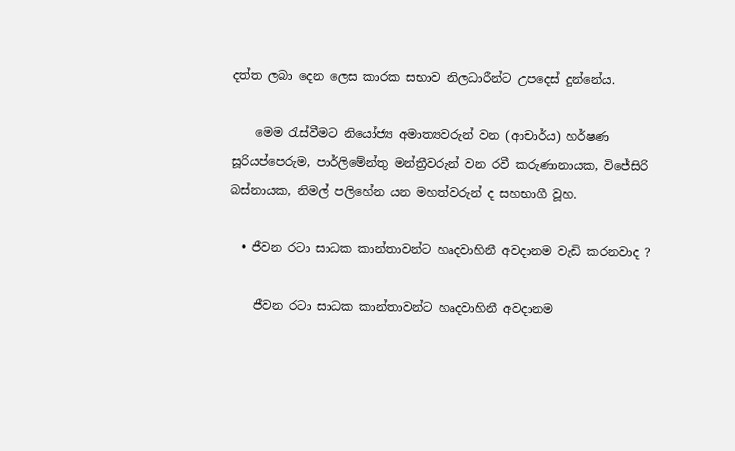දත්ත ලබා දෙන ලෙස කාරක සභාව නිලධාරීන්ට උපදෙස් දුන්නේය.

    මෙම රැස්වීමට නියෝජ්‍ය අමාත්‍යවරුන් වන (ආචාර්ය) හර්ෂණ සූරියප්පෙරුම, පාර්ලිමේන්තු මන්ත්‍රීවරුන් වන රවී කරුණානායක, විජේසිරි බස්නායක, නිමල් පලිහේන යන මහත්වරුන් ද සහභාගී වූහ.

  • ජීවන රටා සාධක කාන්තාවන්ට හෘදවාහිනී අවදානම වැඩි කරනවාද ?

    ජීවන රටා සාධක කාන්තාවන්ට හෘදවාහිනී අවදානම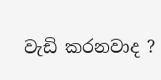වැඩි කරනවාද ?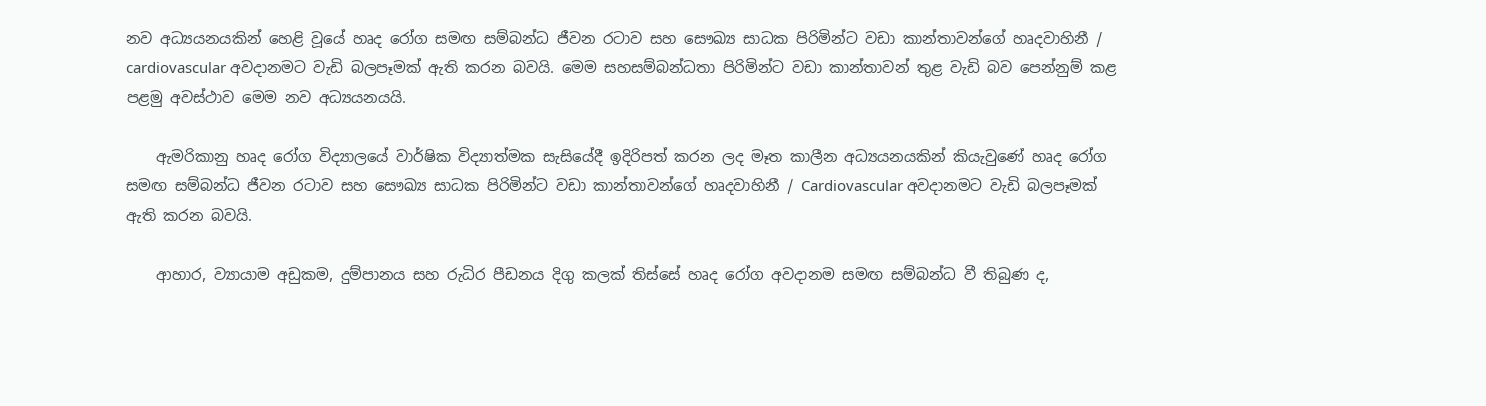නව අධ්‍යයනයකින් හෙළි වූයේ හෘද රෝග සමඟ සම්බන්ධ ජීවන රටාව සහ සෞඛ්‍ය සාධක පිරිමින්ට වඩා කාන්තාවන්ගේ හෘදවාහිනී / cardiovascular අවදානමට වැඩි බලපෑමක් ඇති කරන බවයි. මෙම සහසම්බන්ධතා පිරිමින්ට වඩා කාන්තාවන් තුළ වැඩි බව පෙන්නුම් කළ පළමු අවස්ථාව මෙම නව අධ්‍යයනයයි.

    ඇමරිකානු හෘද රෝග විද්‍යාලයේ වාර්ෂික විද්‍යාත්මක සැසියේදී ඉදිරිපත් කරන ලද මෑත කාලීන අධ්‍යයනයකින් කියැවුණේ හෘද රෝග සමඟ සම්බන්ධ ජීවන රටාව සහ සෞඛ්‍ය සාධක පිරිමින්ට වඩා කාන්තාවන්ගේ හෘදවාහිනී / Cardiovascular අවදානමට වැඩි බලපෑමක් ඇති කරන බවයි.

    ආහාර, ව්‍යායාම අඩුකම, දුම්පානය සහ රුධිර පීඩනය දිගු කලක් තිස්සේ හෘද රෝග අවදානම සමඟ සම්බන්ධ වී තිබුණ ද,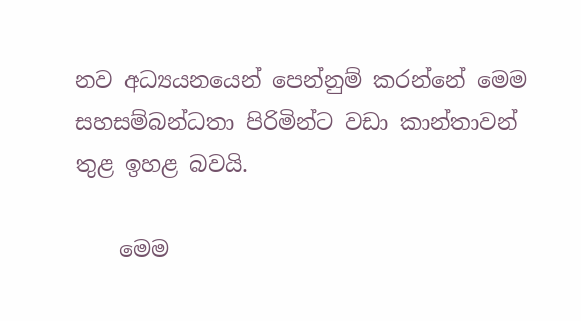නව අධ්‍යයනයෙන් පෙන්නුම් කරන්නේ මෙම සහසම්බන්ධතා පිරිමින්ට වඩා කාන්තාවන් තුළ ඉහළ බවයි.

    මෙම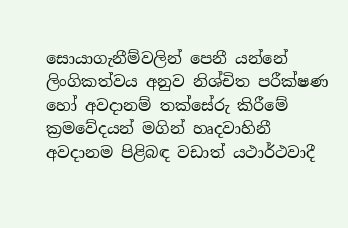සොයාගැනීම්වලින් පෙනී යන්නේ ලිංගිකත්වය අනුව නිශ්චිත පරීක්ෂණ හෝ අවදානම් තක්සේරු කිරීමේ ක්‍රමවේදයන් මගින් හෘදවාහිනී අවදානම පිළිබඳ වඩාත් යථාර්ථවාදී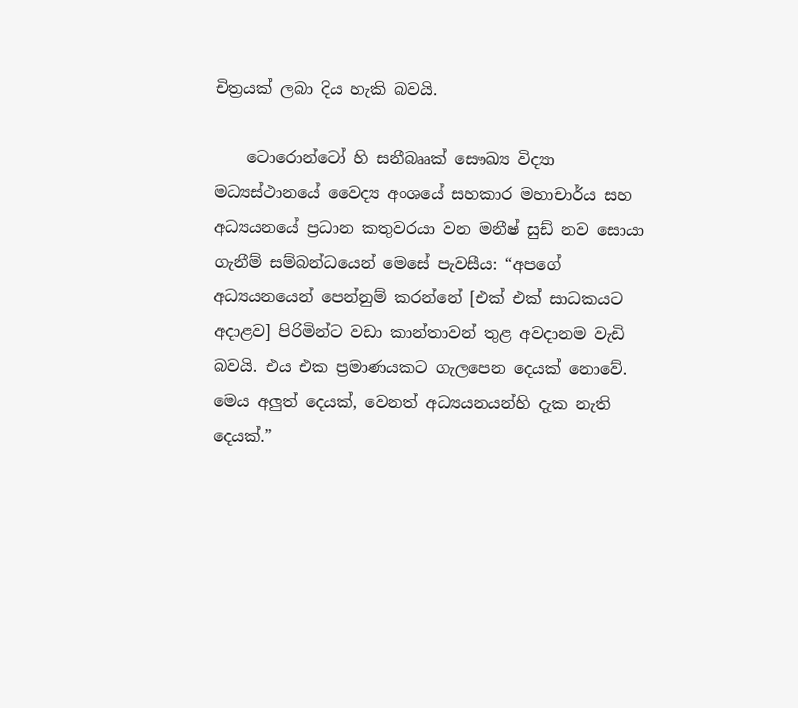චිත්‍රයක් ලබා දිය හැකි බවයි.

    ටොරොන්ටෝ හි සනීබෲක් සෞඛ්‍ය විද්‍යා මධ්‍යස්ථානයේ වෛද්‍ය අංශයේ සහකාර මහාචාර්ය සහ අධ්‍යයනයේ ප්‍රධාන කතුවරයා වන මනීෂ් සුඩ් නව සොයා ගැනීම් සම්බන්ධයෙන් මෙසේ පැවසීය: “අපගේ අධ්‍යයනයෙන් පෙන්නුම් කරන්නේ [එක් එක් සාධකයට අදාළව] පිරිමින්ට වඩා කාන්තාවන් තුළ අවදානම වැඩි බවයි. එය එක ප්‍රමාණයකට ගැලපෙන දෙයක් නොවේ. මෙය අලුත් දෙයක්, වෙනත් අධ්‍යයනයන්හි දැක නැති දෙයක්.”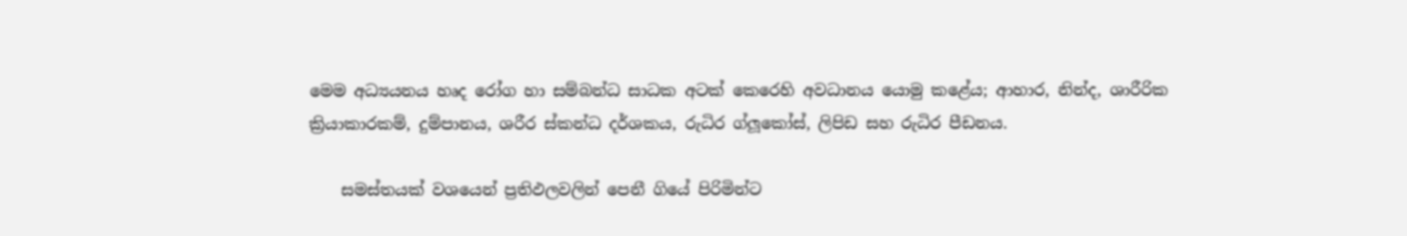මෙම අධ්‍යයනය හෘද රෝග හා සම්බන්ධ සාධක අටක් කෙරෙහි අවධානය යොමු කළේය; ආහාර, නින්ද, ශාරීරික ක්‍රියාකාරකම්, දුම්පානය, ශරීර ස්කන්ධ දර්ශකය, රුධිර ග්ලූකෝස්, ලිපිඩ සහ රුධිර පීඩනය.

    සමස්තයක් වශයෙන් ප්‍රතිඵලවලින් පෙනී ගියේ පිරිමින්ට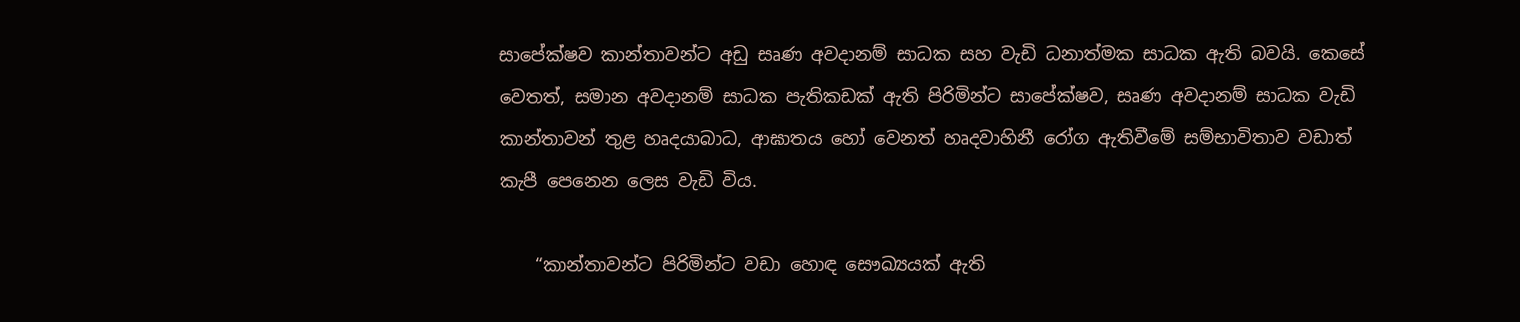සාපේක්ෂව කාන්තාවන්ට අඩු සෘණ අවදානම් සාධක සහ වැඩි ධනාත්මක සාධක ඇති බවයි. කෙසේ වෙතත්, සමාන අවදානම් සාධක පැතිකඩක් ඇති පිරිමින්ට සාපේක්ෂව, සෘණ අවදානම් සාධක වැඩි කාන්තාවන් තුළ හෘදයාබාධ, ආඝාතය හෝ වෙනත් හෘදවාහිනී රෝග ඇතිවීමේ සම්භාවිතාව වඩාත් කැපී පෙනෙන ලෙස වැඩි විය.

    “කාන්තාවන්ට පිරිමින්ට වඩා හොඳ සෞඛ්‍යයක් ඇති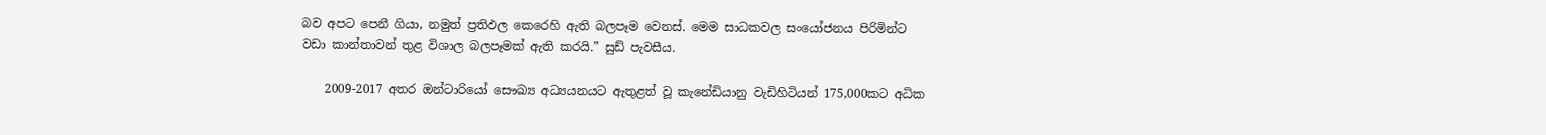බව අපට පෙනී ගියා, නමුත් ප්‍රතිඵල කෙරෙහි ඇති බලපෑම වෙනස්. මෙම සාධකවල සංයෝජනය පිරිමින්ට වඩා කාන්තාවන් තුළ විශාල බලපෑමක් ඇති කරයි.” සුඩ් පැවසීය.

    2009-2017 අතර ඔන්ටාරියෝ සෞඛ්‍ය අධ්‍යයනයට ඇතුළත් වූ කැනේඩියානු වැඩිහිටියන් 175,000කට අධික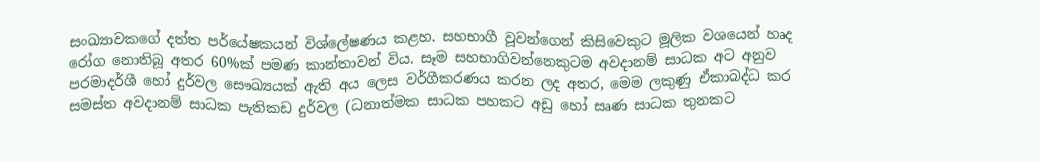සංඛ්‍යාවකගේ දත්ත පර්යේෂකයන් විශ්ලේෂණය කළහ. සහභාගී වූවන්ගෙන් කිසිවෙකුට මූලික වශයෙන් හෘද රෝග නොතිබූ අතර 60%ක් පමණ කාන්තාවන් විය. සෑම සහභාගිවන්නෙකුටම අවදානම් සාධක අට අනුව පරමාදර්ශී හෝ දුර්වල සෞඛ්‍යයක් ඇති අය ලෙස වර්ගීකරණය කරන ලද අතර, මෙම ලකුණු ඒකාබද්ධ කර සමස්ත අවදානම් සාධක පැතිකඩ දුර්වල (ධනාත්මක සාධක පහකට අඩු හෝ සෘණ සාධක තුනකට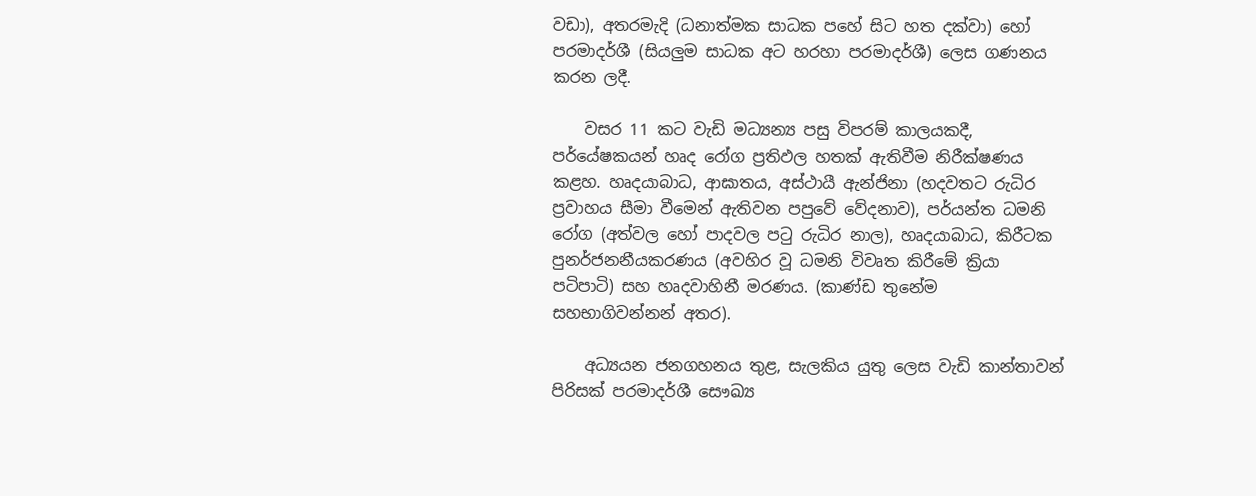වඩා), අතරමැදි (ධනාත්මක සාධක පහේ සිට හත දක්වා) හෝ පරමාදර්ශී (සියලුම සාධක අට හරහා පරමාදර්ශී) ලෙස ගණනය කරන ලදී.

    වසර 11 කට වැඩි මධ්‍යන්‍ය පසු විපරම් කාලයකදී, පර්යේෂකයන් හෘද රෝග ප්‍රතිඵල හතක් ඇතිවීම නිරීක්ෂණය කළහ. හෘදයාබාධ, ආඝාතය, අස්ථායී ඇන්ජිනා (හදවතට රුධිර ප්‍රවාහය සීමා වීමෙන් ඇතිවන පපුවේ වේදනාව), පර්යන්ත ධමනි රෝග (අත්වල හෝ පාදවල පටු රුධිර නාල), හෘදයාබාධ, කිරීටක පුනර්ජනනීයකරණය (අවහිර වූ ධමනි විවෘත කිරීමේ ක්‍රියා පටිපාටි) සහ හෘදවාහිනී මරණය. (කාණ්ඩ තුනේම සහභාගිවන්නන් අතර).

    අධ්‍යයන ජනගහනය තුළ, සැලකිය යුතු ලෙස වැඩි කාන්තාවන් පිරිසක් පරමාදර්ශී සෞඛ්‍ය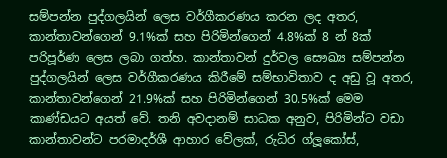සම්පන්න පුද්ගලයින් ලෙස වර්ගීකරණය කරන ලද අතර, කාන්තාවන්ගෙන් 9.1%ක් සහ පිරිමින්ගෙන් 4.8%ක් 8 න් 8ක් පරිපූර්ණ ලෙස ලබා ගත්හ. කාන්තාවන් දුර්වල සෞඛ්‍ය සම්පන්න පුද්ගලයින් ලෙස වර්ගීකරණය කිරීමේ සම්භාවිතාව ද අඩු වූ අතර, කාන්තාවන්ගෙන් 21.9%ක් සහ පිරිමින්ගෙන් 30.5%ක් මෙම කාණ්ඩයට අයත් වේ. තනි අවදානම් සාධක අනුව, පිරිමින්ට වඩා කාන්තාවන්ට පරමාදර්ශී ආහාර වේලක්, රුධිර ග්ලූකෝස්,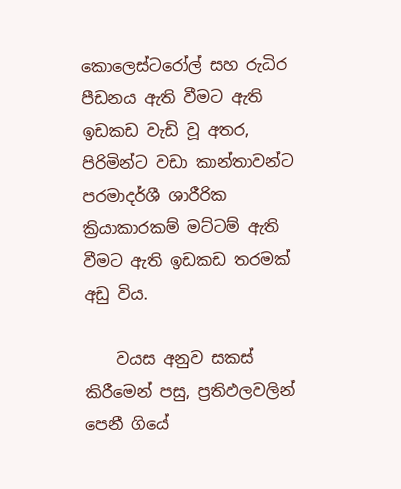කොලෙස්ටරෝල් සහ රුධිර පීඩනය ඇති වීමට ඇති ඉඩකඩ වැඩි වූ අතර, පිරිමින්ට වඩා කාන්තාවන්ට පරමාදර්ශී ශාරීරික ක්‍රියාකාරකම් මට්ටම් ඇති වීමට ඇති ඉඩකඩ තරමක් අඩු විය.

    වයස අනුව සකස් කිරීමෙන් පසු, ප්‍රතිඵලවලින් පෙනී ගියේ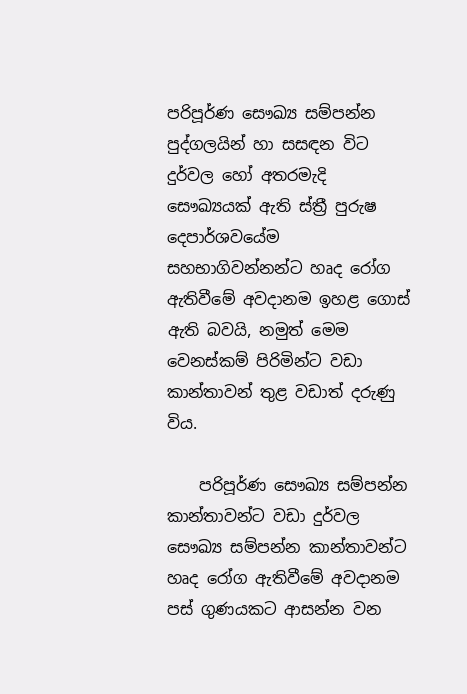පරිපූර්ණ සෞඛ්‍ය සම්පන්න පුද්ගලයින් හා සසඳන විට දුර්වල හෝ අතරමැදි සෞඛ්‍යයක් ඇති ස්ත්‍රී පුරුෂ දෙපාර්ශවයේම සහභාගිවන්නන්ට හෘද රෝග ඇතිවීමේ අවදානම ඉහළ ගොස් ඇති බවයි, නමුත් මෙම වෙනස්කම් පිරිමින්ට වඩා කාන්තාවන් තුළ වඩාත් දරුණු විය.

    පරිපූර්ණ සෞඛ්‍ය සම්පන්න කාන්තාවන්ට වඩා දුර්වල සෞඛ්‍ය සම්පන්න කාන්තාවන්ට හෘද රෝග ඇතිවීමේ අවදානම පස් ගුණයකට ආසන්න වන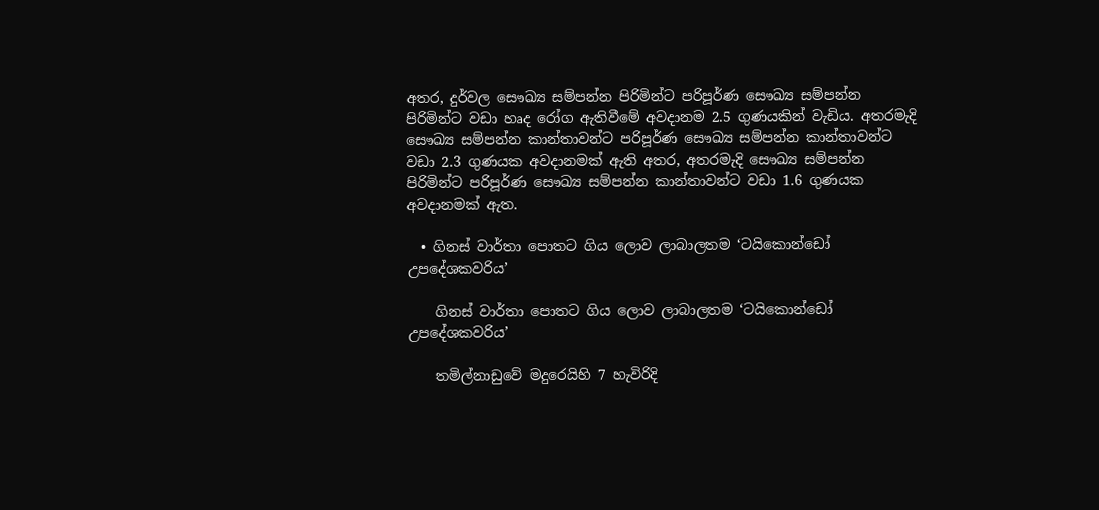අතර, දුර්වල සෞඛ්‍ය සම්පන්න පිරිමින්ට පරිපූර්ණ සෞඛ්‍ය සම්පන්න පිරිමින්ට වඩා හෘද රෝග ඇතිවීමේ අවදානම 2.5 ගුණයකින් වැඩිය. අතරමැදි සෞඛ්‍ය සම්පන්න කාන්තාවන්ට පරිපූර්ණ සෞඛ්‍ය සම්පන්න කාන්තාවන්ට වඩා 2.3 ගුණයක අවදානමක් ඇති අතර, අතරමැදි සෞඛ්‍ය සම්පන්න පිරිමින්ට පරිපූර්ණ සෞඛ්‍ය සම්පන්න කාන්තාවන්ට වඩා 1.6 ගුණයක අවදානමක් ඇත.

  • ගිනස් වාර්තා පොතට ගිය ලොව ලාබාලතම ‘ටයිකොන්ඩෝ උපදේශකවරිය’

    ගිනස් වාර්තා පොතට ගිය ලොව ලාබාලතම ‘ටයිකොන්ඩෝ උපදේශකවරිය’

    තමිල්නාඩුවේ මදුරෙයිහි 7 හැවිරිදි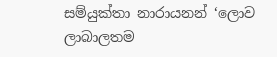සම්යුක්තා නාරායනන් ‘ලොව ලාබාලතම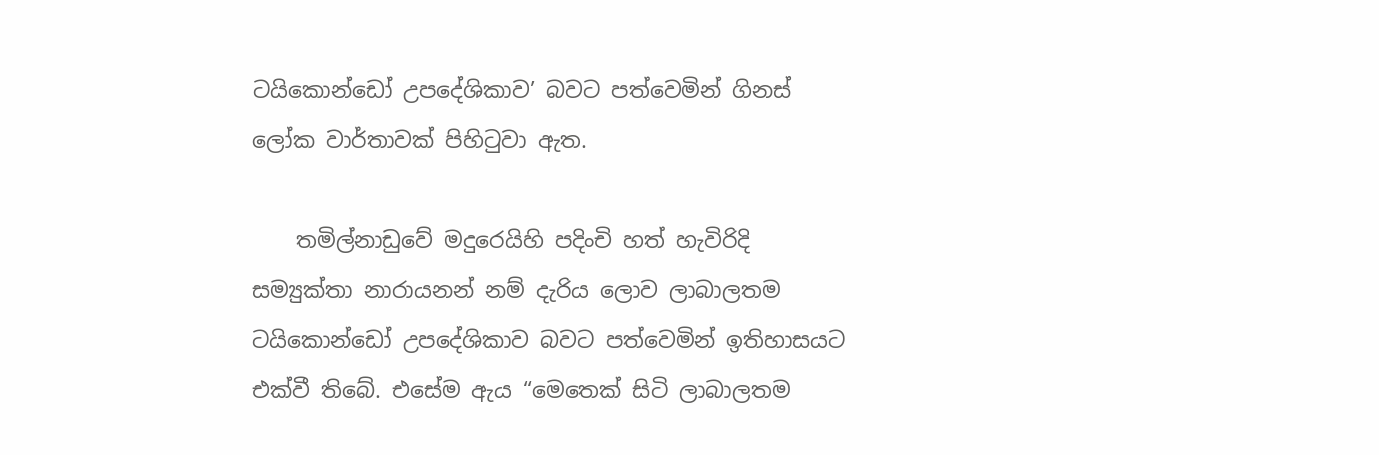ටයිකොන්ඩෝ උපදේශිකාව’ බවට පත්වෙමින් ගිනස් ලෝක වාර්තාවක් පිහිටුවා ඇත.

    තමිල්නාඩුවේ මදුරෙයිහි පදිංචි හත් හැවිරිදි සම්‍යුක්තා නාරායනන් නම් දැරිය ලොව ලාබාලතම ටයිකොන්ඩෝ උපදේශිකාව බවට පත්වෙමින් ඉතිහාසයට එක්වී තිබේ. එසේම ඇය “මෙතෙක් සිටි ලාබාලතම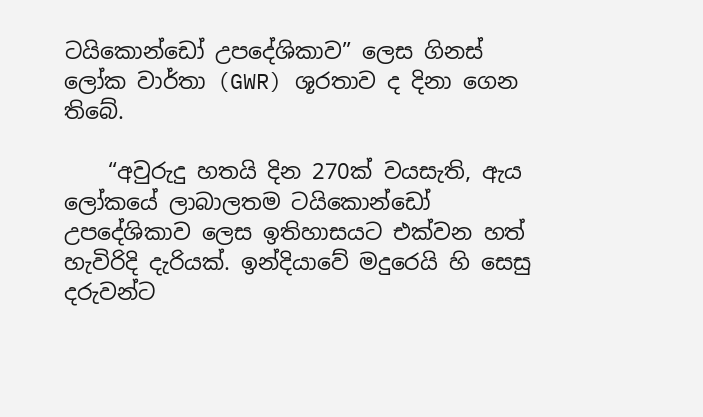ටයිකොන්ඩෝ උපදේශිකාව” ලෙස ගිනස් ලෝක වාර්තා (GWR) ශූරතාව ද දිනා ගෙන තිබේ.

    “අවුරුදු හතයි දින 270ක් වයසැති, ඇය ලෝකයේ ලාබාලතම ටයිකොන්ඩෝ උපදේශිකාව ලෙස ඉතිහාසයට එක්වන හත් හැවිරිදි දැරියක්. ඉන්දියාවේ මදුරෙයි හි සෙසු දරුවන්ට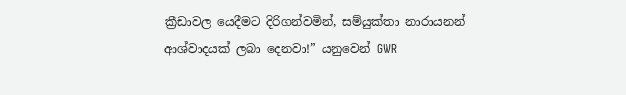ක්‍රීඩාවල යෙදීමට දිරිගන්වමින්, සම්යුක්තා නාරායනන් ආශ්වාදයක් ලබා දෙනවා!” යනුවෙන් GWR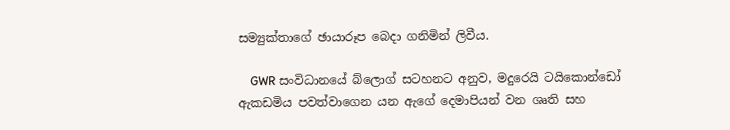සම්‍යුක්තාගේ ඡායාරූප බෙදා ගනිමින් ලිවීය.

    GWR සංවිධානයේ බ්ලොග් සටහනට අනුව, මදුරෙයි ටයිකොන්ඩෝ ඇකඩමිය පවත්වාගෙන යන ඇගේ දෙමාපියන් වන ශෘති සහ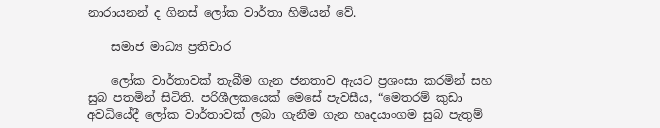නාරායනන් ද ගිනස් ලෝක වාර්තා හිමියන් වේ.

    සමාජ මාධ්‍ය ප්‍රතිචාර

    ලෝක වාර්තාවක් තැබීම ගැන ජනතාව ඇයට ප්‍රශංසා කරමින් සහ සුබ පතමින් සිටිති. පරිශීලකයෙක් මෙසේ පැවසීය, “මෙතරම් කුඩා අවධියේදී ලෝක වාර්තාවක් ලබා ගැනීම ගැන හෘදයාංගම සුබ පැතුම්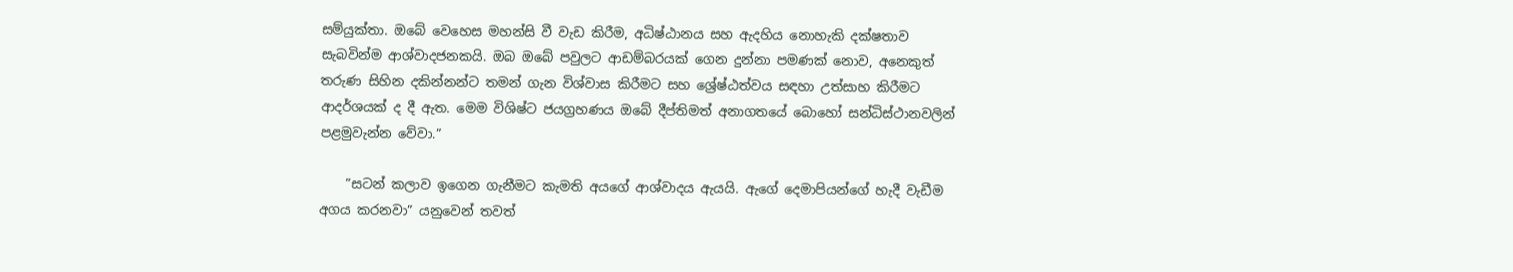සම්යුක්තා. ඔබේ වෙහෙස මහන්සි වී වැඩ කිරීම, අධිෂ්ඨානය සහ ඇදහිය නොහැකි දක්ෂතාව සැබවින්ම ආශ්වාදජනකයි. ඔබ ඔබේ පවුලට ආඩම්බරයක් ගෙන දුන්නා පමණක් නොව, අනෙකුත් තරුණ සිහින දකින්නන්ට තමන් ගැන විශ්වාස කිරීමට සහ ශ්‍රේෂ්ඨත්වය සඳහා උත්සාහ කිරීමට ආදර්ශයක් ද දී ඇත. මෙම විශිෂ්ට ජයග්‍රහණය ඔබේ දීප්තිමත් අනාගතයේ බොහෝ සන්ධිස්ථානවලින් පළමුවැන්න වේවා.”

    ”සටන් කලාව ඉගෙන ගැනීමට කැමති අයගේ ආශ්වාදය ඇයයි. ඇගේ දෙමාපියන්ගේ හැදී වැඩීම අගය කරනවා” යනුවෙන් තවත්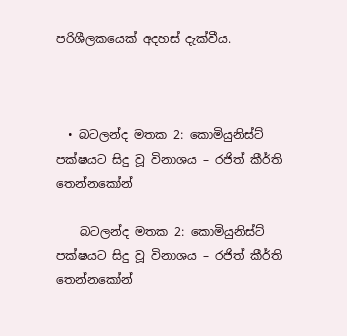පරිශීලකයෙක් අදහස් දැක්වීය.



  • බටලන්ද මතක 2: කොමියුනිස්ට් පක්ෂයට සිදු වූ විනාශය – රජිත් කීර්ති තෙන්නකෝන්

    බටලන්ද මතක 2: කොමියුනිස්ට් පක්ෂයට සිදු වූ විනාශය – රජිත් කීර්ති තෙන්නකෝන්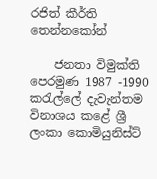රජිත් කීර්ති තෙන්නකෝන්

    ජනතා විමුක්ති පෙරමුණ 1987 -1990 කරැල්ලේ දැවැන්තම විනාශය කළේ ශ්‍රී ලංකා කොමියුනිස්ට්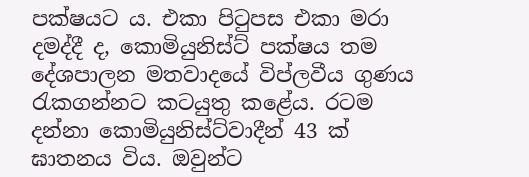පක්ෂයට ය. එකා පිටුපස එකා මරා දමද්දී ද, කොමියුනිස්ට් පක්ෂය තම දේශපාලන මතවාදයේ විප්ලවීය ගුණය රැකගන්නට කටයුතු කළේය. රටම දන්නා කොමියුනිස්ට්වාදීන් 43 ක් ඝාතනය විය. ඔවුන්ට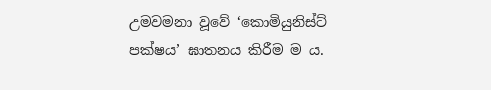උමවමනා වූවේ ‘කොමියුනිස්ට් පක්ෂය’ ඝාතනය කිරීම ම ය.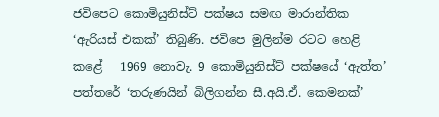ජවිපෙට කොමියුනිස්ට් පක්ෂය සමඟ මාරාන්තික ‘ඇරියස් එකක්’ තිබුණි. ජවිපෙ මුලින්ම රටට හෙළි කළේ   1969 නොවැ. 9 කොමියුනිස්ට් පක්ෂයේ ‘ඇත්ත’ පත්තරේ ‘තරුණයින් බිලිගන්න සී.අයි.ඒ. කෙමනක්’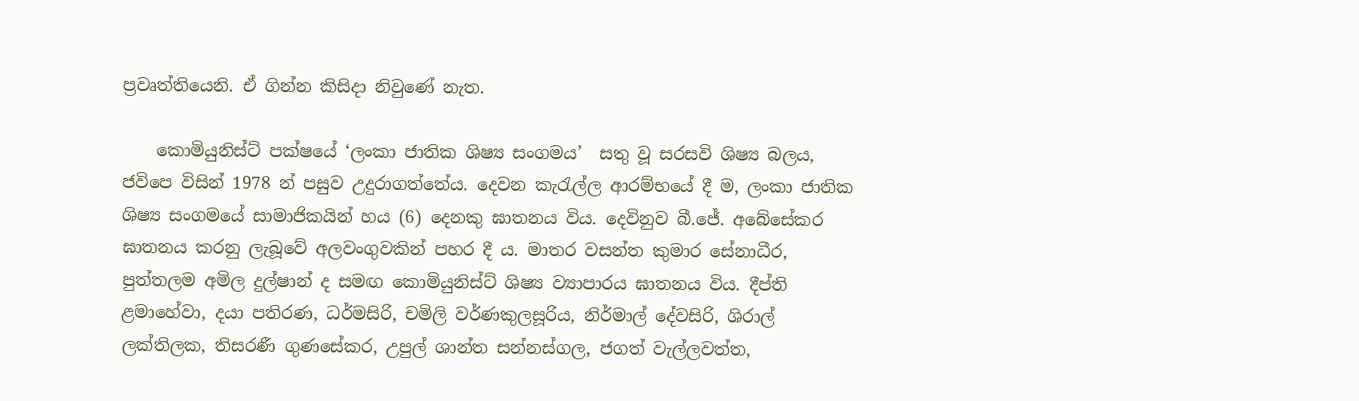ප්‍රවෘත්තියෙනි. ඒ ගින්න කිසිදා නිවුණේ නැත.

    කොමියුනිස්ට් පක්ෂයේ ‘ලංකා ජාතික ශිෂ්‍ය සංගමය’  සතු වූ සරසවි ශිෂ්‍ය බලය, ජවිපෙ විසින් 1978 න් පසුව උදුරාගත්තේය. දෙවන කැරැල්ල ආරම්භයේ දී ම, ලංකා ජාතික ශිෂ්‍ය සංගමයේ සාමාජිකයින් හය (6) දෙනකු ඝාතනය විය. දෙවිනුව බී.ජේ. අබේසේකර ඝාතනය කරනු ලැබූවේ අලවංගුවකින් පහර දී ය. මාතර වසන්ත කුමාර සේනාධීර, පුත්තලම අමිල දුල්ෂාන් ද සමඟ ‍කොමියුනිස්ට් ශිෂ්‍ය ව්‍යාපාරය ඝාතනය විය. දීප්ති ළමාහේවා, දයා පතිරණ, ධර්මසිරි, චමිලි වර්ණකුලසූරිය, නිර්මාල් දේවසිරි, ශිරාල් ලක්තිලක, තිසරණී ගුණසේකර, උපුල් ශාන්ත සන්නස්ගල, ජගත් වැල්ලවත්ත,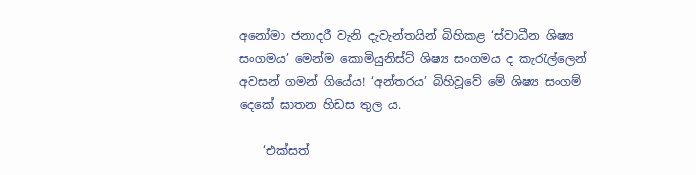අනෝමා ජනාදරී වැනි දැවැන්තයින් බිහිකළ ‘ස්වාධීන ශිෂ්‍ය සංගමය’ මෙන්ම කොමියුනිස්ට් ශිෂ්‍ය සංගමය ද කැරැල්ලෙන් අවසන් ගමන් ගියේය! ‘අන්තරය’ බිහිවූවේ මේ ශිෂ්‍ය සංගම් දෙකේ ඝාතන හිඩස තුල ය.

    ‘එක්සත්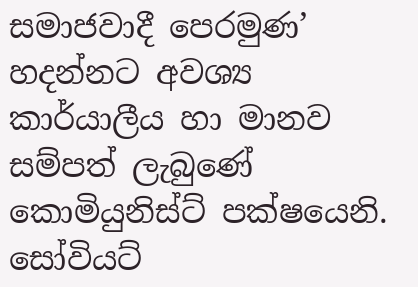සමාජවාදී පෙරමුණ’ හදන්නට අවශ්‍ය කාර්යාලීය හා මානව සම්පත් ලැබුණේ කොමියුනිස්ට් පක්ෂයෙනි. සෝවියට්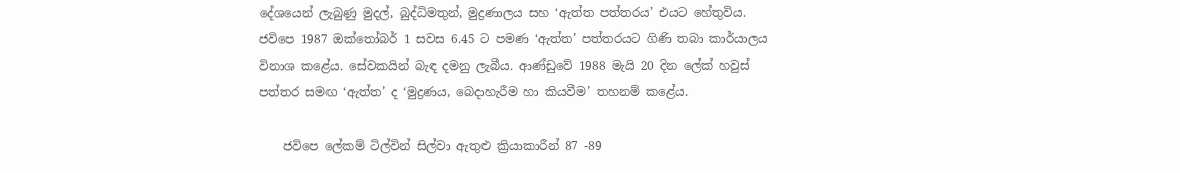දේශයෙන් ලැබු‍ණු මුදල්, බුද්ධිමතුන්, මුද්‍රණාලය සහ ‘ඇත්ත පත්තරය’ එයට හේතුවිය.  ජවිපෙ 1987 ඔක්තෝබර් 1 සවස 6.45 ට පමණ ‘ඇත්ත’ පත්තරයට ගිණි තබා කාර්යාලය විනාශ කළේය. සේවකයින් බැඳ දමනු ලැබීය. ආණ්ඩුවේ 1988 මැයි 20 දින ලේක් හවුස් පත්තර සමඟ ‘ඇත්ත’ ද ‘මුද්‍රණය, බෙදාහැරීම හා කියවීම’ තහනම් කළේය.

    ජවිපෙ ලේකම් ටිල්වින් සිල්වා ඇතුළු ක්‍රියාකාරීන් 87 -89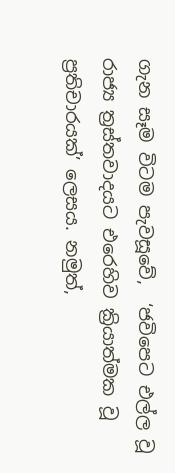ගැන සෑම විටම පැවසූවේ,  ‘ජවිපෙට එල්ල වූ රාජ්‍ය ත්‍රස්තවාදයට එරෙහිව ක්‍රියාත්මක වූ ප්‍රතිචාරයක්’ ලෙසය. නමුත්,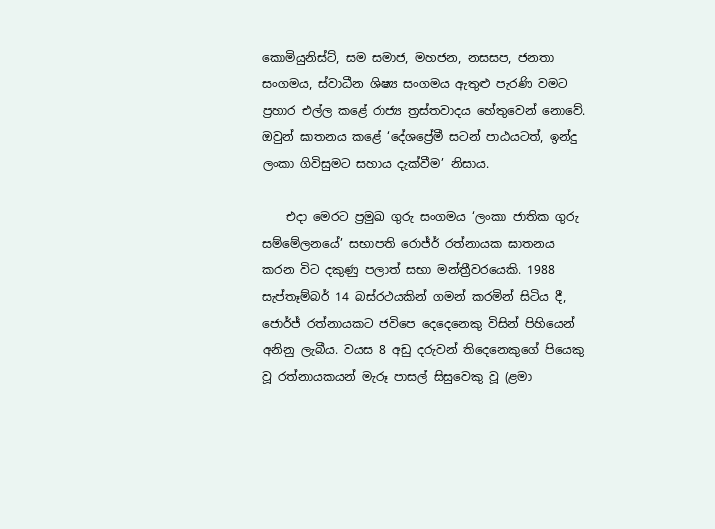කොමියුනිස්ට්, සම සමාජ, මහජන, නසසප, ජනතා සංගමය, ස්වාධීන ශිෂ්‍ය සංගමය ඇතුළු පැරණි වමට ප්‍රහාර එල්ල කළේ රාජ්‍ය ත්‍රස්තවාදය හේතුවෙන් නොවේ. ඔවුන් ඝාතනය කළේ ‘දේශප්‍රේමී සටන් පාඨයටත්, ඉන්දු ලංකා ගිවිසුමට සහාය දැක්වීම’ නිසාය.

    එදා මෙරට ප්‍රමුඛ ගුරු සංගමය ‘ලංකා ජාතික ගුරු සම්මේලනයේ’ සභාපති රොජ්ර් රත්නායක ඝාතනය කරන විට දකුණු පලාත් සභා මන්ත්‍රීවරයෙකි. 1988 සැප්තෑම්බර් 14 බස්රථයකින් ගමන් කරමින් සිටිය දී, ජොර්ජ් රත්නායකට ජවිපෙ දෙදෙනෙකු විසින් පිහියෙන් අනිනු ලැබීය. වයස 8 අඩු දරුවන් තිදෙනෙකුගේ පියෙකු වූ රත්නායකයන් මැරූ පාසල් සිසුවෙකු වූ (ළමා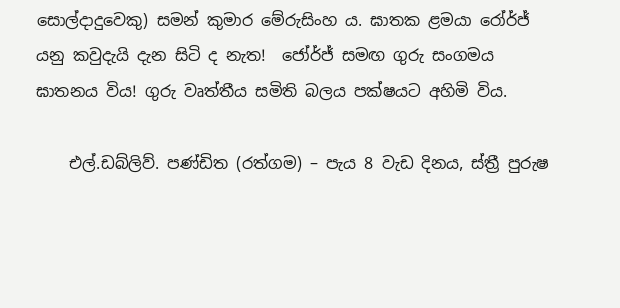සොල්දාදුවෙකු) සමන් කුමාර මේරුසිංහ ය. ඝාතක ළමයා රෝර්ජ් යනු කවුදැයි දැන සිටි ද නැත!  ජෝර්ජ් සමඟ ගුරු සංගමය ඝාතනය විය! ගුරු වෘත්තීය සමිති බලය පක්ෂයට අහිමි විය.

    එල්.ඩබ්ලිව්. පණ්ඩිත (රත්ගම) – පැය 8 වැඩ දිනය, ස්ත්‍රී පුරුෂ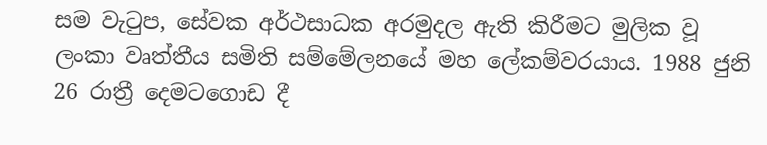සම වැටුප, සේවක අර්ථසාධක අරමුදල ඇති කිරීමට මුලික වූ ලංකා වෘත්තීය සමිති සම්මේලනයේ මහ ලේකම්වරයාය. 1988 ජුනි 26 රාත්‍රී දෙමටගොඩ දී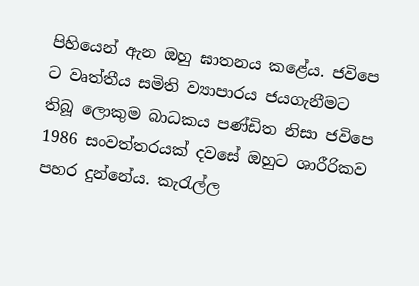පිහියෙන් ඇන ඔහු ඝාතනය කළේය. ජවිපෙ ට වෘත්තීය සමිති ව්‍යාපාරය ජයගැනීමට තිබූ ලොකුම බාධකය පණ්ඩිත නිසා ජවිපෙ 1986 සංවත්තරයක් දවසේ ඔහුට ශාරීරිකව පහර දුන්නේය. කැරැල්ල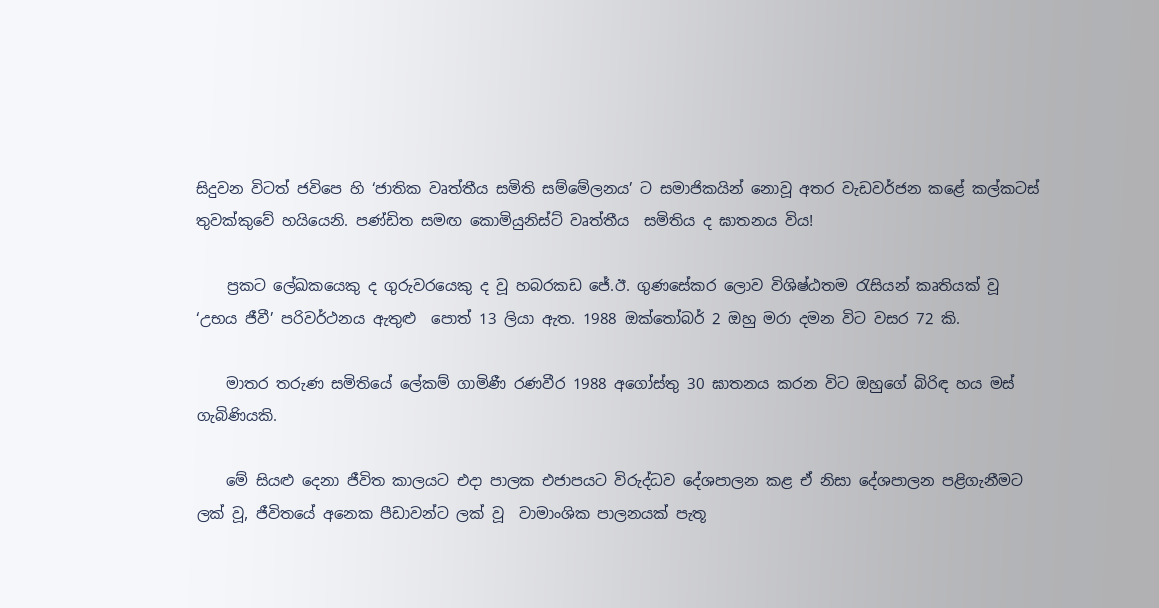සිදුවන විටත් ජවිපෙ හි ‘ජාතික වෘත්තීය සමිති සම්මේලනය’ ට සමාජිකයින් නොවූ අතර වැඩවර්ජන කළේ කල්කටස් තුවක්කුවේ හයියෙනි. පණ්ඩිත සමඟ කොමියුනිස්ට් වෘත්තීය  සමිතිය ද ඝාතනය විය!

    ප්‍රකට ලේඛකයෙකු ද ගුරුවරයෙකු ද වූ හබරකඩ ජේ.ඊ. ගුණසේකර ලොව විශිෂ්ඨතම රැසියන් කෘතියක් වූ ‘උභය ජීවී’ පරිවර්ථනය ඇතුළු  පොත් 13 ලියා ඇත. 1988 ඔක්තෝබර් 2 ඔහු මරා දමන විට වසර 72 කි.

    මාතර තරුණ සමිතියේ ලේකම් ගාමිණී රණවීර 1988 අගෝස්තු 30 ඝාතනය කරන විට ඔහුගේ බිරිඳ හය මස් ගැබිණියකි.

    මේ සියළු දෙනා ජීවිත කාලයට එදා පාලක එජාපයට විරුද්ධව දේශපාලන කළ ඒ නිසා දේශපාලන පළිගැනීමට ලක් වූ, ජීවිතයේ අනෙක පීඩාවන්ට ලක් වූ  වාමාංශික පාලනයක් පැතූ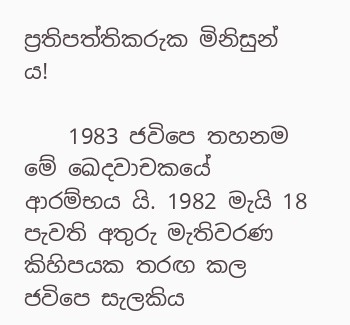ප්‍රතිපත්තිකරුක මිනිසුන් ය!

    1983 ජවිපෙ තහනම මේ ඛෙදවාචකයේ ආරම්භය යි. 1982 මැයි 18 පැවති අතුරු මැතිවරණ කිහිපයක තරඟ කල ජවිපෙ සැලකිය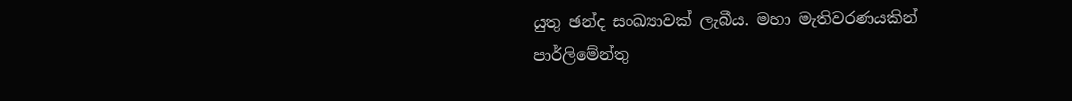යුතු ඡන්ද සංඛ්‍යාවක් ලැබීය. මහා මැතිවරණයකින් පාර්ලිමේන්තු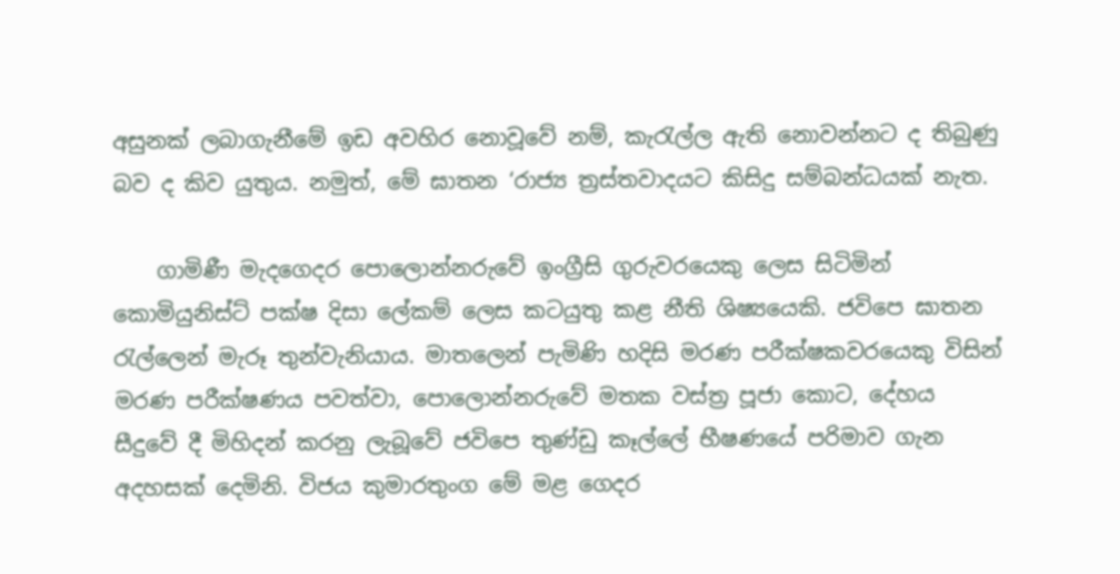අසුනක් ලබාගැනීමේ ඉඩ අවහිර නොවූවේ නම්, කැරැල්ල ඇති නොවන්නට ද තිබුණු බව ද කිව යුතුය. නමුත්, මේ ඝාතන ‘රාජ්‍ය ත්‍රස්තවාදයට කිසිදු සම්බන්ධයක් නැත.

    ගාමිණී මැදගෙදර පොලොන්නරුවේ ඉංග්‍රීසි ගුරුවරයෙකු ලෙස සිටිමින් කොමියුනිස්ට් පක්ෂ දිසා ලේකම් ලෙස කටයුතු කළ නීති ශිෂ්‍යයෙකි. ජවිපෙ ඝාතන රැල්ලෙන් මැරූ තුන්වැනියාය. මාතලෙන් පැමිණි හදිසි මරණ පරීක්ෂකවරයෙකු විසින් මරණ පරීක්ෂණය පවත්වා, පොලොන්නරුවේ මතක වස්ත්‍ර පූජා කොට, දේහය  සීදුවේ දී මිහිදන් කරනු ලැබූවේ ජවිපෙ තුණ්ඩු කෑල්ලේ භීෂණයේ පරිමාව ගැන අදහසක් දෙමිනි. විජය කුමාරතුංග මේ මළ ගෙදර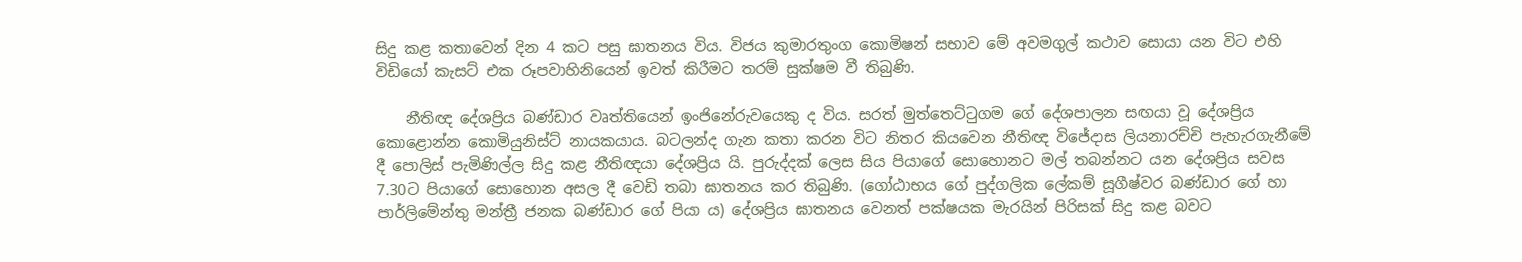සිදු කළ කතාවෙන් දින 4 කට පසු ඝාතනය විය. විජය කුමාරතුංග කොමිෂන් සභාව මේ අවමගුල් කථාව සොයා යන විට එහි විඩියෝ කැසට් එක රූපවාහිනියෙන් ඉවත් කිරීමට තරම් සුක්ෂම වී තිබුණි.

    නීතිඥ ‍දේශප්‍රිය බණ්ඩාර වෘත්තියෙන් ඉංජිනේරුවයෙකු ද විය. සරත් මුත්තෙට්ටුගම ගේ දේශපාලන සඟයා වූ දේශප්‍රිය කොළොන්න කොමියුනිස්ට් නායකයාය. බටලන්ද ගැන කතා කරන විට නිතර කියවෙන නීතිඥ විජේදාස ලියනාරච්චි පැහැරගැනීමේ දී පොලිස් පැමිණිල්ල සිදු කළ නීතිඥයා දේශප්‍රිය යි. පුරුද්දක් ලෙස සිය පියාගේ සොහොනට මල් තබන්නට යන දේශප්‍රිය සවස 7.30ට පියාගේ සොහොන අසල දී වෙඩි තබා ඝාතනය කර තිබුණි. (ගෝඨාභය ගේ පුද්ගලික ලේකම් සූගීෂ්වර බණ්ඩාර ගේ හා පාර්ලිමේන්තු මන්ත්‍රී ජනක බණ්ඩාර ගේ පියා ය) දේශ‍ප්‍රිය ඝාතනය වෙනත් පක්ෂයක මැරයින් පිරිසක් සිදු කළ බවට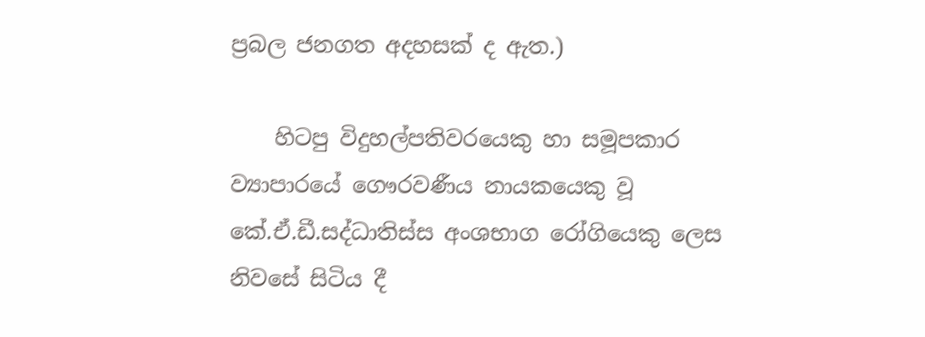ප්‍රබල ජනගත අදහසක් ද ඇත.)

    හිටපු විදුහල්පතිවරයෙකු හා සමූපකාර ව්‍යාපාරයේ ගෞරවණීය නායකයෙකු වූ කේ.ඒ.ඩී.සද්ධාතිස්ස අංශභාග රෝගියෙකු ලෙස නිවසේ සිටිය දී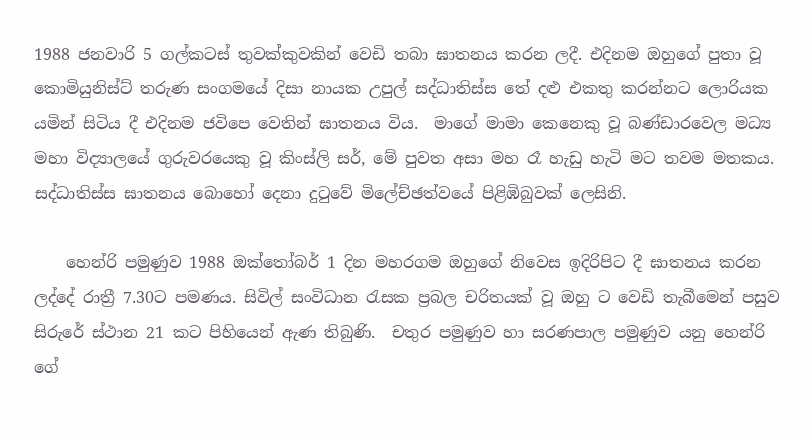1988 ජනවාරි 5 ගල්කටස් තුවක්කුවකින් වෙඩි තබා ඝාතනය කරන ලදී. එදිනම ඔහුගේ පුතා වූ කොමියුනිස්ට් තරුණ සංගමයේ දිසා නායක උපුල් සද්ධාතිස්ස තේ දළු එකතු කරන්නට ලොරියක යමින් සිටිය දී එදිනම ජවිපෙ වෙතින් ඝාතනය විය.  මාගේ මාමා කෙනෙකු වූ බණ්ඩාරවෙල මධ්‍ය මහා විද්‍යාලයේ ගුරුවරයෙකු වූ කිංස්ලි සර්, මේ පුවත අසා මහ රෑ හැඩු හැටි මට තවම මතකය. සද්ධාතිස්ස ඝාතනය බොහෝ දෙනා දුටුවේ මිලේච්ඡත්වයේ පිළිඹිබුවක් ලෙසිනි.

    හෙන්රි පමුණුව 1988 ඔක්තෝබර් 1 දින මහරගම ඔහුගේ නිවෙස ඉදිරිපිට දී ඝාතනය කරන ලද්දේ රාත්‍රී 7.30ට පමණය. සිවිල් සංවිධාන රැසක ප්‍රබල චරිතයක් වූ ඔහු ට වෙඩි තැබීමෙන් පසුව සිරුරේ ස්ථාන 21 කට පිහියෙන් ඇණ තිබුණි.  චතුර පමුණුව හා සරණපාල පමුණුව යනු හෙන්රි ගේ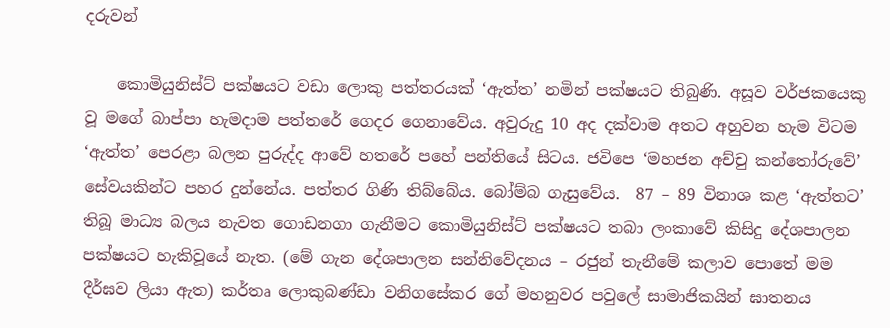දරුවන්

    කොමියුනිස්ට් පක්ෂයට වඩා ලොකු පත්තරයක් ‘ඇත්ත’ නමින් පක්ෂයට තිබුණි. අසූව වර්ජකයෙකු වූ මගේ බාප්පා හැමදාම පත්තරේ ගෙදර ගෙනාවේය. අවුරුදු 10 අද දක්වාම අතට අහුවන හැම විටම ‘ඇත්ත’ පෙරළා බලන පුරුද්ද ආවේ හතරේ පහේ පන්තියේ සිටය. ජවිපෙ ‘මහජන අච්චු කන්තෝරුවේ’ සේවයකින්ට පහර දුන්නේය. පත්තර ගිණි තිබ්බේය. බෝම්බ ගැසුවේය.  87 – 89 විනාශ කළ ‘ඇත්තට’ තිබූ මාධ්‍ය බලය නැවත ගොඩනගා ගැනීමට කොමියුනිස්ට් පක්ෂයට තබා ලංකාවේ කිසිදු දේශපාලන පක්ෂයට හැකිවූයේ නැත. (මේ ගැන දේශපාලන සන්නිවේදනය – රජුන් තැනීමේ කලාව පොතේ මම දීර්ඝව ලියා ඇත) කර්තෘ ලොකුබණ්ඩා වනිගසේකර ගේ මහනුවර පවුලේ සාමාජිකයින් ඝාතනය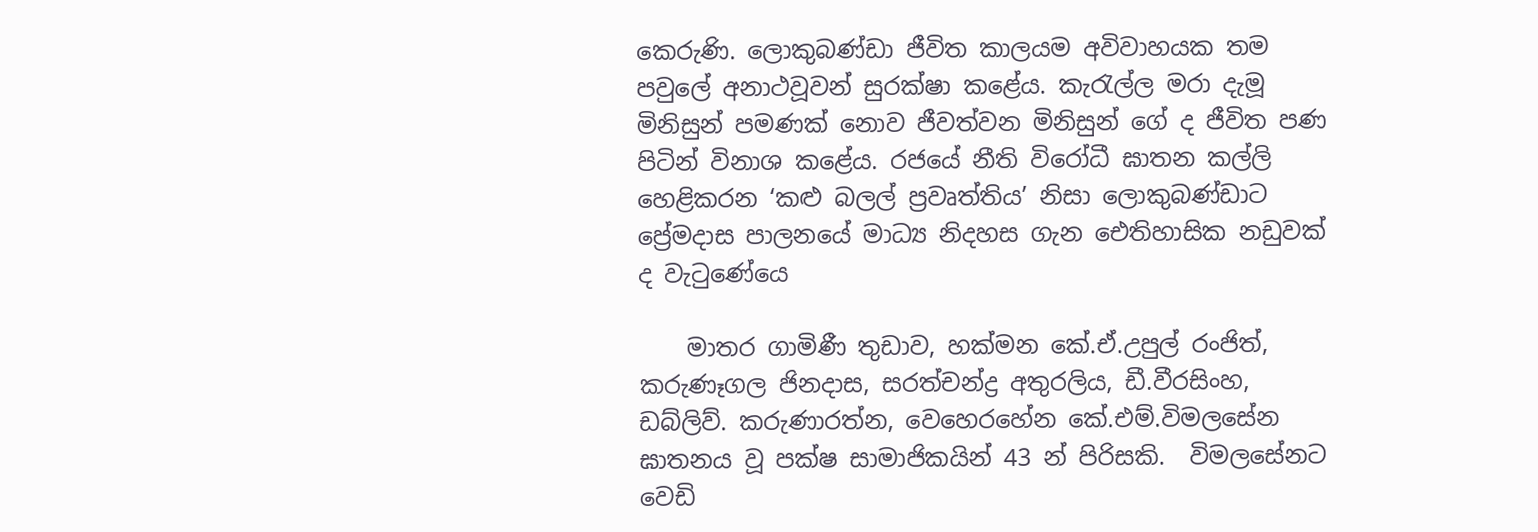කෙරුණි. ලොකුබණ්ඩා ජීවිත කාලයම අවිවාහයක තම පවුලේ අනාථවූවන් සුරක්ෂා කළේය. කැරැල්ල මරා දැමූ මිනිසුන් පමණක් නොව ජීවත්වන මිනිසුන් ගේ ද ජීවිත පණ පිටින් විනාශ කළේය. රජයේ නීති විරෝධී ඝාතන කල්ලි හෙළිකරන ‘කළු බලල් ප්‍රවෘත්තිය’ නිසා ලොකුබණ්ඩාට ප්‍රේමදාස පාලනයේ මාධ්‍ය නිදහස ගැන ඓතිහාසික නඩුවක් ද වැටුණේය‍ෙ

    මාතර ගාමිණී තුඩාව, හක්මන කේ.ඒ.උපුල් රංජිත්, කරුණෑගල ජිනදාස, සරත්චන්ද්‍ර අතුරලිය, ඩී.වීරසිංහ, ඩබ්ලිව්. කරුණාරත්න, වෙහෙරහේන කේ.එම්.විමලසේන ඝාතනය වූ පක්ෂ සාමාජිකයින් 43 න් පිරිසකි.  විමලසේනට වෙඩි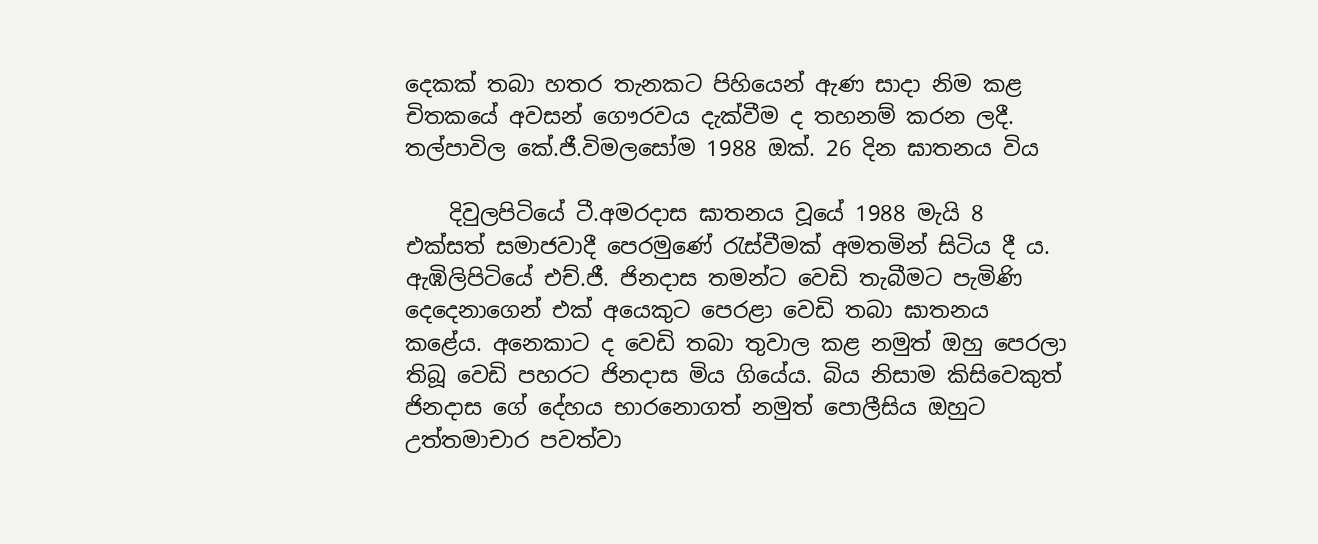දෙකක් තබා හතර තැනකට පිහියෙන් ඇණ සාදා නිම කළ චිතකයේ අවසන් ගෞරවය දැක්වීම ද තහනම් කරන ලදී. තල්පාවිල කේ.ජී.විමලසෝම 1988 ඔක්. 26 දින ඝාතනය විය

    දිවුලපිටියේ ටී.අමරදාස ඝාතනය වූයේ 1988 මැයි 8 එක්සත් සමාජවාදී පෙරමුණේ රැස්වීමක් අමතමින් සිටිය දී ය. ඇඹිලිපිටියේ එච්.ජී. ජිනදාස තමන්ට වෙඩි තැබීමට පැමිණි දෙදෙනාගෙන් එක් අයෙකුට පෙරළා වෙඩි තබා ඝාතනය කළේය. අනෙකාට ද වෙඩි තබා තුවාල කළ නමුත් ඔහු පෙරලා තිබූ වෙඩි පහරට ජිනදාස මිය ගියේය. බිය නිසාම කිසිවෙකුත් ජිනදාස ගේ දේහය භාරනොගත් නමුත් පොලීසිය ඔහුට උත්තමාචාර පවත්වා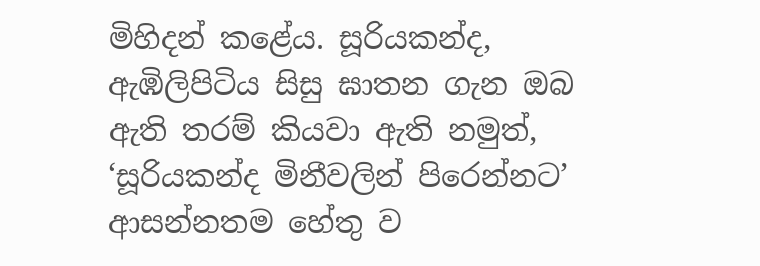මිහිදන් කළේය. සූරියකන්ද, ඇඹිලිපිටිය සිසු ඝාතන ගැන ඔබ ඇති තරම් කියවා ඇති නමුත්, ‘සූරියකන්ද මිනීවලින් පිරෙන්නට’ ආසන්නතම හේතු ව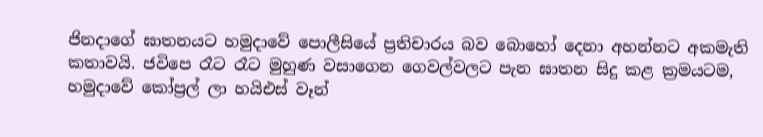ජිනදාගේ ඝාතනයට හමුදාවේ පොලීසියේ ප්‍රතිචාරය බව බොහෝ දෙනා අහන්නට අකමැති කතාවයි. ජවිපෙ රෑට රෑට මුහුණ වසාගෙන ගෙවල්වලට පැන ඝාතන සිදු කළ ක්‍රමයටම, හමුදාවේ කෝප්‍රල් ලා හයිඑස් වෑන්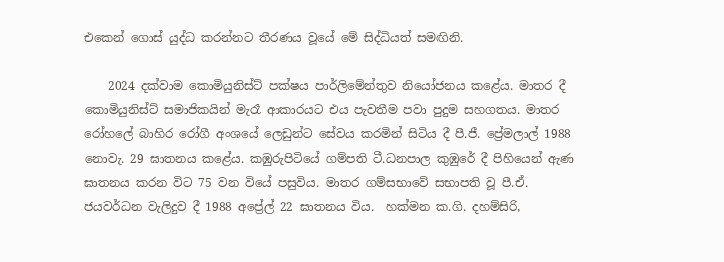එකෙන් ගොස් යුද්ධ කරන්නට තීරණය වූයේ මේ සිද්ධියත් සමඟිනි.

    2024 දක්වාම කොමියුනිස්ට් පක්ෂය පාර්ලිමේන්තුව නියෝජනය කළේය. මාතර දී කොමියුනිස්ට් සමාජිකයින් මැරෑ ආකාරයට එය පැවතීම පවා පුදුම සහගතය. මාතර රෝහලේ බාහිර රෝගී අංශයේ ලෙඩුන්ට සේවය කරමින් සිටිය දී පී.ජී. ප්‍රේමලාල් 1988 නොවැ. 29 ඝාතනය කළේය. කඹුරුපිටියේ ගම්පති ටී.ධනපාල කුඹු‍රේ දී පිහියෙන් ඇණ ඝාතනය කරන විට 75 වන වියේ පසුවිය. මාතර ගම්සභාවේ සභාපති වූ පී.ඒ. ජයවර්ධන වැලිදුව දී 1988 අප්‍රේල් 22 ඝාතනය විය.  හක්මන ක.ගි. දහම්සිරි,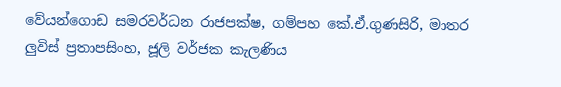වේයන්ගොඩ සමරවර්ධන රාජපක්ෂ, ගම්පහ කේ.ඒ.ගුණසිරි, මාතර ලුවිස් ප්‍රතාපසිංහ, ජූලි වර්ජක කැලණිය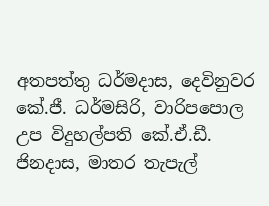අතපත්තු ධර්මදාස, දෙවිනුවර කේ.ජී. ධර්මසිරි, වාරිපපොල උප විදුහල්පති කේ.ඒ.ඩී. ජිනදාස, මාතර තැපැල්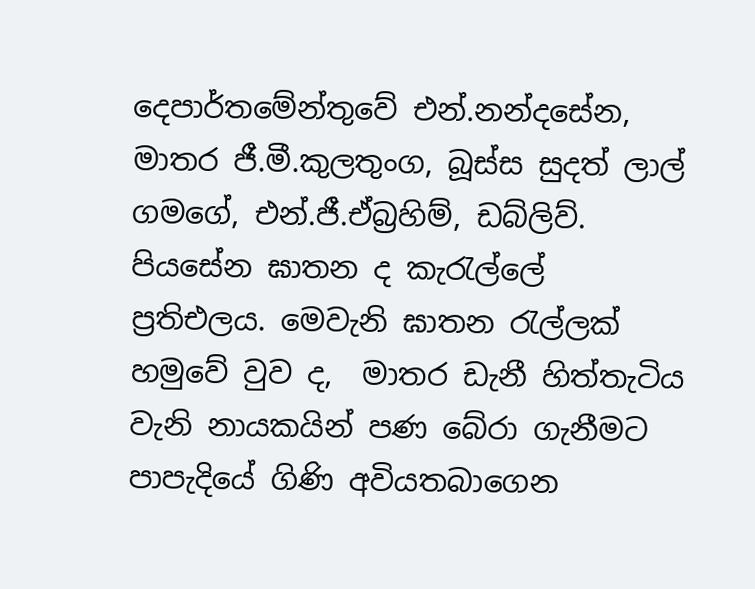දෙපාර්තමේන්තුවේ එන්.නන්දසේන, මාතර ජී.මී.කුලතුංග, බූස්ස සුදත් ලාල් ගමගේ, එන්.ජී.ඒබ්‍රහිම්, ඩබ්ලිව්. පියසේන ඝාතන ද කැරැල්ලේ ප්‍රතිඑලය. මෙවැනි ඝාතන රැල්ලක් හමුවේ වුව ද,  මාතර ඩැනී හිත්තැටිය වැනි නායකයින් පණ බේරා ගැනීමට පාපැදියේ ගිණි අවියතබාගෙන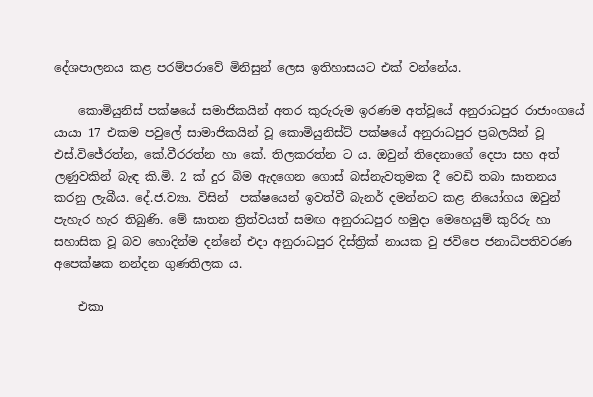දේශපාලනය කළ පරම්පරාවේ මිනිසුන් ලෙස ඉතිහාසයට එක් වන්නේය.

    කොමියුනිස් පක්ෂයේ සමාජිකයින් අතර කුරුරුම ඉරණම අත්වූයේ අනුරාධපුර රාජාංගයේ යායා 17 එකම පවුලේ සාමාජිකයින් වූ කොමියුනිස්ට් පක්ෂයේ අනුරාධපුර ප්‍රබලයින් වූ එස්.විජේරත්න, කේ.වීරරත්න හා කේ. තිලකරත්න ට ය. ඔවුන් තිදෙනාගේ දෙපා සහ අත් ලණුවකින් බැඳ කි.මි. 2 ක් දුර බිම ඇදගෙන ගොස් බස්නැවතුමක දී වෙඩි තබා ඝාතනය කරනු ලැබීය. දේ.ජ.ව්‍යා. විසින්  පක්ෂයෙන් ඉවත්වී බැනර් දමන්නට කළ නියෝගය ඔවුන් පැහැර හැර තිබුණි. මේ ඝාතන ත්‍රිත්වයත් සමඟ අනුරාධපුර හමුදා ‍මෙහෙයුම් කුරිරු හා සහාසික වූ බව හොදින්ම දන්නේ එදා අනුරාධපුර දිස්ත්‍රික් නායක වු ජවිපෙ ජනාධිපතිවරණ අපෙක්ෂක නන්දන ගුණතිලක ය.

    එකා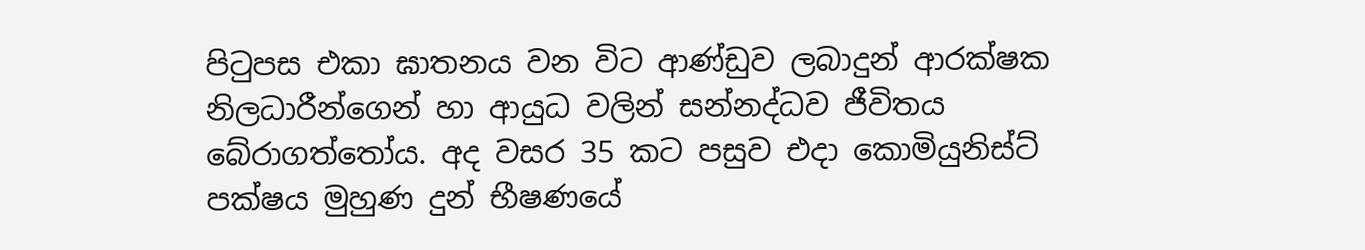පිටුපස එකා ඝාතනය වන විට ආණ්ඩුව ලබාදුන් ආරක්ෂක නිලධාරීන්ගෙන් හා ආයුධ වලින් සන්නද්ධව ජීවිතය බේරාගත්තෝය. අද වසර 35 කට පසුව එදා කොමියුනිස්ට් පක්ෂය මුහුණ දුන් භීෂණයේ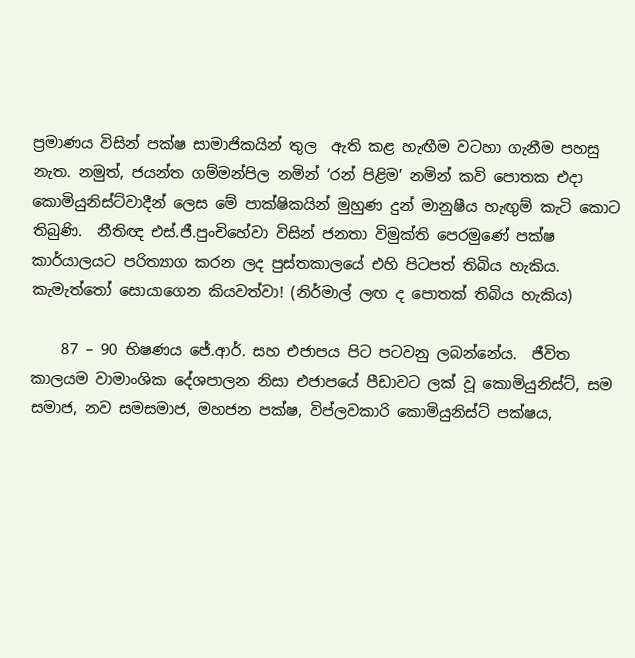ප්‍රමාණය විසින් පක්ෂ සාමාජිකයින් තුල  ඇති කළ හැඟීම වටහා ගැනීම පහසු නැත. නමුත්, ජයන්ත ගම්මන්පිල නමින් ‘රන් පිළිම’ නමින් කවි පොතක එදා කොමියුනිස්ට්වාදීන් ලෙස මේ පාක්ෂිකයින් මුහුණ දුන් මානුෂීය හැඟුම් කැටි කොට තිබුණි.  නීතිඥ එස්.ජී.පුංචිහේවා විසින් ජනතා විමුක්ති පෙරමුණේ පක්ෂ කාර්යාලයට පරිත්‍යාග කරන ලද පුස්තකාලයේ එහි පිටපත් තිබිය හැකිය. කැමැත්තෝ සොයාගෙන කියවත්වා! (නිර්මාල් ලඟ ද පොතක් තිබිය හැකිය)

    87 – 90 භිෂණය ජේ.ආර්. සහ එජාපය පිට පටවනු ලබන්නේය.  ජීවිත කාලයම වාමාංශික දේශපාලන නිසා එජාපයේ පීඩාවට ලක් වූ කොමියුනිස්ට්, සම සමාජ, නව සමසමාජ, මහජන පක්ෂ, විප්ලවකාරි කොමියුනිස්ට් පක්ෂය,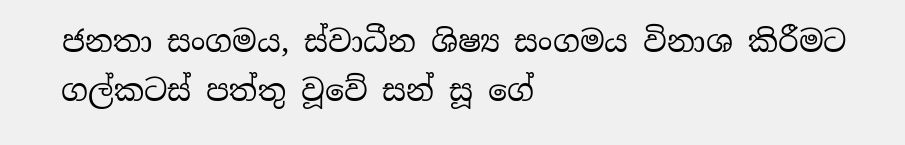ජනතා සංගමය, ස්වාධීන ශිෂ්‍ය සංගමය විනාශ කිරීමට ගල්කටස් පත්තු වූවේ සන් සූ ගේ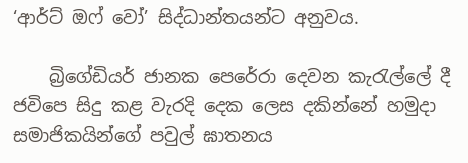‘ආර්ට් ඔෆ් වෝ’ සිද්ධාන්තයන්ට අනුවය.

    බ්‍රිගේඩියර් ජානක පෙරේරා දෙවන කැරැල්ලේ දී ජවිපෙ සිදු කළ වැරදි දෙක ලෙස දකින්නේ හමුදා සමාජිකයින්ගේ පවුල් ඝාතනය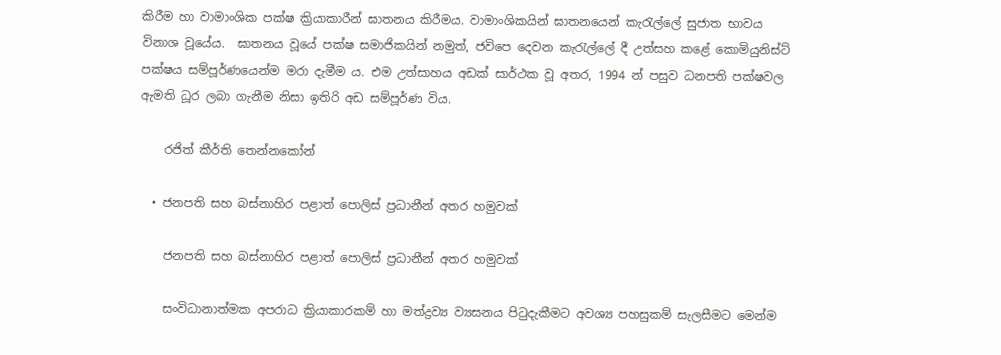කිරීම හා වාමාංශික පක්ෂ ක්‍රියාකාරීන් ඝාතනය කිරීමය. වාමාංශිකයින් ඝාතනයෙන් කැරැල්ලේ සුජාත භාවය විනාශ වූයේය.  ඝාතනය වූයේ පක්ෂ සමාජිකයින් නමුත්, ජවිපෙ දෙවන කැරැල්ලේ දී උත්සහ කළේ කොමියුනිස්ට් පක්ෂය සම්පූර්ණයෙන්ම මරා දැමීම ය. එම උත්සාහය අඩක් සාර්ථක වූ අතර, 1994 න් පසුව ධනපති පක්ෂවල ඇමති ධූර ලබා ගැනීම නිසා ඉතිරි අඩ සම්පූර්ණ විය.

    රජිත් කීර්ති තෙන්නකෝන්

  • ජනපති සහ බස්නාහිර පළාත් පොලිස් ප්‍රධානීන් අතර හමුවක්

    ජනපති සහ බස්නාහිර පළාත් පොලිස් ප්‍රධානීන් අතර හමුවක්

    සංවිධානාත්මක අපරාධ ක්‍රියාකාරකම් හා මත්ද්‍රව්‍ය ව්‍යසනය පිටුදැකීමට අවශ්‍ය පහසුකම් සැලසීමට මෙන්ම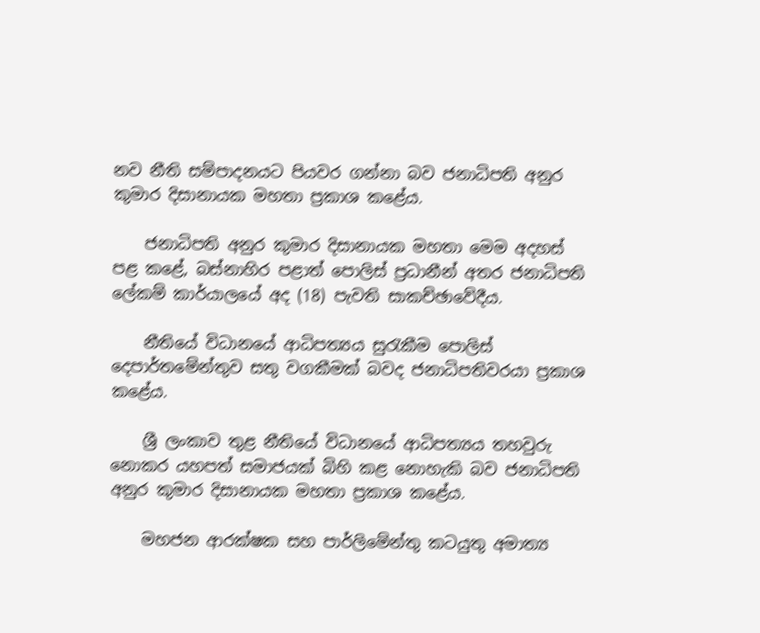නව නීති සම්පාදනයට පියවර ගන්නා බව ජනාධිපති අනුර කුමාර දිසානායක මහතා ප්‍රකාශ කළේය.

    ජනාධිපති අනුර කුමාර දිසානායක මහතා මෙම අදහස් පළ කළේ, බස්නාහිර පළාත් පොලිස් ප්‍රධානීන් අතර ජනාධිපති ලේකම් කාර්යාලයේ අද (18) පැවති සාකච්ඡාවේදීය.

    නීතියේ විධානයේ ආධිපත්‍යය සුරැකීම පොලිස් දෙපාර්තමේන්තුව සතු වගකීමක් බවද ජනාධිපතිවරයා ප්‍රකාශ කළේය.

    ශ්‍රී ලංකාව තුළ නීතියේ විධානයේ ආධිපත්‍යය තහවුරු නොකර යහපත් සමාජයක් බිහි කළ නොහැකි බව ජනාධිපති අනුර කුමාර දිසානායක මහතා ප්‍රකාශ කළේය.

    මහජන ආරක්ෂක සහ පාර්ලිමේන්තු කටයුතු අමාත්‍ය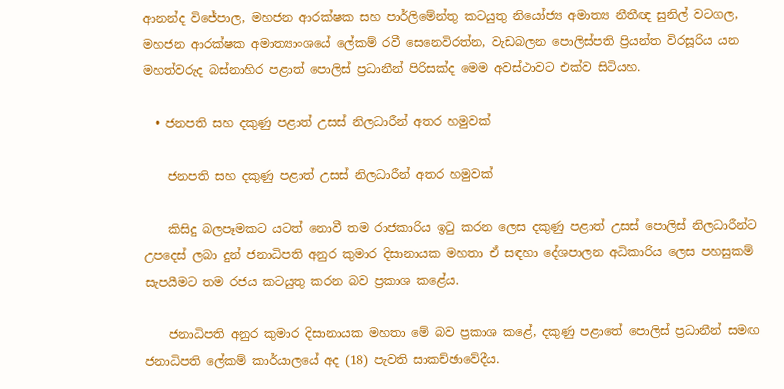ආනන්ද විජේපාල, මහජන ආරක්ෂක සහ පාර්ලිමේන්තු කටයුතු නියෝජ්‍ය අමාත්‍ය නීතීඥ සුනිල් වටගල, මහජන ආරක්ෂක අමාත්‍යාංශයේ ලේකම් රවී සෙනෙවිරත්න, වැඩබලන පොලිස්පති ප්‍රියන්ත විරසූරිය යන මහත්වරුද බස්නාහිර පළාත් පොලිස් ප්‍රධානීන් පිරිසක්ද මෙම අවස්ථාවට එක්ව සිටියහ.

  • ජනපති සහ දකුණු පළාත් උසස් නිලධාරීන් අතර හමුවක්

    ජනපති සහ දකුණු පළාත් උසස් නිලධාරීන් අතර හමුවක්

    කිසිදු බලපෑමකට යටත් නොවී තම රාජකාරිය ඉටු කරන ලෙස දකුණු පළාත් උසස් පොලිස් නිලධාරීන්ට උපදෙස් ලබා දුන් ජනාධිපති අනුර කුමාර දිසානායක මහතා ඒ සඳහා දේශපාලන අධිකාරිය ලෙස පහසුකම් සැපයීමට තම රජය කටයුතු කරන බව ප්‍රකාශ කළේය.

    ජනාධිපති අනුර කුමාර දිසානායක මහතා මේ බව ප්‍රකාශ කළේ, දකුණු පළාතේ පොලිස් ප්‍රධානීන් සමඟ ජනාධිපති ලේකම් කාර්යාලයේ අද (18) පැවති සාකච්ඡාවේදීය.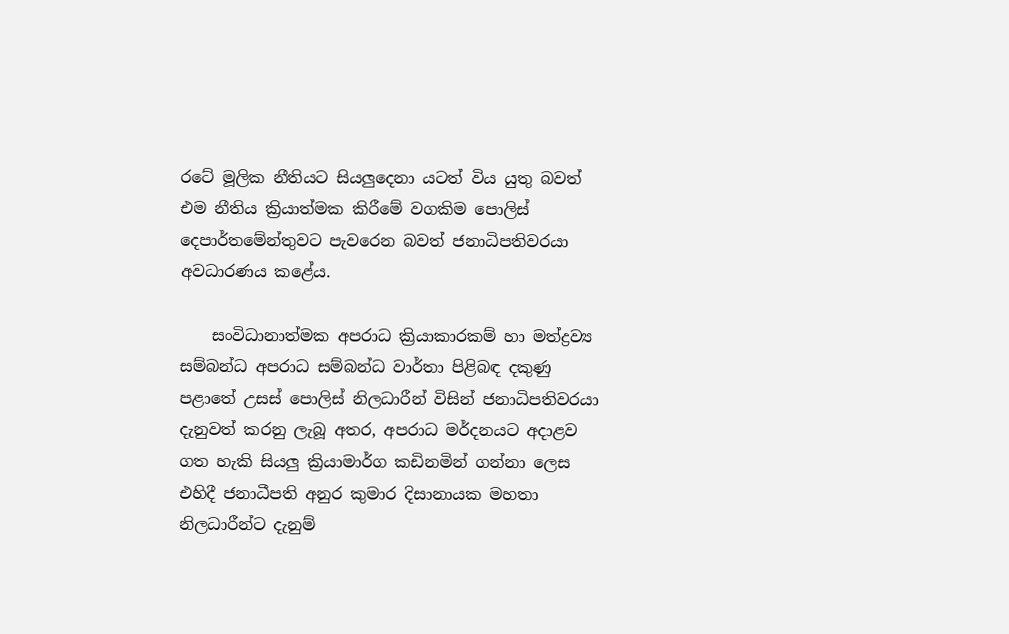රටේ මූලික නීතියට සියලුදෙනා යටත් විය යුතු බවත් එම නීතිය ක්‍රියාත්මක කිරීමේ වගකිම පොලිස් දෙපාර්තමේන්තුවට පැවරෙන බවත් ජනාධිපතිවරයා අවධාරණය කළේය.

    සංවිධානාත්මක අපරාධ ක්‍රියාකාරකම් හා මත්ද්‍රව්‍ය සම්බන්ධ අපරාධ සම්බන්ධ වාර්තා පිළිබඳ දකුණු පළාතේ උසස් පොලිස් නිලධාරීන් විසින් ජනාධිපතිවරයා දැනුවත් කරනු ලැබූ අතර, අපරාධ මර්දනයට අදාළව ගත හැකි සියලු ක්‍රියාමාර්ග කඩිනමින් ගන්නා ලෙස එහිදී ජනාධීපති අනුර කුමාර දිසානායක මහතා නිලධාරීන්ට දැනුම්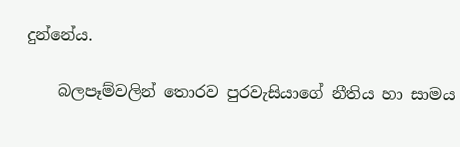දුන්නේය.

    බලපෑම්වලින් තොරව පුරවැසියාගේ නීතිය හා සාමය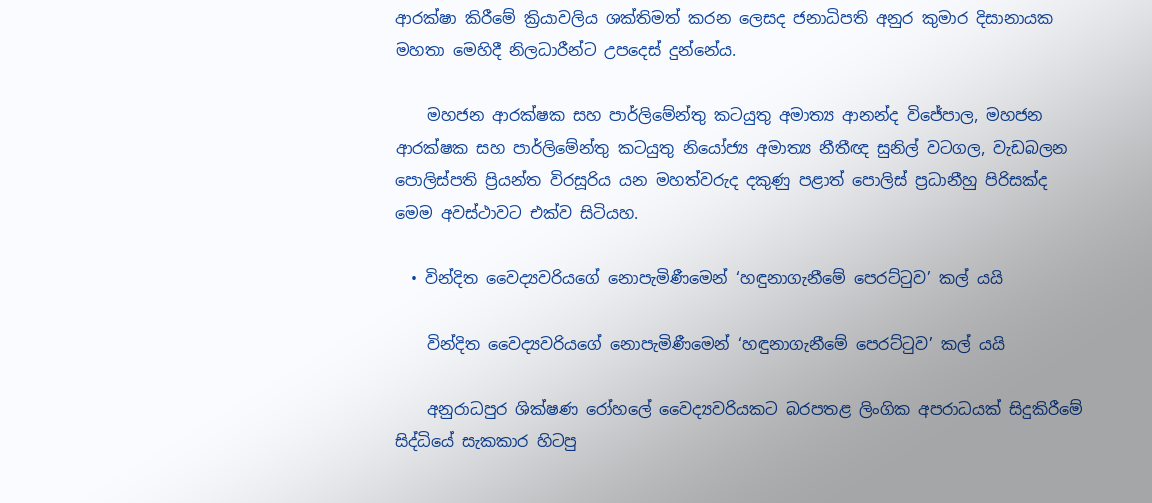ආරක්ෂා කිරීමේ ක්‍රියාවලිය ශක්තිමත් කරන ලෙසද ජනාධිපති අනුර කුමාර දිසානායක මහතා මෙහිදී නිලධාරීන්ට උපදෙස් දුන්නේය.

    මහජන ආරක්ෂක සහ පාර්ලිමේන්තු කටයුතු අමාත්‍ය ආනන්ද විජේපාල, මහජන ආරක්ෂක සහ පාර්ලිමේන්තු කටයුතු නියෝජ්‍ය අමාත්‍ය නීතීඥ සුනිල් වටගල, වැඩබලන පොලිස්පති ප්‍රියන්ත විරසූරිය යන මහත්වරුද දකුණු පළාත් පොලිස් ප්‍රධානීහු පිරිසක්ද මෙම අවස්ථාවට එක්ව සිටියහ.

  • වින්දිත වෛද්‍යවරියගේ නොපැමිණීමෙන් ‘හඳුනාගැනීමේ පෙරට්ටුව’ කල් යයි

    වින්දිත වෛද්‍යවරියගේ නොපැමිණීමෙන් ‘හඳුනාගැනීමේ පෙරට්ටුව’ කල් යයි

    අනුරාධපුර ශික්ෂණ රෝහලේ වෛද්‍යවරියකට බරපතළ ලිංගික අපරාධයක් සිදුකිරීමේ සිද්ධියේ සැකකාර හිටපු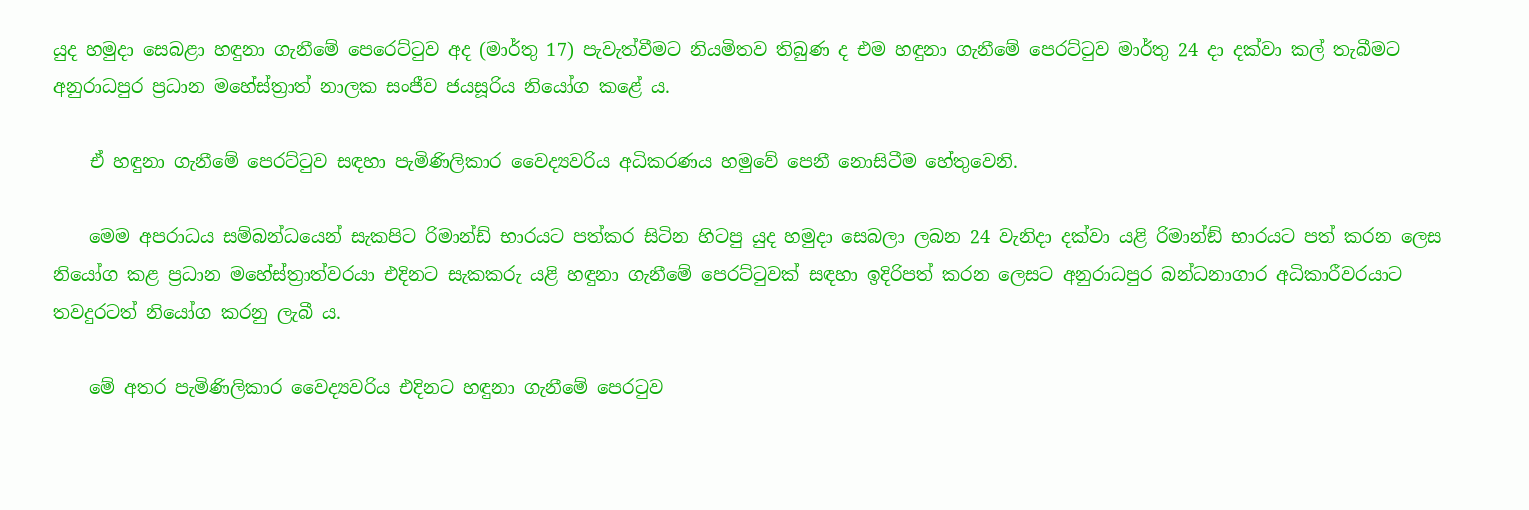යුද හමුදා සෙබළා හඳුනා ගැනීමේ පෙරෙට්ටුව අද (මාර්තු 17) පැවැත්වීමට නියමිතව තිබුණ ද එම හඳුනා ගැනීමේ පෙරට්ටුව මාර්තු 24 දා දක්වා කල් තැබීමට අනුරාධපුර ප්‍රධාන මහේස්ත්‍රාත් නාලක සංජීව ජයසූරිය නියෝග කළේ ය.

    ඒ හඳුනා ගැනීමේ පෙරට්ටුව සඳහා පැමිණිලිකාර වෛද්‍යවරිය අධිකරණය හමුවේ පෙනී නොසිටීම හේතුවෙනි.

    මෙම අපරාධය සම්බන්ධයෙන් සැකපිට රිමාන්ඩ් භාරයට පත්කර සිටින හිටපු යුද හමුදා සෙබලා ලබන 24 වැනිදා දක්වා යළි රිමාන්ඞ් භාරයට පත් කරන ලෙස නියෝග කළ ප්‍රධාන මහේස්ත්‍රාත්වරයා එදිනට සැකකරු යළි හඳුනා ගැනීමේ පෙරට්ටුවක් සඳහා ඉදිරිපත් කරන ලෙසට අනුරාධපුර බන්ධනාගාර අධිකාරීවරයාට තවදුරටත් නියෝග කරනු ලැබී ය.

    මේ අතර පැමිණිලිකාර වෛද්‍යවරිය එදිනට හඳුනා ගැනීමේ පෙරටුව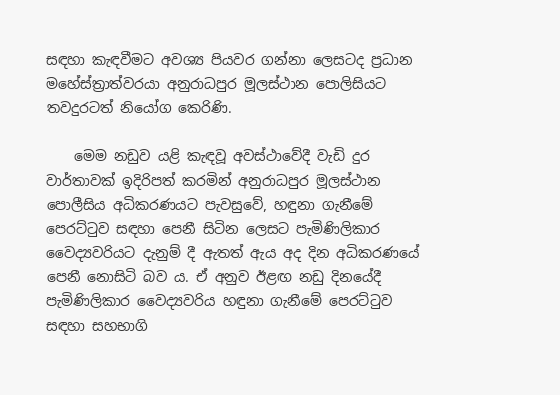සඳහා කැඳවීමට අවශ්‍ය පියවර ගන්නා ලෙසටද ප්‍රධාන මහේස්ත්‍රාත්වරයා අනුරාධපුර මූලස්ථාන පොලිසියට තවදුරටත් නියෝග කෙරිණි.

    මෙම නඩුව යළි කැඳවූ අවස්ථාවේදී වැඩි දුර වාර්තාවක් ඉදිරිපත් කරමින් අනුරාධපුර මූලස්ථාන පොලීසිය අධිකරණයට පැවසුවේ, හඳුනා ගැනීමේ පෙරට්ටුව සඳහා පෙනී සිටින ලෙසට පැමිණිලිකාර වෛද්‍යවරියට දැනුම් දී ඇතත් ඇය අද දින අධිකරණයේ පෙනී නොසිටි බව ය. ඒ අනුව ඊළඟ නඩු දිනයේදී පැමිණිලිකාර වෛද්‍යවරිය හඳුනා ගැනීමේ පෙරට්ටුව සඳහා සහභාගි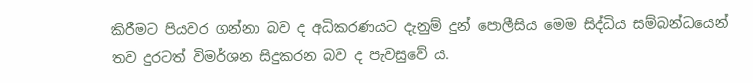කිරීමට පියවර ගන්නා බව ද අධිකරණයට දැනුම් දුන් පොලීසිය මෙම සිද්ධිය සම්බන්ධයෙන් තව දුරටත් විමර්ශන සිදුකරන බව ද පැවසුවේ ය.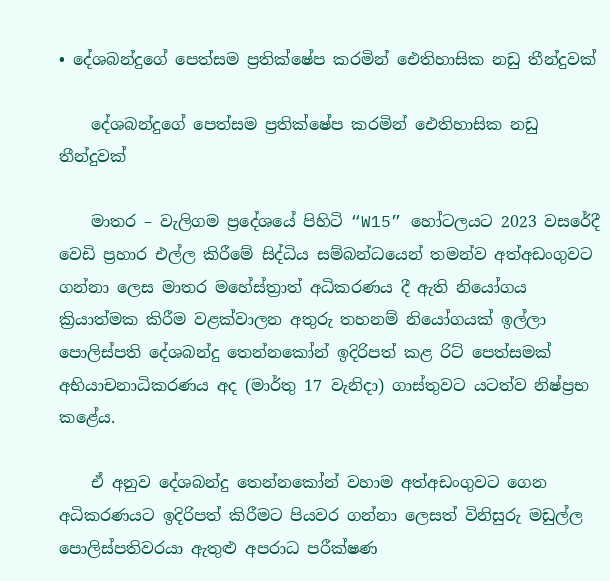• දේශබන්දුගේ පෙත්සම ප්‍රතික්ෂේප කරමින් ඓතිහාසික නඩු තීන්දුවක්

    දේශබන්දුගේ පෙත්සම ප්‍රතික්ෂේප කරමින් ඓතිහාසික නඩු තීන්දුවක්

    මාතර – වැලිගම ප්‍රදේශයේ පිහිටි “W15” හෝටලයට 2023 වසරේදී වෙඩි ප්‍රහාර එල්ල කිරීමේ සිද්ධිය සම්බන්ධයෙන් තමන්ව අත්අඩංගුවට ගන්නා ලෙස මාතර මහේස්ත්‍රාත් අධිකරණය දී ඇති නියෝගය ක්‍රියාත්මක කිරීම වළක්වාලන අතුරු තහනම් නියෝගයක් ඉල්ලා පොලිස්පති දේශබන්දු තෙන්නකෝන් ඉදිරිපත් කළ රිට් පෙත්සමක් අභියාචනාධිකරණය අද (මාර්තු 17 වැනිදා) ගාස්තුවට යටත්ව නිෂ්ප්‍රභ කළේය.

    ඒ අනුව දේශබන්දු තෙන්නකෝන් වහාම අත්අඩංගුවට ගෙන අධිකරණයට ඉදිරිපත් කිරීමට පියවර ගන්නා ලෙසත් විනිසුරු මඩුල්ල පොලිස්පතිවරයා ඇතුළු අපරාධ පරීක්ෂණ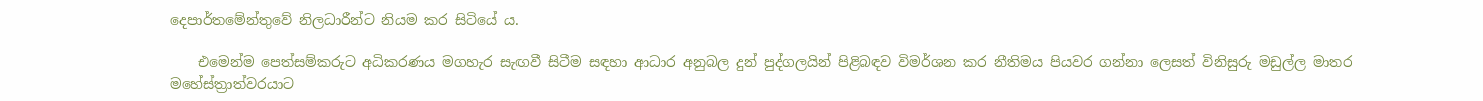දෙපාර්තමේන්තුවේ නිලධාරීන්ට නියම කර සිටියේ ය.

    එමෙන්ම පෙත්සම්කරුට අධිකරණය මගහැර සැඟවී සිටීම සඳහා ආධාර අනුබල දුන් පුද්ගලයින් පිළිබඳව විමර්ශන කර නීතිමය පියවර ගන්නා ලෙසත් විනිසුරු මඩුල්ල මාතර මහේස්ත්‍රාත්වරයාට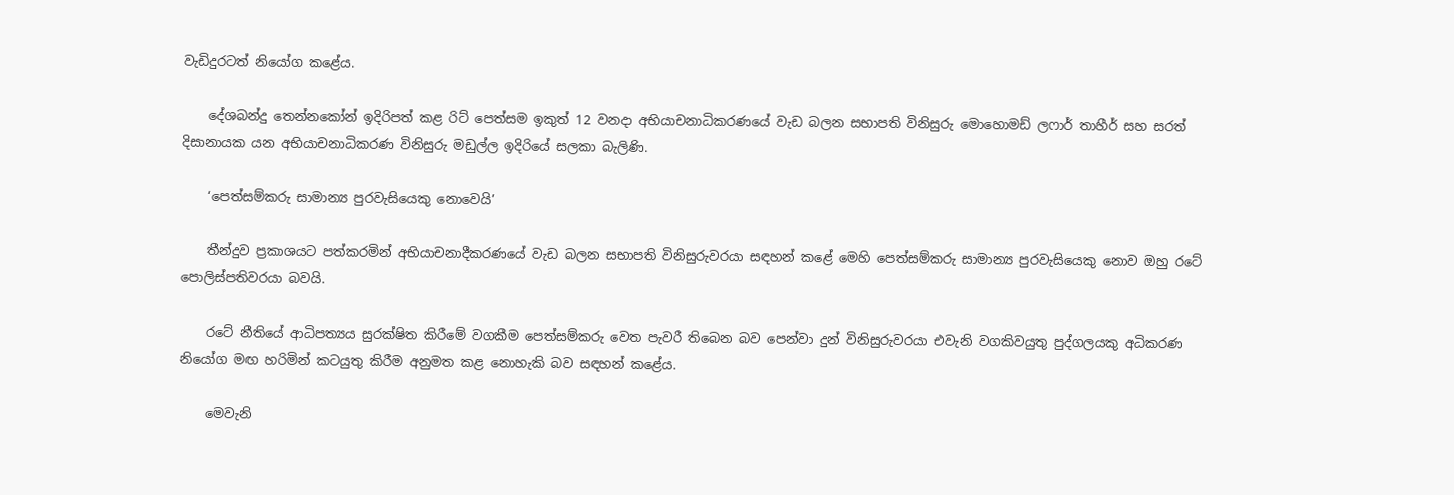වැඩිදුරටත් නියෝග කළේය.

    දේශබන්දු තෙන්නකෝන් ඉදිරිපත් කළ රිට් පෙත්සම ඉකුත් 12 වනදා අභියාචනාධිකරණයේ වැඩ බලන සභාපති විනිසුරු මොහොමඩ් ලෆාර් තාහීර් සහ සරත් දිසානායක යන අභියාචනාධිකරණ විනිසුරු මඩුල්ල ඉදිරියේ සලකා බැලිණි.

    ‘පෙත්සම්කරු සාමාන්‍ය පුරවැසියෙකු නොවෙයි’

    තීන්දුව ප්‍රකාශයට පත්කරමින් අභියාචනාදීකරණයේ වැඩ බලන සභාපති විනිසුරුවරයා සඳහන් කළේ මෙහි පෙත්සම්කරු සාමාන්‍ය පුරවැසියෙකු නොව ඔහු රටේ පොලිස්පතිවරයා බවයි.

    රටේ නීතියේ ආධිපත්‍යය සුරක්ෂිත කිරීමේ වගකීම පෙත්සම්කරු වෙත පැවරී තිබෙන බව පෙන්වා දුන් විනිසුරුවරයා එවැනි වගකිවයුතු පුද්ගලයකු අධිකරණ නියෝග මඟ හරිමින් කටයුතු කිරීම අනුමත කළ නොහැකි බව සඳහන් කළේය.

    මෙවැනි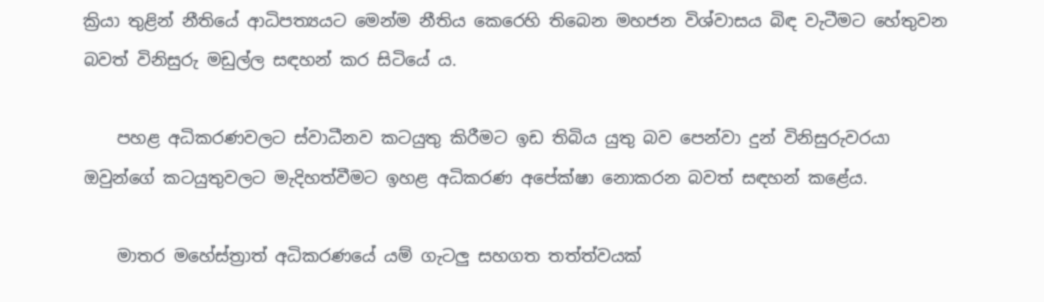ක්‍රියා තුළින් නීතියේ ආධිපත්‍යයට මෙන්ම නීතිය කෙරෙහි තිබෙන මහජන විශ්වාසය බිඳ වැටීමට හේතුවන බවත් විනිසුරු මඩුල්ල සඳහන් කර සිටියේ ය.

    පහළ අධිකරණවලට ස්වාධීනව කටයුතු කිරීමට ඉඩ තිබිය යුතු බව පෙන්වා දුන් විනිසුරුවරයා ඔවුන්ගේ කටයුතුවලට මැදිහත්වීමට ඉහළ අධිකරණ අපේක්ෂා නොකරන බවත් සඳහන් කළේය.

    මාතර මහේස්ත්‍රාත් අධිකරණයේ යම් ගැටලු සහගත තත්ත්වයක්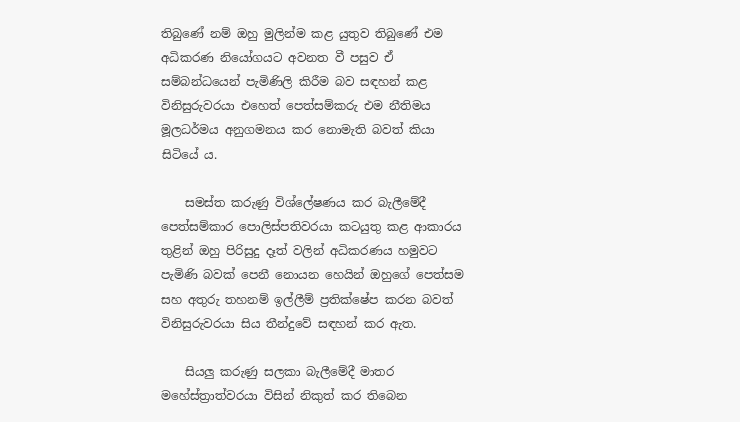තිබුණේ නම් ඔහු මුලින්ම කළ යුතුව තිබුණේ එම අධිකරණ නියෝගයට අවනත වී පසුව ඒ සම්බන්ධයෙන් පැමිණිලි කිරීම බව සඳහන් කළ විනිසුරුවරයා එහෙත් පෙත්සම්කරු එම නීතිමය මූලධර්මය අනුගමනය කර නොමැති බවත් කියා සිටියේ ය.

    සමස්ත කරුණු විශ්ලේෂණය කර බැලීමේදී පෙත්සම්කාර පොලිස්පතිවරයා කටයුතු කළ ආකාරය තුළින් ඔහු පිරිසුදු දෑත් වලින් අධිකරණය හමුවට පැමිණි බවක් පෙනී නොයන හෙයින් ඔහුගේ පෙත්සම සහ අතුරු තහනම් ඉල්ලීම් ප්‍රතික්ෂේප කරන බවත් විනිසුරුවරයා සිය තීන්දුවේ සඳහන් කර ඇත.

    සියලු කරුණු සලකා බැලීමේදී මාතර මහේස්ත්‍රාත්වරයා විසින් නිකුත් කර තිබෙන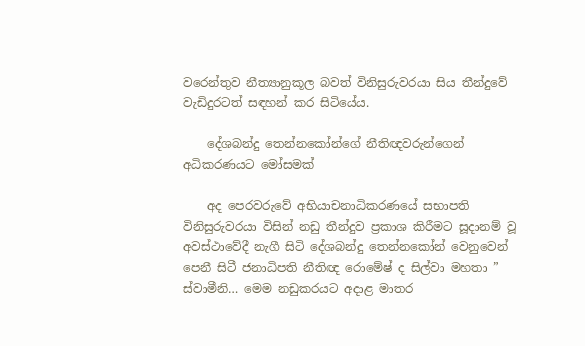වරෙන්තුව නීත්‍යානුකූල බවත් විනිසුරුවරයා සිය තීන්දුවේ වැඩිදුරටත් සඳහන් කර සිටියේය.

    දේශබන්දු තෙන්නකෝන්ගේ නීතිඥවරුන්ගෙන් අධිකරණයට මෝසමක්

    අද පෙරවරුවේ අභියාචනාධිකරණයේ සභාපති විනිසුරුවරයා විසින් නඩු තීන්දුව ප්‍රකාශ කිරීමට සූදානම් වූ අවස්ථාවේදී නැගී සිටි දේශබන්දු තෙන්නකෝන් වෙනුවෙන් පෙනී සිටී ජනාධිපති නීතිඥ රොමේෂ් ද සිල්වා මහතා ” ස්වාමීනි… මෙම නඩුකරයට අදාළ මාතර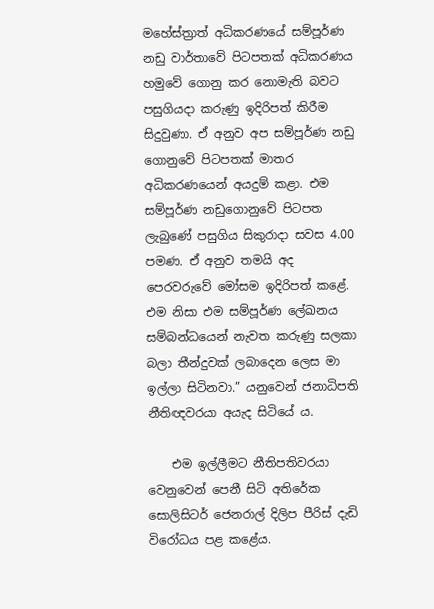මහේස්ත්‍රාත් අධිකරණයේ සම්පූර්ණ නඩු වාර්තාවේ පිටපතක් අධිකරණය හමුවේ ගොනු කර නොමැති බවට පසුගියදා කරුණු ඉදිරිපත් කිරීම සිදුවුණා. ඒ අනුව අප සම්පූර්ණ නඩු ගොනුවේ පිටපතක් මාතර අධිකරණයෙන් අයදුම් කළා. එම සම්පූර්ණ නඩුගොනුවේ පිටපත ලැබුණේ පසුගිය සිකුරාදා සවස 4.00 පමණ. ඒ අනුව තමයි අද පෙරවරුවේ මෝසම ඉදිරිපත් කළේ. එම නිසා එම සම්පූර්ණ ලේඛනය සම්බන්ධයෙන් නැවත කරුණු සලකා බලා තීන්දුවක් ලබාදෙන ලෙස මා ඉල්ලා සිටිනවා.” යනුවෙන් ජනාධිපති නීතිඥවරයා අයැද සිටියේ ය.

    එම ඉල්ලීමට නීතිපතිවරයා වෙනුවෙන් පෙනී සිටි අතිරේක සොලිසිටර් ජෙනරාල් දිලිප පීරිස් දැඩි විරෝධය පළ කළේය.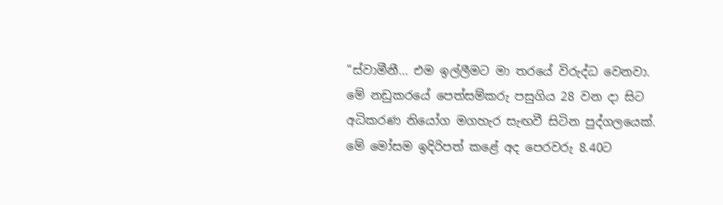“ස්වාමීනී… එම ඉල්ලීමට මා තරයේ විරුද්ධ වෙනවා. මේ නඩුකරයේ පෙත්සම්කරු පසුගිය 28 වන දා සිට අධිකරණ නියෝග මගහැර සැඟවී සිටින පුද්ගලයෙක්. මේ මෝසම ඉදිරිපත් කළේ අද පෙරවරු 8.40ට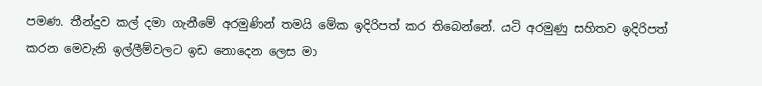පමණ. තීන්දුව කල් දමා ගැනීමේ අරමුණින් තමයි මේක ඉදිරිපත් කර තිබෙන්නේ. යටි අරමුණු සහිතව ඉදිරිපත් කරන මෙවැනි ඉල්ලීම්වලට ඉඩ නොදෙන ලෙස මා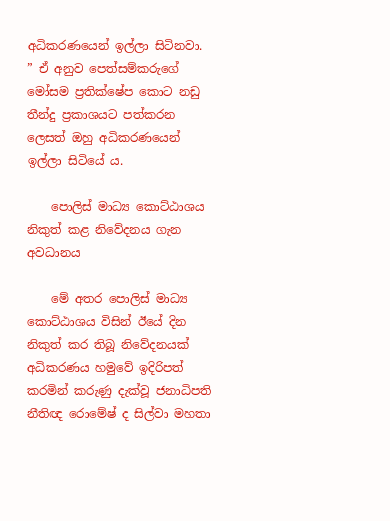අධිකරණයෙන් ඉල්ලා සිටිනවා. ” ඒ අනුව පෙත්සම්කරුගේ මෝසම ප්‍රතික්ෂේප කොට නඩු තීන්දු ප්‍රකාශයට පත්කරන ලෙසත් ඔහු අධිකරණයෙන් ඉල්ලා සිටියේ ය.

    පොලිස් මාධ්‍ය කොට්ඨාශය නිකුත් කළ නිවේදනය ගැන අවධානය

    මේ අතර පොලිස් මාධ්‍ය කොට්ඨාශය විසින් ඊයේ දින නිකුත් කර තිබූ නිවේදනයක් අධිකරණය හමුවේ ඉදිරිපත් කරමින් කරුණු දැක්වූ ජනාධිපති නීතිඥ රොමේෂ් ද සිල්වා මහතා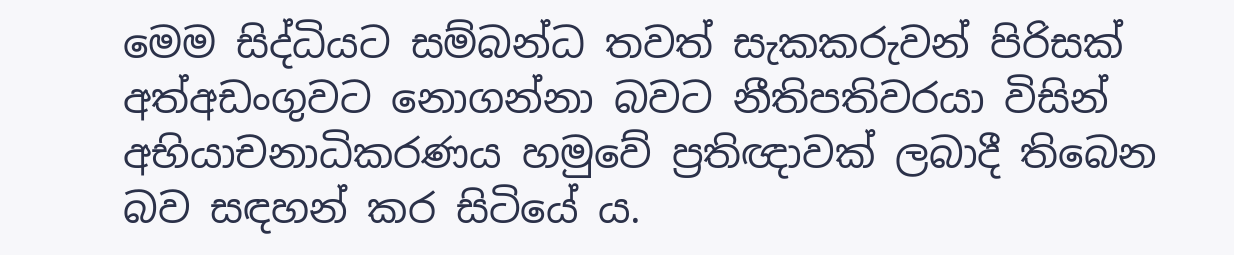මෙම සිද්ධියට සම්බන්ධ තවත් සැකකරුවන් පිරිසක් අත්අඩංගුවට නොගන්නා බවට නීතිපතිවරයා විසින් අභියාචනාධිකරණය හමුවේ ප්‍රතිඥාවක් ලබාදී තිබෙන බව සඳහන් කර සිටියේ ය.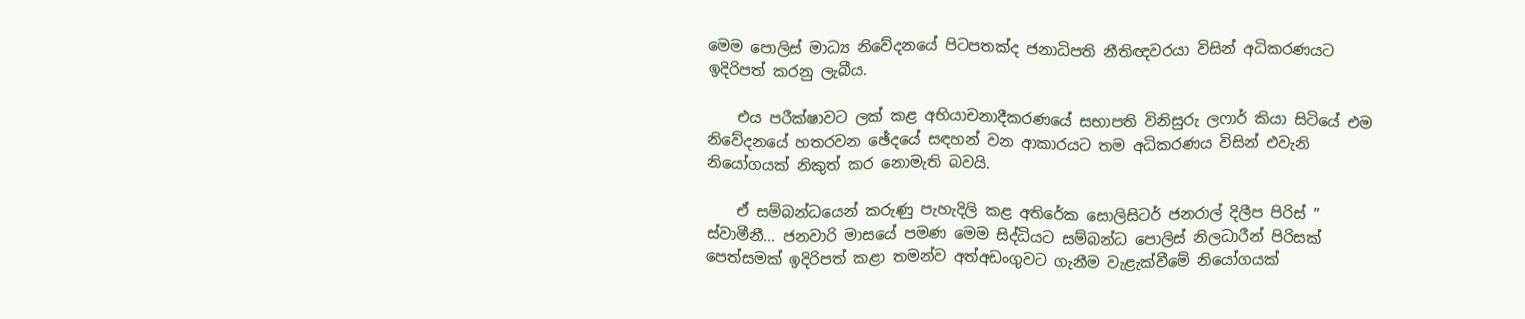මෙම පොලිස් මාධ්‍ය නිවේදනයේ පිටපතක්ද ජනාධිපති නීතිඥවරයා විසින් අධිකරණයට ඉදිරිපත් කරනු ලැබීය.

    එය පරීක්ෂාවට ලක් කළ අභියාචනාදීකරණයේ සභාපති විනිසුරු ලෆාර් කියා සිටියේ එම නිවේදනයේ හතරවන ඡේදයේ සඳහන් වන ආකාරයට තම අධිකරණය විසින් එවැනි නියෝගයක් නිකුත් කර නොමැති බවයි.

    ඒ සම්බන්ධයෙන් කරුණු පැහැදිලි කළ අතිරේක සොලිසිටර් ජනරාල් දිලීප පිරිස් ” ස්වාමීනී… ජනවාරි මාසයේ පමණ මෙම සිද්ධියට සම්බන්ධ පොලිස් නිලධාරීන් පිරිසක් පෙත්සමක් ඉදිරිපත් කළා තමන්ව අත්අඩංගුවට ගැනීම වැළැක්වීමේ නියෝගයක්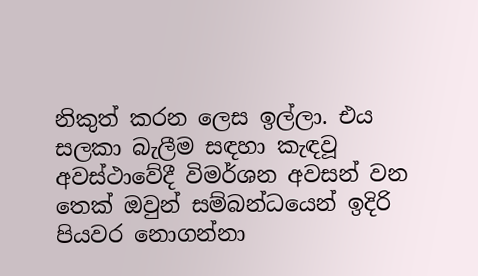නිකුත් කරන ලෙස ඉල්ලා. එය සලකා බැලීම සඳහා කැඳවූ අවස්ථාවේදී විමර්ශන අවසන් වන තෙක් ඔවුන් සම්බන්ධයෙන් ඉදිරි පියවර නොගන්නා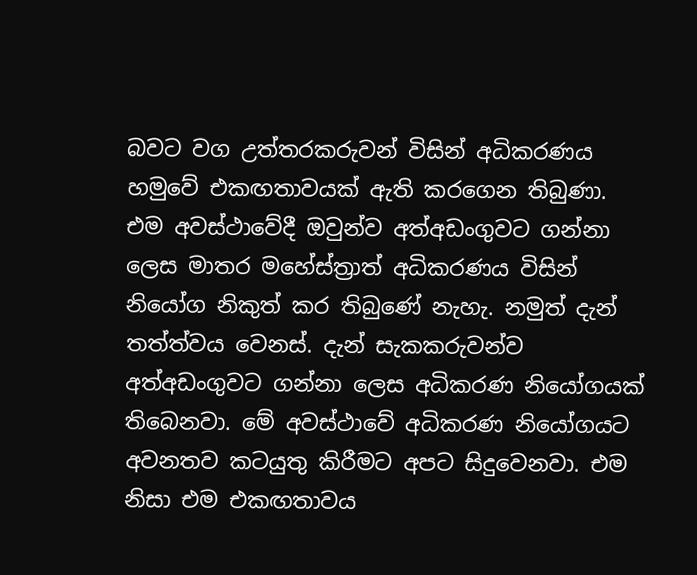බවට වග උත්තරකරුවන් විසින් අධිකරණය හමුවේ එකඟතාවයක් ඇති කරගෙන තිබුණා. එම අවස්ථාවේදී ඔවුන්ව අත්අඩංගුවට ගන්නා ලෙස මාතර මහේස්ත්‍රාත් අධිකරණය විසින් නියෝග නිකුත් කර තිබුණේ නැහැ. නමුත් දැන් තත්ත්වය වෙනස්. දැන් සැකකරුවන්ව අත්අඩංගුවට ගන්නා ලෙස අධිකරණ නියෝගයක් තිබෙනවා. මේ අවස්ථාවේ අධිකරණ නියෝගයට අවනතව කටයුතු කිරීමට අපට සිදුවෙනවා. එම නිසා එම එකඟතාවය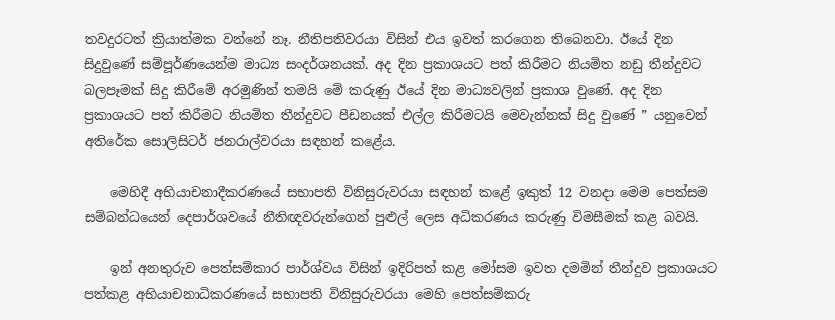තවදුරටත් ක්‍රියාත්මක වන්නේ නෑ. නීතිපතිවරයා විසින් එය ඉවත් කරගෙන තිබෙනවා. ඊයේ දින සිදුවුණේ සම්පූර්ණයෙන්ම මාධ්‍ය සංදර්ශනයක්. අද දින ප්‍රකාශයට පත් කිරීමට නියමිත නඩු තීන්දුවට බලපෑමක් සිදු කිරීමේ අරමුණින් තමයි මේ කරුණු ඊයේ දින මාධ්‍යවලින් ප්‍රකාශ වුණේ. අද දින ප්‍රකාශයට පත් කිරීමට නියමිත තීන්දුවට පීඩනයක් එල්ල කිරීමටයි මෙවැන්නක් සිදු වුණේ ” යනුවෙන් අතිරේක සොලිසිටර් ජනරාල්වරයා සඳහන් කළේය.

    මෙහිදී අභියාචනාදීකරණයේ සභාපති විනිසුරුවරයා සඳහන් කළේ ඉකුත් 12 වනදා මෙම පෙත්සම සම්බන්ධයෙන් දෙපාර්ශවයේ නීතිඥවරුන්ගෙන් පුළුල් ලෙස අධිකරණය කරුණු විමසීමක් කළ බවයි.

    ඉන් අනතුරුව පෙත්සම්කාර පාර්ශ්වය විසින් ඉදිරිපත් කළ මෝසම ඉවත දමමින් තීන්දුව ප්‍රකාශයට පත්කළ අභියාචනාධිකරණයේ සභාපති විනිසුරුවරයා මෙහි පෙත්සම්කරු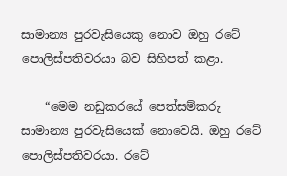සාමාන්‍ය පුරවැසියෙකු නොව ඔහු රටේ පොලිස්පතිවරයා බව සිහිපත් කළා.

    “මෙම නඩුකරයේ පෙත්සම්කරු සාමාන්‍ය පුරවැසියෙක් නොවෙයි. ඔහු රටේ පොලිස්පතිවරයා. රටේ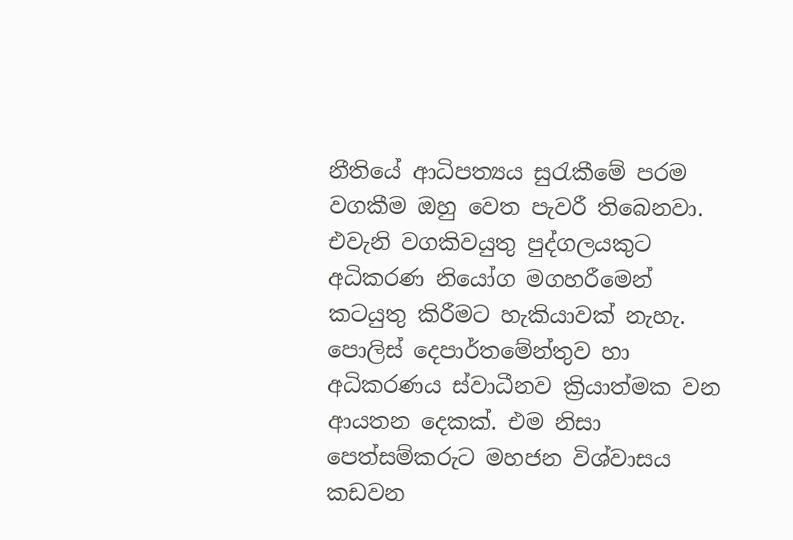නීතියේ ආධිපත්‍යය සුරැකීමේ පරම වගකීම ඔහු වෙත පැවරී තිබෙනවා. එවැනි වගකිවයුතු පුද්ගලයකුට අධිකරණ නියෝග මගහරීමෙන් කටයුතු කිරීමට හැකියාවක් නැහැ. පොලිස් දෙපාර්තමේන්තුව හා අධිකරණය ස්වාධීනව ක්‍රියාත්මක වන ආයතන දෙකක්. එම නිසා පෙත්සම්කරුට මහජන විශ්වාසය කඩවන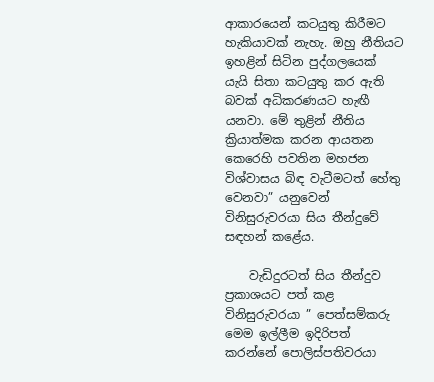ආකාරයෙන් කටයුතු කිරීමට හැකියාවක් නැහැ. ඔහු නීතියට ඉහළින් සිටින පුද්ගලයෙක් යැයි සිතා කටයුතු කර ඇති බවක් අධිකරණයට හැඟී යනවා. මේ තුළින් නීතිය ක්‍රියාත්මක කරන ආයතන කෙරෙහි පවතින මහජන විශ්වාසය බිඳ වැටීමටත් හේතු වෙනවා” යනුවෙන් විනිසුරුවරයා සිය තීන්දුවේ සඳහන් කළේය.

    වැඩිදුරටත් සිය තීන්දුව ප්‍රකාශයට පත් කළ විනිසුරුවරයා ” පෙත්සම්කරු මෙම ඉල්ලීම ඉදිරිපත් කරන්නේ පොලිස්පතිවරයා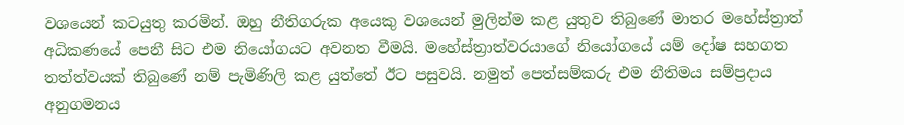වශයෙන් කටයුතු කරමින්. ඔහු නීතිගරුක අයෙකු වශයෙන් මුලින්ම කළ යුතුව තිබුණේ මාතර මහේස්ත්‍රාත් අධිකණයේ පෙනී සිට එම නියෝගයට අවනත වීමයි. මහේස්ත්‍රාත්වරයාගේ නියෝගයේ යම් දෝෂ සහගත තත්ත්වයක් තිබුණේ නම් පැමිණිලි කළ යුත්තේ ඊට පසුවයි. නමුත් පෙත්සම්කරු එම නීතිමය සම්ප්‍රදාය අනුගමනය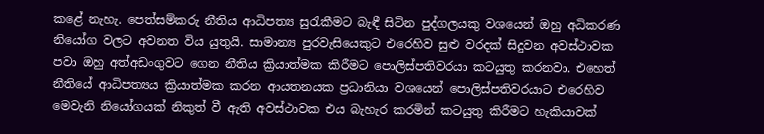කළේ නැහැ. පෙත්සම්කරු නීතිය ආධිපත්‍ය සුරැකීමට බැඳී සිටින පුද්ගලයකු වශයෙන් ඔහු අධිකරණ නියෝග වලට අවනත විය යුතුයි. සාමාන්‍ය පුරවැසියෙකුට එරෙහිව සුළු වරදක් සිදුවන අවස්ථාවක පවා ඔහු අත්අඩංගුවට ගෙන නීතිය ක්‍රියාත්මක කිරීමට පොලිස්පතිවරයා කටයුතු කරනවා. එහෙත් නීතියේ ආධිපත්‍යය ක්‍රියාත්මක කරන ආයතනයක ප්‍රධානියා වශයෙන් පොලිස්පතිවරයාට එරෙහිව මෙවැනි නියෝගයක් නිකුත් වී ඇති අවස්ථාවක එය බැහැර කරමින් කටයුතු කිරීමට හැකියාවක්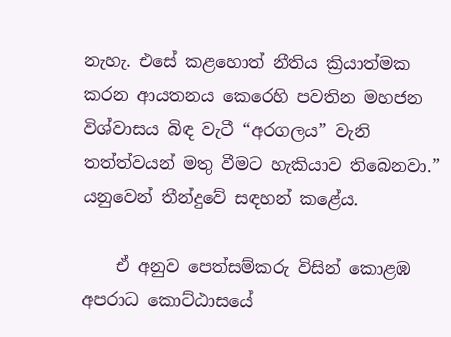නැහැ. එසේ කළහොත් නීතිය ක්‍රියාත්මක කරන ආයතනය කෙරෙහි පවතින මහජන විශ්වාසය බිඳ වැටී “අරගලය” වැනි තත්ත්වයන් මතු වීමට හැකියාව තිබෙනවා.” යනුවෙන් තීන්දුවේ සඳහන් කළේය.

    ඒ අනුව පෙත්සම්කරු විසින් කොළඹ අපරාධ කොට්ඨාසයේ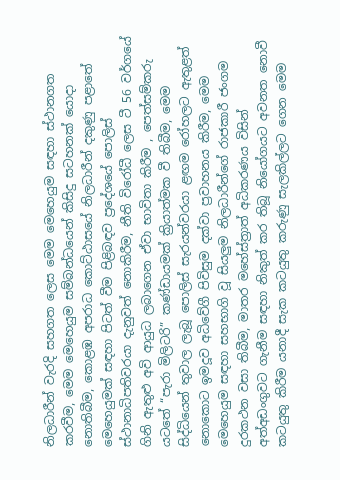නිලධාරීන් වැරදි සහගත ලෙස මෙම මෙහෙයුම සඳහා ස්ථානගත කරවීම, මෙම මෙහෙයුම සම්බන්ධයෙන් කිසිදු සටහනක් යොදා නොතිබීම, කොළඹ අපරාධ කොට්ඨාසයේ නිලධාරීන් දකුණු පළාතේ මෙහෙයුමක් සඳහා පිටත් වීම පිළිබඳව ප්‍රදේශයේ පොලිස් ස්ථානාධිපතිවරයා දැනුවත් නොකිරීම, නීති විරෝධී ලෙස ටී 56 වර්ගයේ ගිනි ඇතුළු අවි ආයුධ ලබාගෙන ඒවා භාවිතා කිරීම , පෙත්සම්කරු යටතේ “පැරා මිලිටරි” කණ්ඩායමක් ක්‍රියාත්මක වී තිබීම, මෙම සිද්ධියෙන් තුවාල ලැබූ පොලිස් සැරයන්වරයා ළඟම රෝහලට ඇතුළත් නොකොට ඉමදූව අධිවේගී පිවිසුම දක්වා ප්‍රවාහනය කිරීම, මෙම මෙහෙයුම සඳහා සහභාගි වූ සියලුම නිලධාරීන්ගේ රාජකාරී ජංගම දුරකථන වසා තිබීම, මාතර මහේස්ත්‍රාත් අධිකරණය විසින් අත්අඩංගුවට ගැනීම සඳහා නිකුත් කර තිබූ නියෝගයට අවනත නොවී කටයුතු කිරීම යනාදී සැක කටයුතු කරුණු සැලකිල්ලට ගෙන මෙම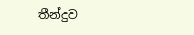තීන්දුව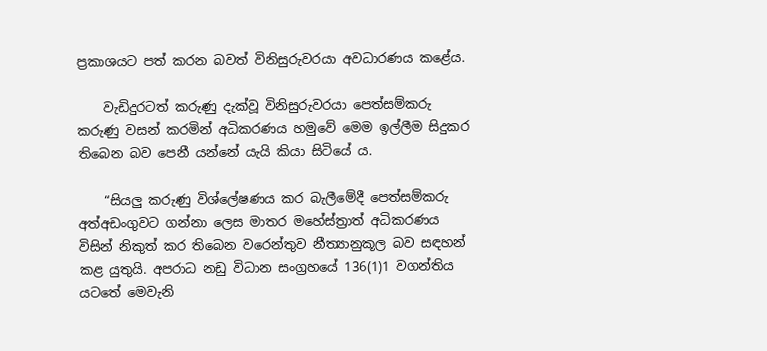ප්‍රකාශයට පත් කරන බවත් විනිසුරුවරයා අවධාරණය කළේය.

    වැඩිදුරටත් කරුණු දැක්වූ විනිසුරුවරයා පෙත්සම්කරු කරුණු වසන් කරමින් අධිකරණය හමුවේ මෙම ඉල්ලීම සිදුකර තිබෙන බව පෙනී යන්නේ යැයි කියා සිටියේ ය.

    “සියලු කරුණු විශ්ලේෂණය කර බැලීමේදී පෙත්සම්කරු අත්අඩංගුවට ගන්නා ලෙස මාතර මහේස්ත්‍රාත් අධිකරණය විසින් නිකුත් කර තිබෙන වරෙන්තුව නීත්‍යානුකූල බව සඳහන් කළ යුතුයි. අපරාධ නඩු විධාන සංග්‍රහයේ 136(1)1 වගන්තිය යටතේ මෙවැනි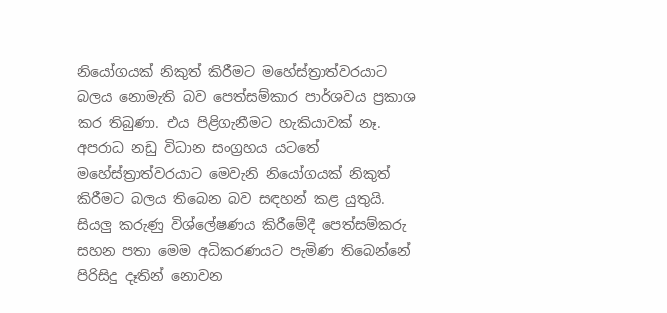නියෝගයක් නිකුත් කිරීමට මහේස්ත්‍රාත්වරයාට බලය නොමැති බව පෙත්සම්කාර පාර්ශවය ප්‍රකාශ කර තිබුණා. එය පිළිගැනීමට හැකියාවක් නෑ. අපරාධ නඩු විධාන සංග්‍රහය යටතේ මහේස්ත්‍රාත්වරයාට මෙවැනි නියෝගයක් නිකුත් කිරීමට බලය තිබෙන බව සඳහන් කළ යුතුයි. සියලු කරුණු විශ්ලේෂණය කිරීමේදී පෙත්සම්කරු සහන පතා මෙම අධිකරණයට පැමිණ තිබෙන්නේ පිරිසිදු දෑතින් නොවන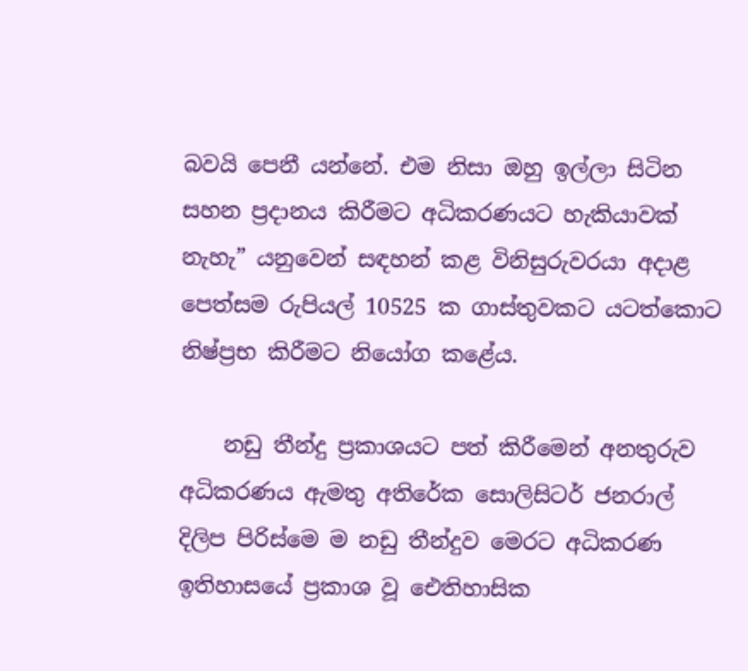බවයි පෙනී යන්නේ. එම නිසා ඔහු ඉල්ලා සිටින සහන ප්‍රදානය කිරීමට අධිකරණයට හැකියාවක් නැහැ” යනුවෙන් සඳහන් කළ විනිසුරුවරයා අදාළ පෙත්සම රුපියල් 10525 ක ගාස්තුවකට යටත්කොට නිෂ්ප්‍රභ කිරීමට නියෝග කළේය.

    නඩු තීන්දු ප්‍රකාශයට පත් කිරීමෙන් අනතුරුව අධිකරණය ඇමතු අතිරේක සොලිසිටර් ජනරාල් දිලිප පිරිස්මෙ ම නඩු තීන්දුව මෙරට අධිකරණ ඉතිහාසයේ ප්‍රකාශ වූ ඓතිහාසික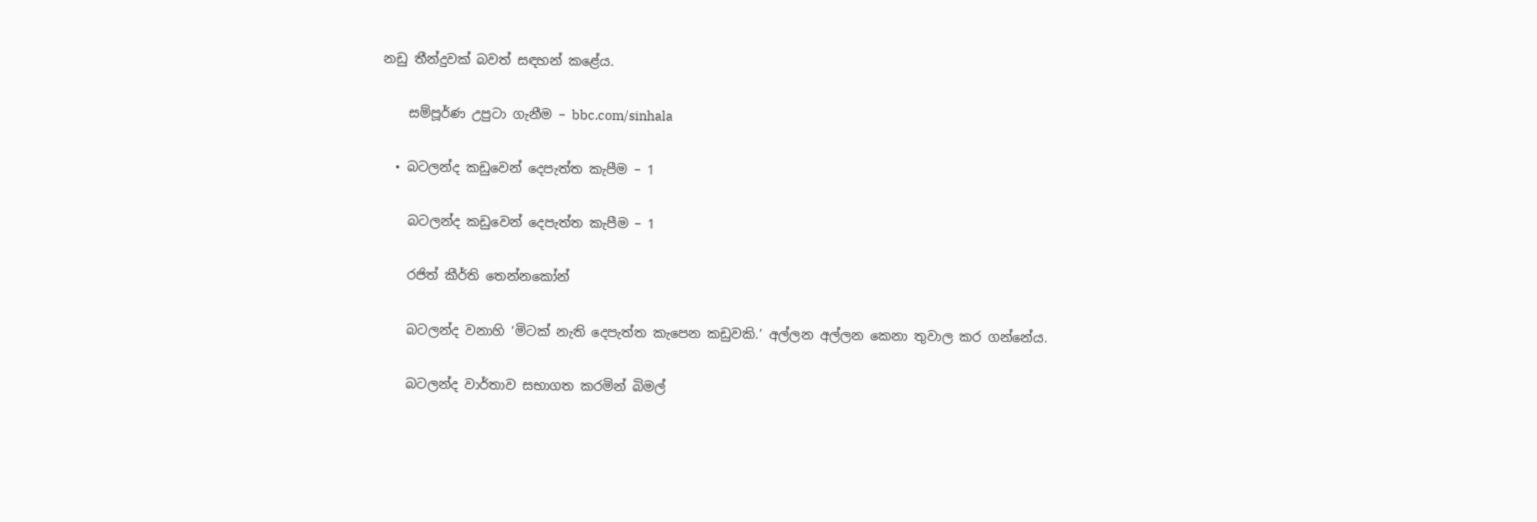නඩු තීන්දුවක් බවත් සඳහන් කළේය.

    සම්පූර්ණ උපුටා ගැනීම – bbc.com/sinhala

  • බටලන්ද කඩුවෙන් දෙපැත්ත කැපීම – 1

    බටලන්ද කඩුවෙන් දෙපැත්ත කැපීම – 1

    රජිත් කීර්ති තෙන්නකෝන්

    බටලන්ද වනාහි ‘මිටක් නැති දෙපැත්ත කැපෙන කඩුවකි.’ අල්ලන අල්ලන කෙනා තුවාල කර ගන්නේය.

    බටලන්ද වාර්තාව සභාගත කරමින් බිමල්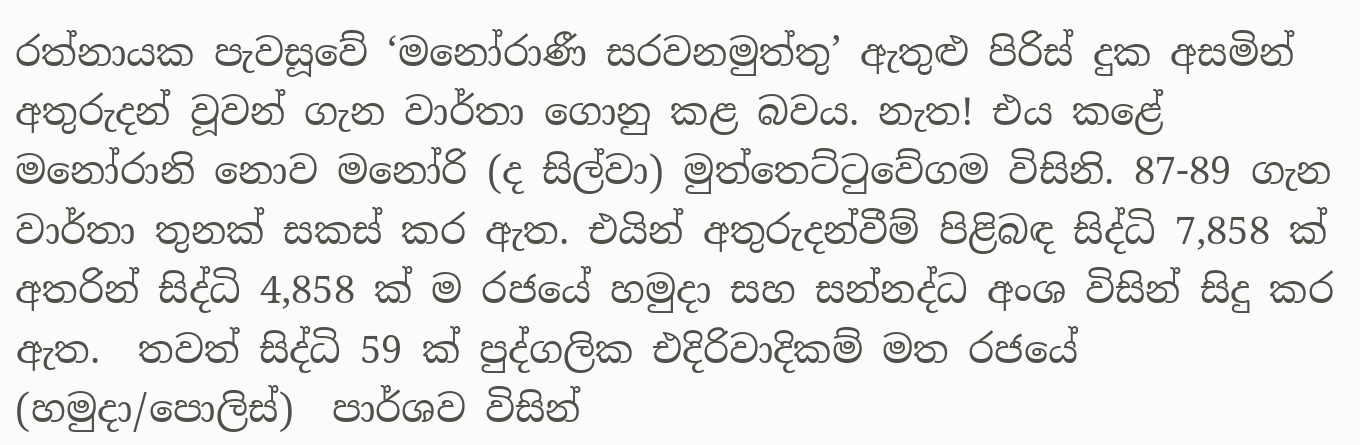රත්නායක පැවසූවේ ‘මනෝරාණී සරවනමුත්තු’ ඇතුළු පිරිස් දුක අසමින් අතුරුදන් වූවන් ගැන වාර්තා ගොනු කළ බවය. නැත! එය කළේ මනෝරානි නොව මනෝරි (ද සිල්වා) මුත්තෙට්ටුවේගම විසිනි. 87-89 ගැන වාර්තා තුනක් සකස් කර ඇත. එයින් අතුරුදන්වීම් පිළිබඳ සිද්ධි 7,858 ක් අතරින් සිද්ධි 4,858 ක් ම රජයේ හමුදා සහ සන්නද්ධ අංශ විසින් සිදු කර ඇත.  තවත් සිද්ධි 59 ක් පුද්ගලික එදිරිවාදිකම් මත රජයේ (හමුදා/පොලිස්)  පාර්ශව විසින්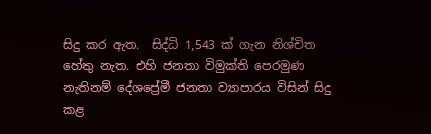සිදු කර ඇත.  සිද්ධි 1,543 ක් ගැන නිශ්චිත හේතු නැත. එහි ජනතා විමුක්ති පෙරමුණ නැතිනම් දේශප්‍රේමී ජනතා ව්‍යාපාරය විසින් සිදු කළ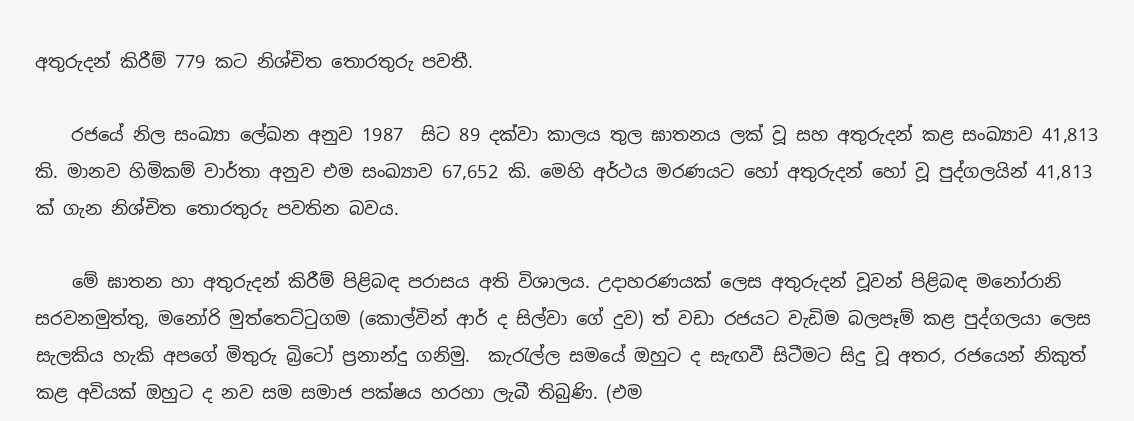අතුරුදන් කිරීම් 779 කට නිශ්චිත තොරතුරු පවතී.

    රජයේ නිල සංඛ්‍යා ලේඛන අනුව 1987  සිට 89 දක්වා කාලය තුල ඝාතනය ලක් වූ සහ අතුරුදන් කළ සංඛ්‍යාව 41,813 කි. මානව හිමිකම් වාර්තා අනුව එම සංඛ්‍යාව 67,652 කි. මෙහි අර්ථය මරණයට හෝ අතුරුදන් හෝ වූ පුද්ගලයින් 41,813 ක් ගැන නිශ්චිත තොරතුරු පවතින බවය.

    මේ ඝාතන හා අතුරුදන් කිරීම් පිළිබඳ පරාසය අති විශාලය. උදාහරණයක් ලෙස අතුරුදන් වූවන් පිළිබඳ මනෝරානි සරවනමුත්තු, මනෝරි මුත්තෙට්ටුගම (කොල්වින් ආර් ද සිල්වා ගේ දුව) ත් වඩා රජයට වැඩිම බලපෑම් කළ පුද්ගලයා ලෙස සැලකිය හැකි අපගේ මිතුරු බ්‍රිටෝ ප්‍රනාන්දු ගනිමු.  කැරැල්ල සමයේ ඔහුට ද සැඟවී සිටීමට සිදු වූ අතර, රජයෙන් නිකුත් කළ අවියක් ඔහුට ද නව සම සමාජ පක්ෂය හරහා ලැබී තිබුණි. (එම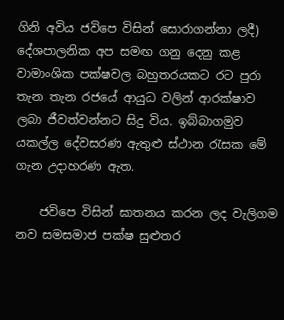ගිනි අවිය ජවිපෙ විසින්‍ සොරාගන්නා ලදී) දේශපාලනික අප සමඟ ගනු දෙනු කළ වාමාංශික පක්ෂවල බහුතරයකට රට පුරා තැන තැන රජයේ ආයුධ වලින් ආරක්ෂාව ලබා ජීවත්වන්නට සිදු විය. ඉබ්බාගමුව යකල්ල දේවසරණ ඇතුළු ස්ථාන රැසක මේ ගැන උදාහරණ ඇත.

    ජවිපෙ විසින් ඝාතනය කරන ලද වැලිගම නව සමසමාජ පක්ෂ සුළුතර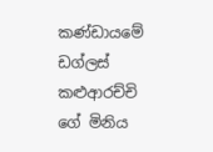කණ්ඩායමේ ඩග්ලස් කළුආරච්චි ගේ මිනිය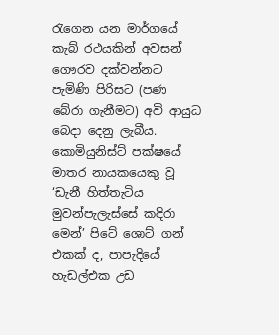රැගෙන යන මාර්ගයේ කැබ් රථයකින් අවසන් ගෞරව දක්වන්නට පැමිණි පිරිසට (පණ බේරා ගැනීමට) අවි ආයුධ බෙදා දෙනු ලැබීය.   කොමියුනිස්ට් පක්ෂයේ මාතර නායකයෙකු වූ ‘ඩැනී හිත්තැටිය මුවන්පැලැස්සේ කදිරා මෙන්’ පිටේ ශොට් ගන් එකක් ද, පාපැදියේ හැඩල්එක උඩ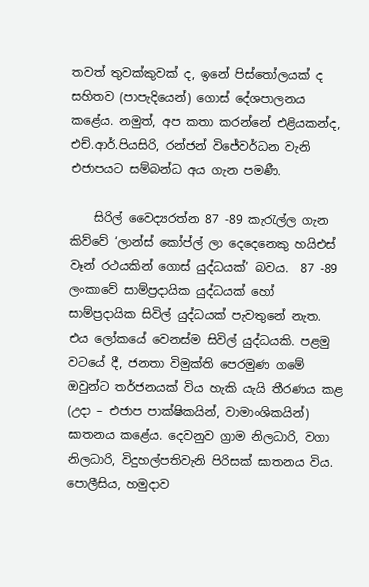තවත් තුවක්කුවක් ද, ඉනේ පිස්තෝලයක් ද සහිතව (පාපැදියෙන්) ගොස් දේශපාලනය කළේය. නමුත්, අප කතා කරන්නේ එළියකන්ද, එච්.ආර්.පියසිරි, රන්ජන් විජේවර්ධන වැනි එජාපයට සම්බන්ධ අය ගැන පමණී.

    සිරිල් වෛද්‍යරත්න 87 -89 කැරැල්ල ගැන කිව්වේ ‘ලාන්ස් කෝප්ල් ලා දෙදෙනෙකු හයිඑස් වෑන් රථයකින් ගොස් යුද්ධයක්’ බවය.  87 -89 ලංකාවේ සාම්ප්‍රදායික යුද්ධයක් හෝ සාම්ප්‍රදායික සිවිල් යුද්ධයක් පැවතුනේ නැත.  එය ලෝකයේ වෙනස්ම සිවිල් යුද්ධයකි. පළමු වටයේ දී, ජනතා විමුක්ති පෙරමුණ ගමේ ඔවුන්ට තර්ජනයක් විය හැකි යැයි තීරණය කළ (උදා – එජාප පාක්ෂිකයින්, වාමාංශිකයින්) ඝාතනය කළේය. දෙවනුව ග්‍රාම නිලධාරි, වගා නිලධාරි, විදුහල්පතිවැනි පිරිසක් ඝාතනය ‍විය. පොලීසිය, හමුදාව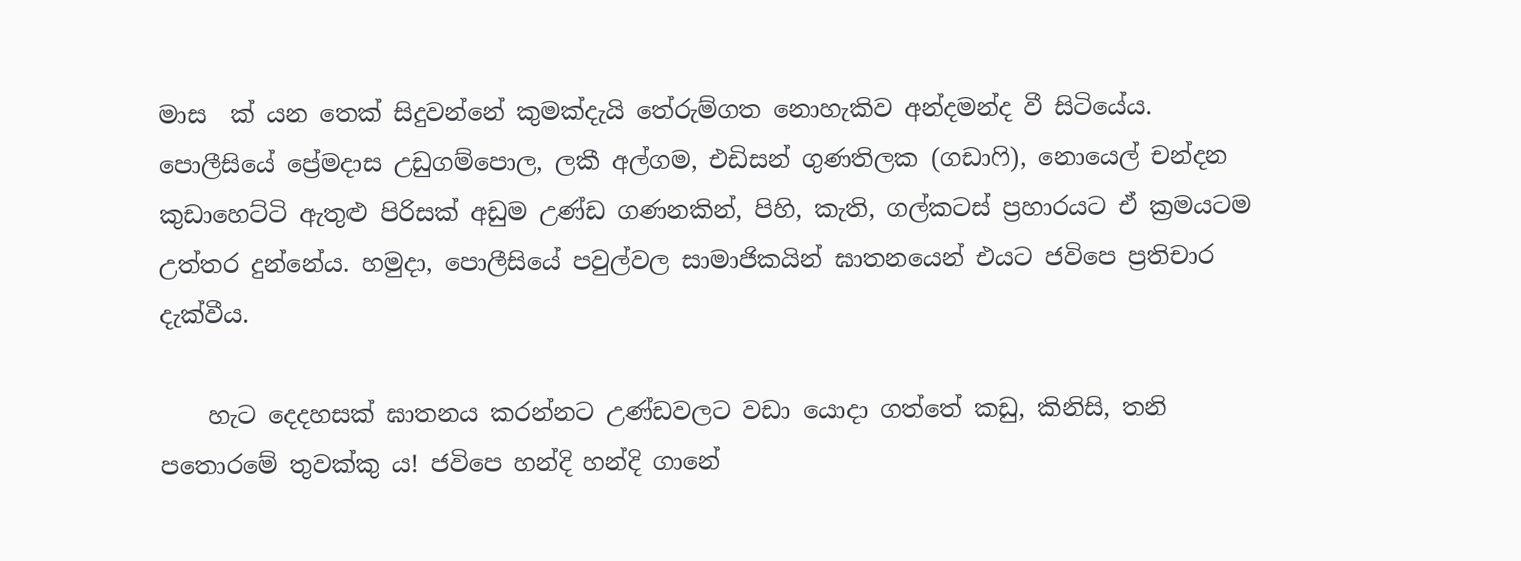මාස  ක් යන තෙක් සිදුවන්නේ කුමක්දැයි තේරුම්ගත නොහැකිව අන්දමන්ද වී සිටියේය.  පොලීසියේ ප්‍රේමදාස උඩුගම්පොල, ලකී අල්ගම, එඩිසන් ගුණතිලක (ගඩාෆි), නොයෙල් චන්දන කුඩාහෙට්ටි ඇතුළු පිරිසක් අඩුම උණ්ඩ ගණනකින්, පිහි, කැති, ගල්කටස් ප්‍රහාරයට ඒ ක්‍රමයටම උත්තර දුන්නේය. හමුදා, පොලීසියේ පවුල්වල සාමාජිකයින් ඝාතනයෙන් එයට ජවිපෙ ප්‍රතිචාර දැක්වීය.

    හැට දෙදහසක් ඝාතනය කරන්නට උණ්ඩවලට වඩා යොදා ගත්තේ කඩු, කිනිසි, තනි පතොරමේ තුවක්කු ය! ජවිපෙ හන්දි හන්දි ගානේ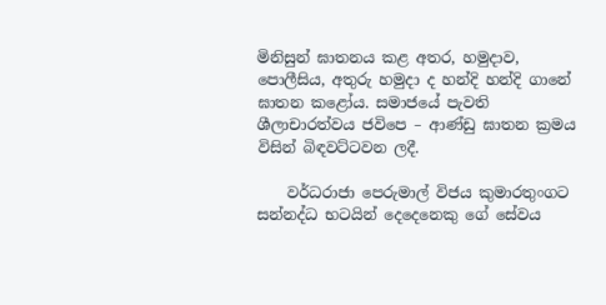මිනිසුන් ඝාතනය කළ අතර, හමුදාව, පොලීසිය, අතුරු හමුදා ද හන්දි හන්දි ගානේ ඝාතන කළෝය. සමාජයේ පැවති ශීලාචාරත්වය ජවිපෙ – ආණ්ඩු ඝාතන ක්‍රමය විසින් බිඳවට්ටවන ලදී.

    වර්ධරාජා පෙරුමාල් විජය කුමාරතුංගට සන්නද්ධ භටයින් දෙදෙනෙකු ගේ සේවය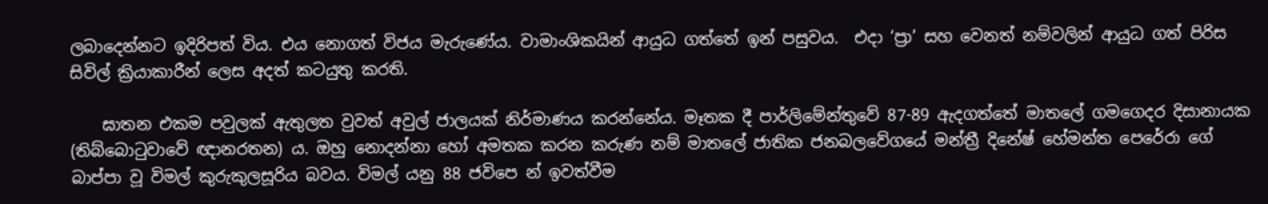ලබාදෙන්නට ඉදිරිපත් විය. එය නොගත් විජය මැරුණේය. වාමාංශිකයින් ආයුධ ගත්තේ ඉන් පසුවය.  එදා ‘ප්‍රා’ සහ වෙනත් නම්වලින් ආයුධ ගත් පිරිස සිවිල් ක්‍රියාකාරීන් ලෙස අදත් කටයුතු කරති.

    ඝාතන එකම පවුලක් ඇතුලත වුවත් අවුල් ජාලයක් නිර්මාණය කරන්නේය. මෑතක දී පාර්ලිමේන්තුවේ 87-89 ඇදගත්තේ මාතලේ ගමගෙදර දිසානායක (තිබ්බොටුවාවේ ඥානරතන) ය. ඔහු නොදන්නා හෝ අමතක කරන කරුණ නම් මාතලේ ජාතික ජනබලවේගයේ මන්ත්‍රී දිනේෂ් හේමන්ත පෙරේරා ගේ බාප්පා වූ විමල් කුරුකුලසූරිය බවය. විමල් යනු 88 ජවිපෙ න් ඉවත්වීම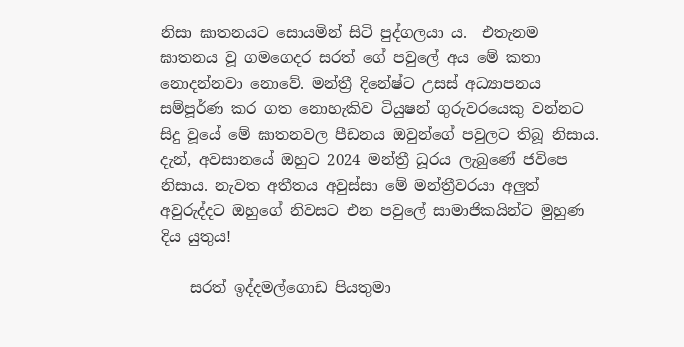නිසා ඝාතනයට සොයමින් සිටි පුද්ගලයා ය.  එතැනම ඝාතනය වූ ගමගෙදර සරත් ගේ පවුලේ අය මේ කතා නොදන්නවා ‍නොවේ. මන්ත්‍රී දිනේෂ්ට උසස් අධ්‍යාපනය සම්පූර්ණ කර ගත නොහැකිව ටියුෂන් ගුරුවරයෙකු වන්නට සිදු වූයේ මේ ඝාතනවල පීඩනය ඔවුන්ගේ පවුලට තිබූ නිසාය. දැන්, අවසානයේ ඔහුට 2024 මන්ත්‍රී ධූරය ලැබුණේ ජවිපෙ නිසාය. නැවත ‍අතීතය අවුස්සා මේ මන්ත්‍රීවරයා අලුත් අවුරුද්දට ඔහුගේ නිවසට එන පවුලේ සාමාජිකයින්ට මුහුණ දිය යුතුය!

    සරත් ඉද්දමල්ගොඩ පියතුමා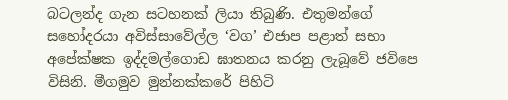බටලන්ද ගැන සටහනක් ලියා තිබුණි. එතුමන්ගේ සහෝදරයා අවිස්සාවේල්ල ‘වග’ එජාප පළාත් සභා අපේක්ෂක ඉද්දමල්ගොඩ ඝාතනය කරනු ලැබූවේ ජවිපෙ විසිනි. මීගමුව මුන්නක්කරේ පිහිටි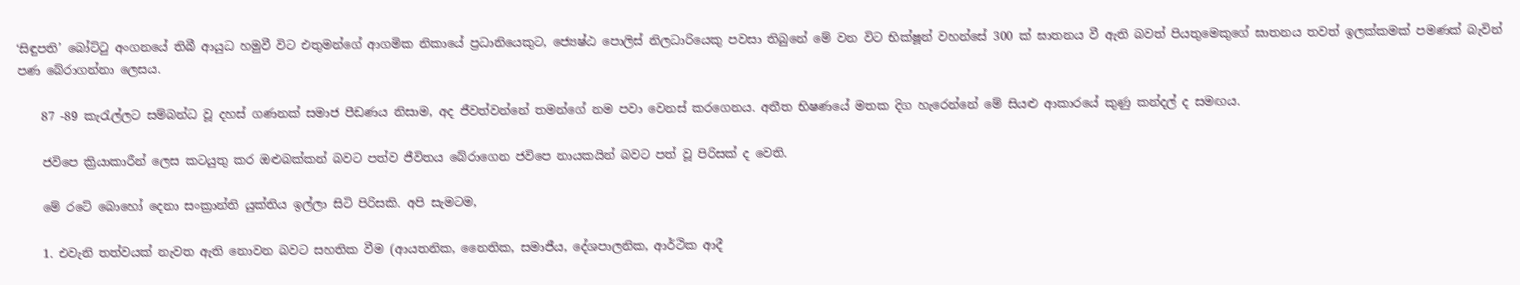‘සිඳුපති’ බෝට්ටු අංගනයේ තිබී ආයුධ හමුවී විට එතුමන්ගේ ආගමික නිකායේ ප්‍රධානියෙකුට, ජ්‍යෙෂ්ඨ පොලිස් නිලධාරියෙකු පවසා තිබුනේ මේ වන විට භික්ෂූන් වහන්සේ 300 ක් ඝාතනය වී ඇති බවත් පියතුමෙකුගේ ඝාතනය තවත් ඉලක්කමක් පමණක් බැවින් පණ බේරාගන්නා ලෙසය.

    87 -89 කැරැල්ලට සම්බන්ධ වූ දහස් ගණනක් සමාජ පීඩණය නිසාම, අද ජීවත්වන්නේ තමන්ගේ නම පවා වෙනස් කරගෙනය. අතීත භිෂණයේ මතක දිග හැරෙන්නේ මේ සියළු ආකාරයේ කුණු කන්දල් ද සමඟය.

    ජවිපෙ ක්‍රියාකාරීන් ලෙස කටයුතු කර ඔළුබක්කන් බවට පත්ව ජීවිතය බේරාගෙන ජවිපෙ නායකයින් බවට පත් වූ පිරිසක් ද වෙති.

    මේ රටේ බොහෝ දෙනා සංක්‍රාන්ති යුක්තිය ඉල්ලා සිටි පිරිසකි. අපි සැමටම,

    1. එවැනි තත්වයක් නැවත ඇති නොවන බවට සහතික වීම (ආයතනික, නෛතික, සමාජීය, දේශපාලනික, ආර්ථික ආදී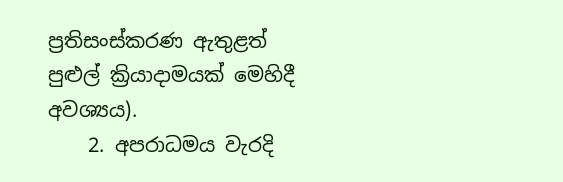ප්‍රතිසංස්කරණ ඇතුළත් පුළුල් ක්‍රියාදාමයක් මෙහිදී අවශ්‍යය).
    2. අපරාධමය වැරදි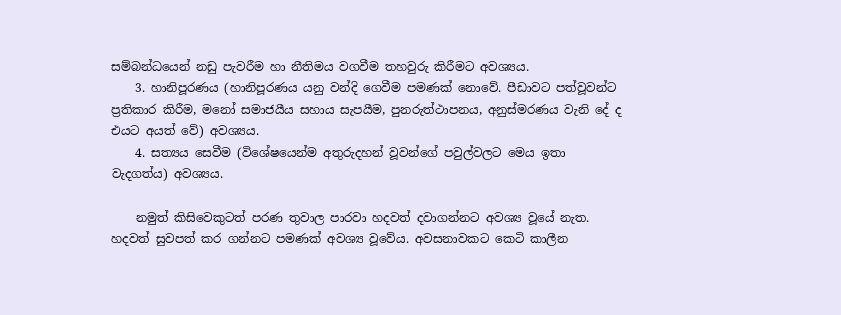සම්බන්ධයෙන් නඩු පැවරීම හා නීතිමය වගවීම තහවුරු කිරීමට අවශ්‍යය.
    3. හානිපූරණය (හානිපූරණය යනු වන්දි ගෙවීම පමණක් නොවේ. පීඩාවට පත්වූවන්ට ප්‍රතිකාර කිරීම, මනෝ සමාජයීය සහාය සැපයීම, පුනරුත්ථාපනය, අනුස්මරණය වැනි දේ ද එයට අයත් වේ) අවශ්‍යය.
    4. සත්‍යය සෙවීම (විශේෂයෙන්ම අතුරුදහන් වූවන්ගේ පවුල්වලට මෙය ඉතා වැදගත්ය) අවශ්‍යය.

    නමුත් කිසිවෙකුටත් පරණ තුවාල පාරවා හදවත් දවාගන්නට අවශ්‍ය වූයේ නැත. හදවත් සුවපත් කර ගන්නට පමණක් අවශ්‍ය වූවේය. අවසනාවකට කෙටි කාලීන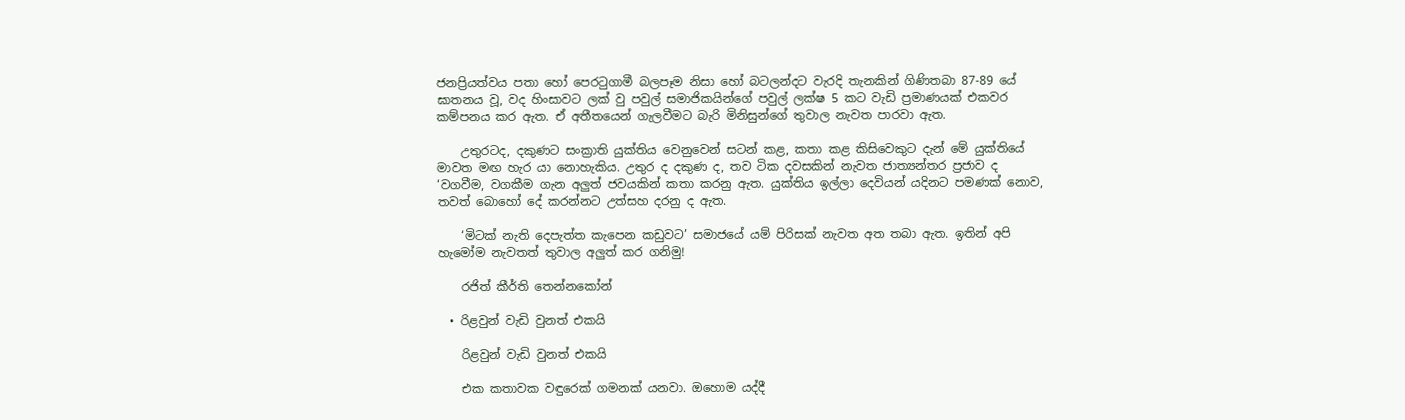ජනප්‍රියත්වය පතා හෝ පෙරටුගාමී බලපෑම නිසා හෝ බටලන්දට වැරදි තැනකින් ගිණිතබා 87-89 යේ ඝාතනය වූ, වද හිංසාවට ලක් වු පවුල් සමාජිකයින්ගේ පවුල් ලක්ෂ 5 කට වැඩි ප්‍රමාණයක් එකවර කම්පනය කර ඇත. ඒ අතීතයෙන් ගැලවීමට බැරි මිනිසුන්ගේ තුවාල නැවත පාරවා ඇත.

    උතුරටද, දකුණට සංක්‍රාති යුක්තිය වෙනුවෙන් සටන් කළ, කතා කළ කිසිවෙකුට දැන් මේ යුක්තියේ මාවත මඟ හැර යා නොහැකිය. උතුර ද දකුණ ද, තව ටික දවසකින් නැවත ජාත්‍යන්තර ප්‍රජාව ද ‘වගවීම, වගකීම ගැන අලුත් ජවයකින් කතා කරනු ඇත. යුක්තිය ඉල්ලා දෙවියන් යදිනට පමණක් නොව, තවත් බොහෝ දේ කරන්නට උත්සහ දරනු ද ඇත.

    ‘මිටක් නැති දෙපැත්ත කැපෙන කඩුවට’ සමා‍ජයේ යම් පිරිසක් නැවත අත තබා ඇත. ඉතින් අපි හැමෝම නැවතත් තුවාල අලුත් කර ගනිමු!

    රජිත් කීර්ති තෙන්නකෝන්

  • රිළවුන් වැඩි වුනත් එකයි

    රිළවුන් වැඩි වුනත් එකයි

    එක කතාවක වඳුරෙක් ගමනක් යනවා. ඔහොම යද්දී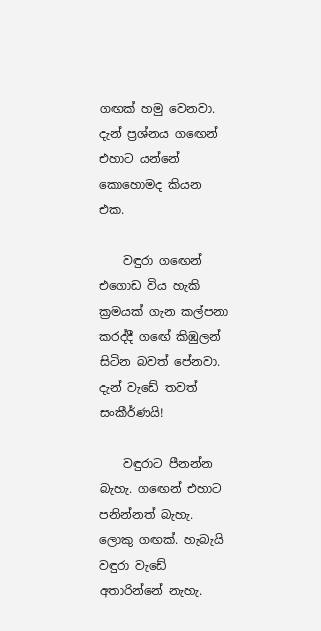ගඟක් හමු වෙනවා. දැන් ප්‍රශ්නය ගඟෙන් එහාට යන්නේ කොහොමද කියන එක.

    වඳුරා ගඟෙන් එගොඩ විය හැකි ක්‍රමයක් ගැන කල්පනා කරද්දී ගඟේ කිඹුලන් සිටින බවත් පේනවා. දැන් වැඩේ තවත් සංකීර්ණයි!

    වඳුරාට පීනන්න බැහැ. ගඟෙන් එහාට පනින්නත් බැහැ. ලොකු ගඟක්. හැබැයි වඳුරා වැඩේ අතාරින්නේ නැහැ.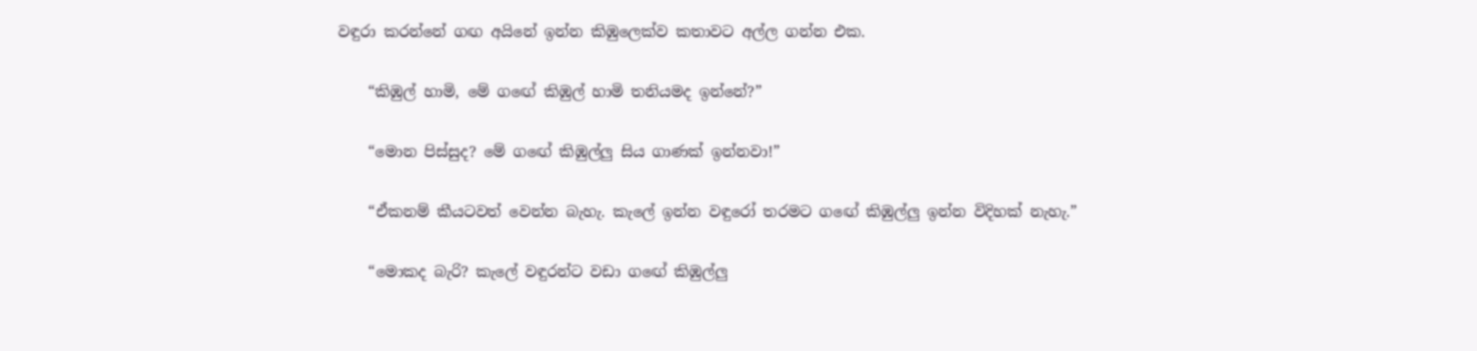වඳුරා කරන්නේ ගඟ අයිනේ ඉන්න කිඹුලෙක්ව කතාවට අල්ල ගන්න එක.

    “කිඹුල් හාමි, මේ ගඟේ කිඹුල් හාමි තනියමද ඉන්නේ?”

    “මොන පිස්සුද? මේ ගඟේ කිඹුල්ලු සිය ගාණක් ඉන්නවා!”

    “ඒකනම් කීයටවත් වෙන්න බැහැ. කැලේ ඉන්න වඳුරෝ තරමට ගඟේ කිඹුල්ලු ඉන්න විදිහක් නැහැ.”

    “මොකද බැරි? කැලේ වඳුරන්ට වඩා ගඟේ කිඹුල්ලු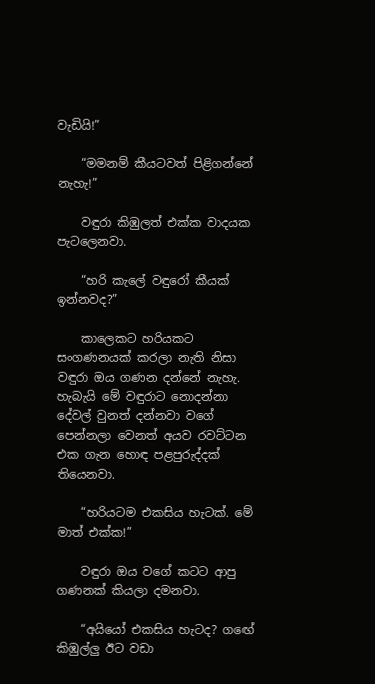වැඩියි!”

    “මමනම් කීයටවත් පිළිගන්නේ නැහැ!”

    වඳුරා කිඹුලත් එක්ක වාදයක පැටලෙනවා.

    “හරි කැලේ වඳුරෝ කීයක් ඉන්නවද?”

    කාලෙකට හරියකට සංගණනයක් කරලා නැති නිසා වඳුරා ඔය ගණන දන්නේ නැහැ. හැබැයි මේ වඳුරාට නොදන්නා දේවල් වුනත් දන්නවා වගේ පෙන්නලා වෙනත් අයව රවට්ටන එක ගැන හොඳ පළපුරුද්දක් තියෙනවා.

    “හරියටම එකසිය හැටක්. මේ මාත් එක්ක!”

    වඳුරා ඔය වගේ කටට ආපු ගණනක් කියලා දමනවා.

    “අයියෝ එකසිය හැටද? ගඟේ කිඹුල්ලු ඊට වඩා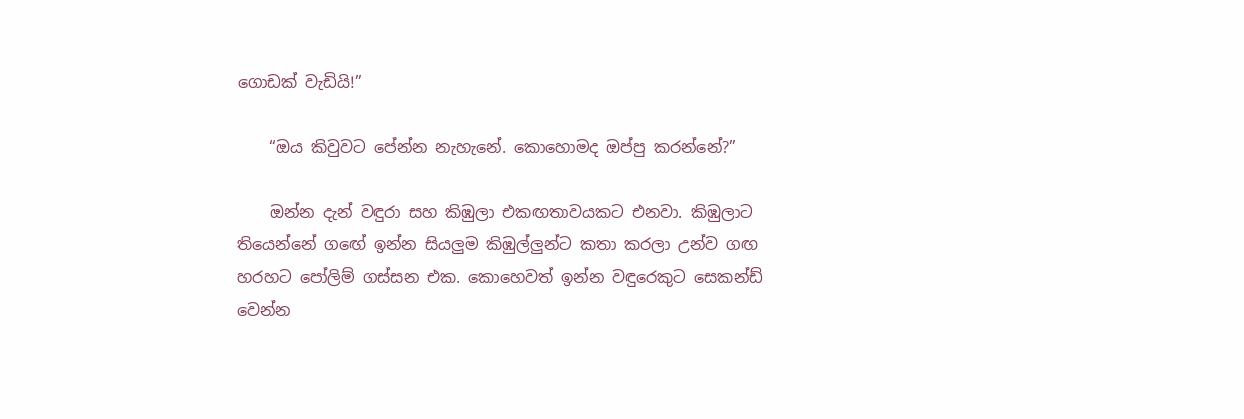ගොඩක් වැඩියි!”

    “ඔය කිවුවට පේන්න නැහැනේ. කොහොමද ඔප්පු කරන්නේ?”

    ඔන්න දැන් වඳුරා සහ කිඹුලා එකඟතාවයකට එනවා. කිඹුලාට තියෙන්නේ ගඟේ ඉන්න සියලුම කිඹුල්ලුන්ට කතා කරලා උන්ව ගඟ හරහට පෝලිම් ගස්සන එක. කොහෙවත් ඉන්න වඳුරෙකුට සෙකන්ඩ් වෙන්න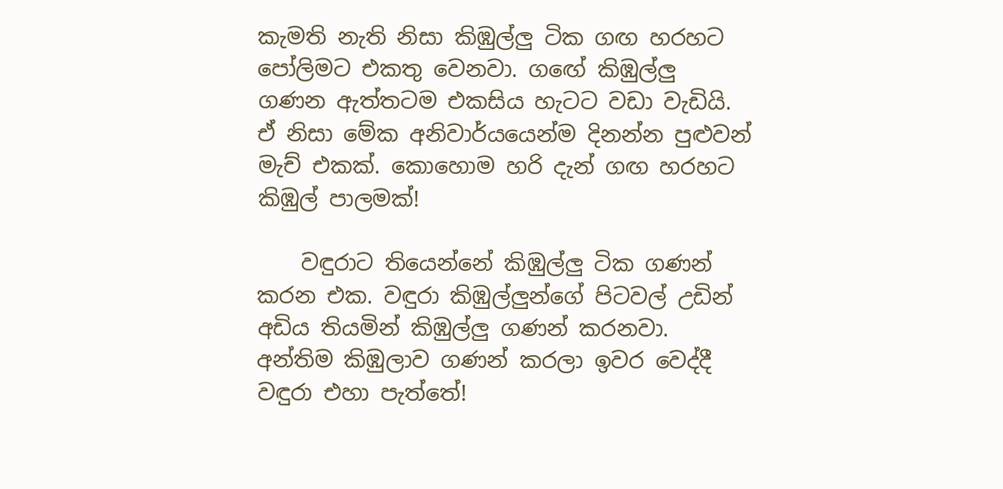කැමති නැති නිසා කිඹුල්ලු ටික ගඟ හරහට පෝලිමට එකතු වෙනවා. ගඟේ කිඹුල්ලු ගණන ඇත්තටම එකසිය හැටට වඩා වැඩියි. ඒ නිසා මේක අනිවාර්යයෙන්ම දිනන්න පුළුවන් මැච් එකක්. කොහොම හරි දැන් ගඟ හරහට කිඹුල් පාලමක්!

    වඳුරාට තියෙන්නේ කිඹුල්ලු ටික ගණන් කරන එක. වඳුරා කිඹුල්ලුන්ගේ පිටවල් උඩින් අඩිය තියමින් කිඹුල්ලු ගණන් කරනවා. අන්තිම කිඹුලාව ගණන් කරලා ඉවර වෙද්දී වඳුරා එහා පැත්තේ!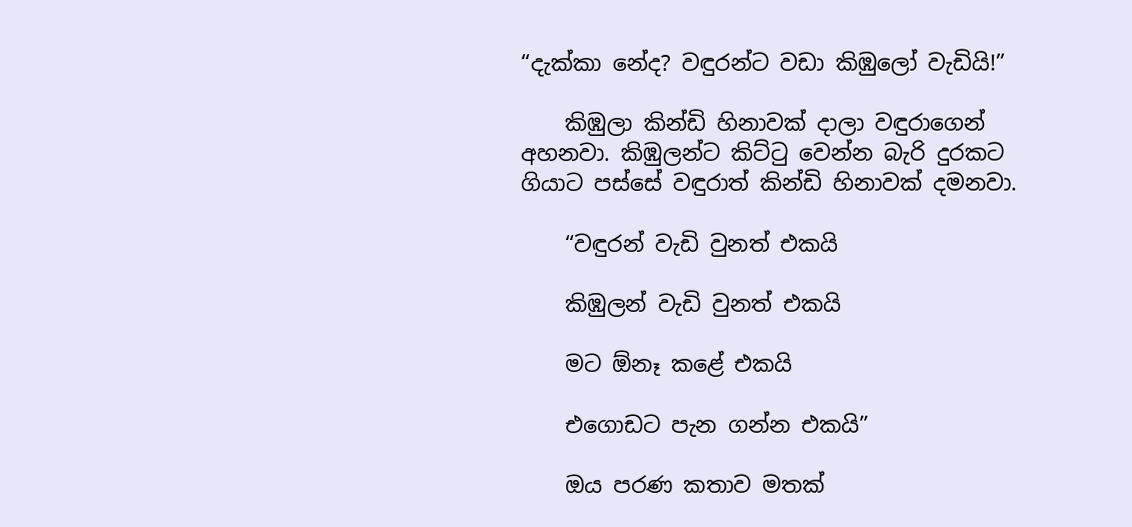“දැක්කා නේද? වඳුරන්ට වඩා කිඹුලෝ වැඩියි!”

    කිඹුලා කින්ඩි හිනාවක් දාලා වඳුරාගෙන් අහනවා. කිඹුලන්ට කිට්ටු වෙන්න බැරි දුරකට ගියාට පස්සේ වඳුරාත් කින්ඩි හිනාවක් දමනවා.

    “වඳුරන් වැඩි වුනත් එකයි

    කිඹුලන් වැඩි වුනත් එකයි

    මට ඕනෑ කළේ එකයි

    එගොඩට පැන ගන්න එකයි”

    ඔය පරණ කතාව මතක්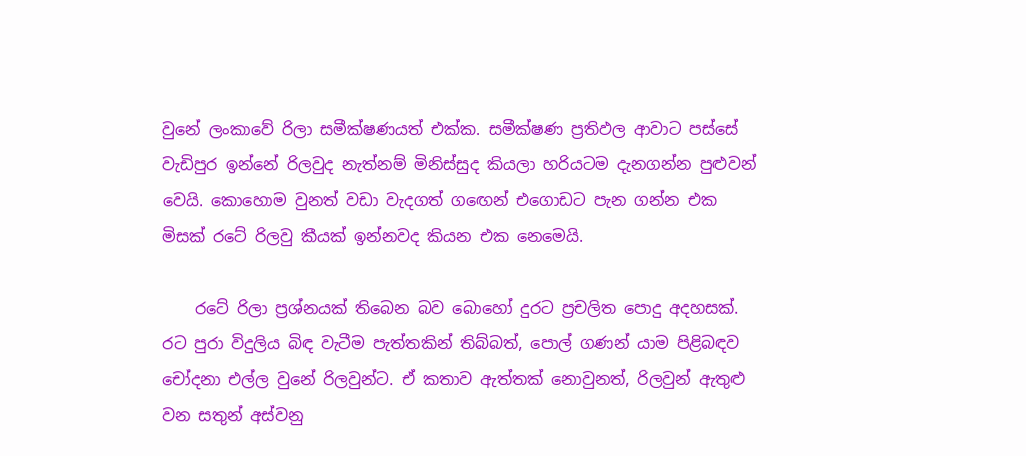වුනේ ලංකාවේ රිලා සමීක්ෂණයත් එක්ක. සමීක්ෂණ ප්‍රතිඵල ආවාට පස්සේ වැඩිපුර ඉන්නේ රිලවුද නැත්නම් මිනිස්සුද කියලා හරියටම දැනගන්න පුළුවන් වෙයි. කොහොම වුනත් වඩා වැදගත් ගඟෙන් එගොඩට පැන ගන්න එක මිසක් රටේ රිලවු කීයක් ඉන්නවද කියන එක නෙමෙයි.

    රටේ රිලා ප්‍රශ්නයක් තිබෙන බව බොහෝ දුරට ප්‍රචලිත පොදු අදහසක්. රට පුරා විදුලිය බිඳ වැටීම පැත්තකින් තිබ්බත්, පොල් ගණන් යාම පිළිබඳව චෝදනා එල්ල වුනේ රිලවුන්ට. ඒ කතාව ඇත්තක් නොවුනත්, රිලවුන් ඇතුළු වන සතුන් අස්වනු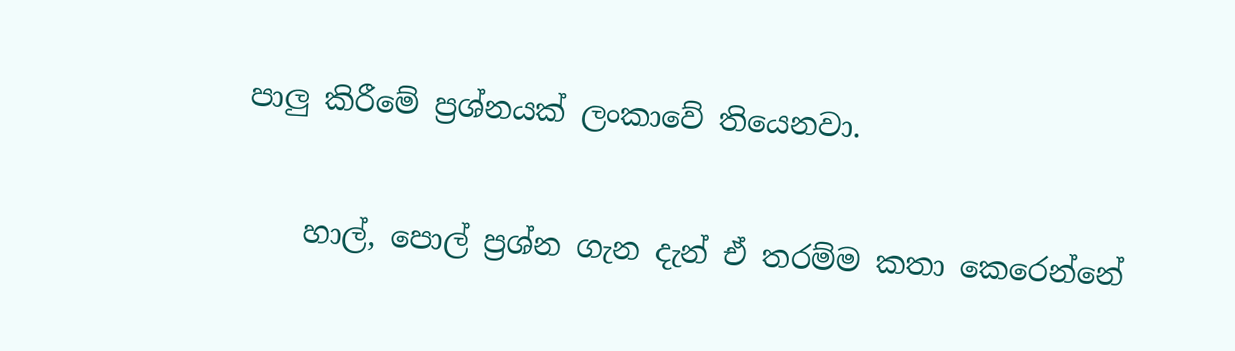පාලු කිරීමේ ප්‍රශ්නයක් ලංකාවේ තියෙනවා.

    හාල්, පොල් ප්‍රශ්න ගැන දැන් ඒ තරම්ම කතා කෙරෙන්නේ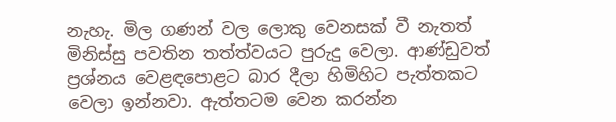නැහැ. මිල ගණන් වල ලොකු වෙනසක් වී නැතත් මිනිස්සු පවතින තත්ත්වයට පුරුදු වෙලා. ආණ්ඩුවත් ප්‍රශ්නය වෙළඳපොළට බාර දීලා හිමිහිට පැත්තකට වෙලා ඉන්නවා. ඇත්තටම වෙන කරන්න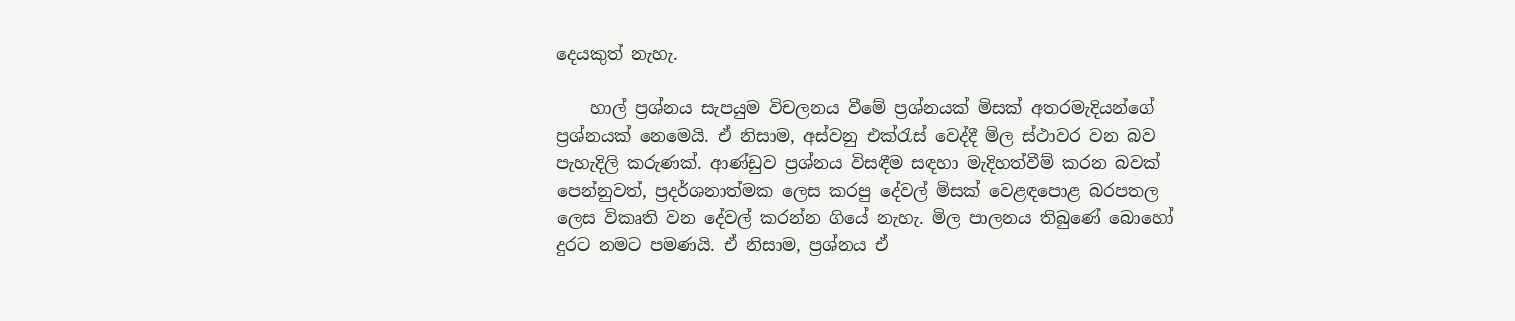දෙයකුත් නැහැ.

    හාල් ප්‍රශ්නය සැපයුම විචලනය වීමේ ප්‍රශ්නයක් මිසක් අතරමැදියන්ගේ ප්‍රශ්නයක් නෙමෙයි. ඒ නිසාම, අස්වනු එක්රැස් වෙද්දී මිල ස්ථාවර වන බව පැහැදිලි කරුණක්. ආණ්ඩුව ප්‍රශ්නය විසඳීම සඳහා මැදිහත්වීම් කරන බවක් පෙන්නුවත්, ප්‍රදර්ශනාත්මක ලෙස කරපු දේවල් මිසක් වෙළඳපොළ බරපතල ලෙස විකෘති වන දේවල් කරන්න ගියේ නැහැ. මිල පාලනය තිබුණේ බොහෝ දුරට නමට පමණයි. ඒ නිසාම, ප්‍රශ්නය ඒ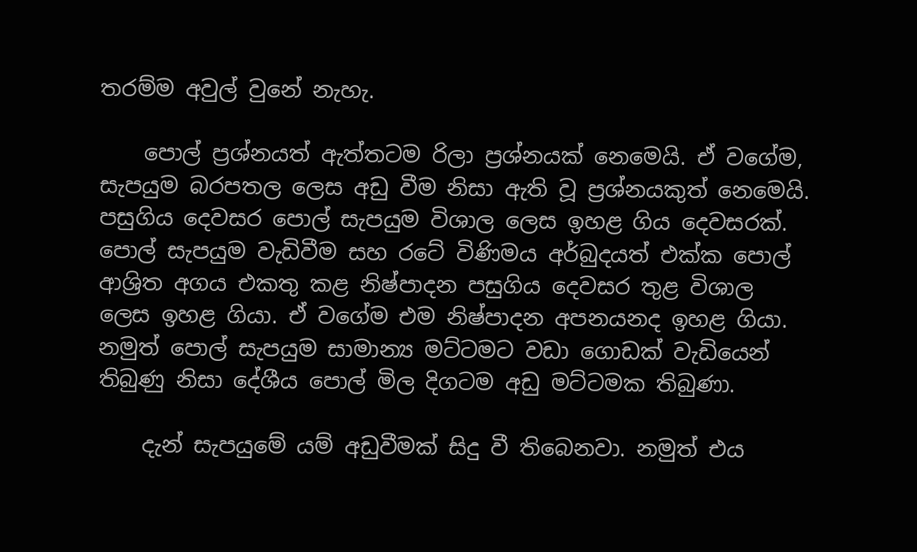තරම්ම අවුල් වුනේ නැහැ.

    පොල් ප්‍රශ්නයත් ඇත්තටම රිලා ප්‍රශ්නයක් නෙමෙයි. ඒ වගේම, සැපයුම බරපතල ලෙස අඩු වීම නිසා ඇති වූ ප්‍රශ්නයකුත් නෙමෙයි. පසුගිය දෙවසර පොල් සැපයුම විශාල ලෙස ඉහළ ගිය දෙවසරක්. පොල් සැපයුම වැඩිවීම සහ රටේ විණිමය අර්බුදයත් එක්ක පොල් ආශ්‍රිත අගය එකතු කළ නිෂ්පාදන පසුගිය දෙවසර තුළ විශාල ලෙස ඉහළ ගියා. ඒ වගේම එම නිෂ්පාදන අපනයනද ඉහළ ගියා. නමුත් පොල් සැපයුම සාමාන්‍ය මට්ටමට වඩා ගොඩක් වැඩියෙන් තිබුණු නිසා දේශීය පොල් මිල දිගටම අඩු මට්ටමක තිබුණා.

    දැන් සැපයුමේ යම් අඩුවීමක් සිදු වී තිබෙනවා. නමුත් එය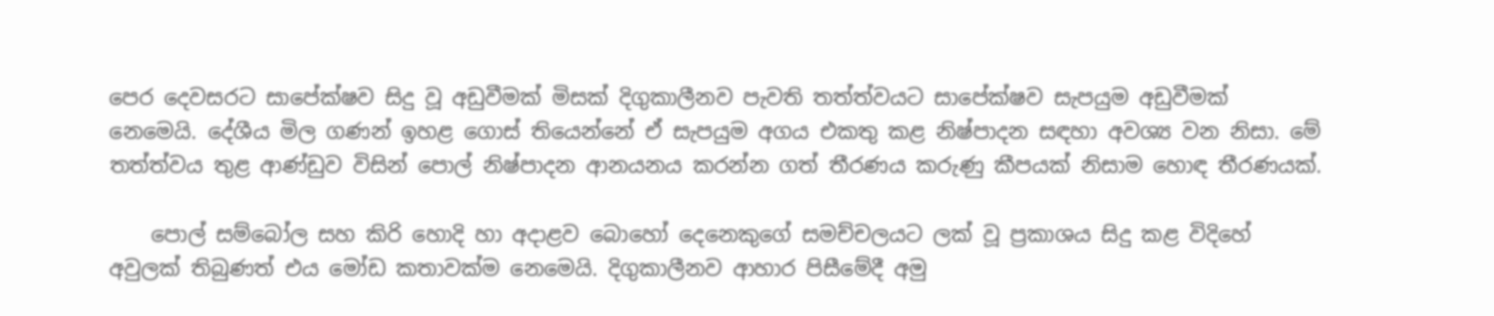පෙර දෙවසරට සාපේක්ෂව සිදු වූ අඩුවීමක් මිසක් දිගුකාලීනව පැවති තත්ත්වයට සාපේක්ෂව සැපයුම අඩුවීමක් නෙමෙයි. දේශීය මිල ගණන් ඉහළ ගොස් තියෙන්නේ ඒ සැපයුම අගය එකතු කළ නිෂ්පාදන සඳහා අවශ්‍ය වන නිසා. මේ තත්ත්වය තුළ ආණ්ඩුව විසින් පොල් නිෂ්පාදන ආනයනය කරන්න ගත් තීරණය කරුණු කීපයක් නිසාම හොඳ තීරණයක්.

    පොල් සම්බෝල සහ කිරි හොදි හා අදාළව බොහෝ දෙනෙකුගේ සමච්චලයට ලක් වූ ප්‍රකාශය සිදු කළ විදිහේ අවුලක් තිබුණත් එය මෝඩ කතාවක්ම නෙමෙයි. දිගුකාලීනව ආහාර පිසීමේදී අමු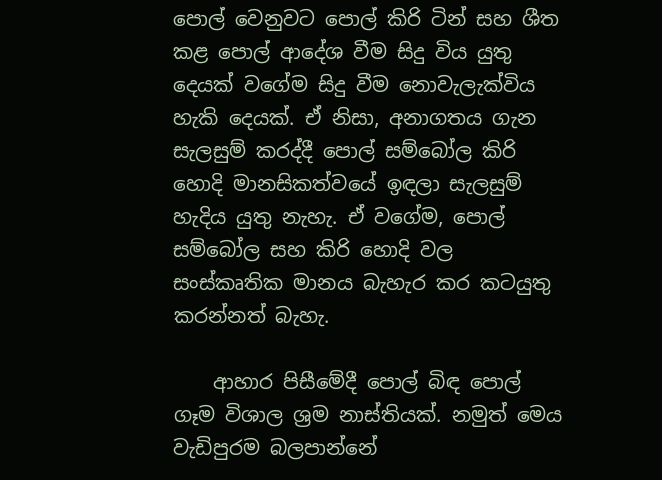පොල් වෙනුවට පොල් කිරි ටින් සහ ශීත කළ පොල් ආදේශ වීම සිදු විය යුතු දෙයක් වගේම සිදු වීම නොවැලැක්විය හැකි දෙයක්. ඒ නිසා, අනාගතය ගැන සැලසුම් කරද්දී පොල් සම්බෝල කිරි හොදි මානසිකත්වයේ ඉඳලා සැලසුම් හැදිය යුතු නැහැ. ඒ වගේම, පොල් සම්බෝල සහ කිරි හොදි වල සංස්කෘතික මානය බැහැර කර කටයුතු කරන්නත් බැහැ.

    ආහාර පිසීමේදී පොල් බිඳ පොල් ගෑම විශාල ශ්‍රම නාස්තියක්. නමුත් මෙය වැඩිපුරම බලපාන්නේ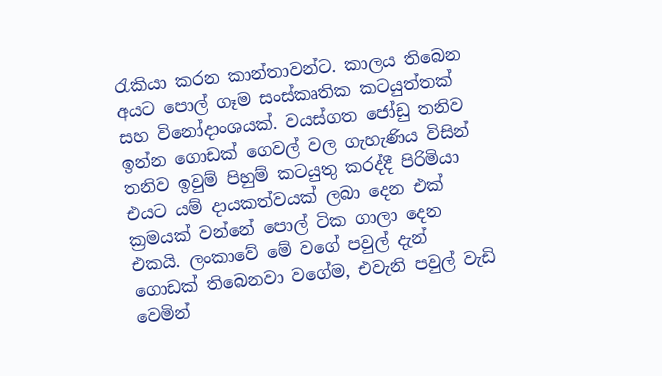රැකියා කරන කාන්තාවන්ට. කාලය තිබෙන අයට පොල් ගෑම සංස්කෘතික කටයුත්තක් සහ විනෝදාංශයක්. වයස්ගත ජෝඩු තනිව ඉන්න ගොඩක් ගෙවල් වල ගැහැණිය විසින් තනිව ඉවුම් පිහුම් කටයුතු කරද්දී පිරිමියා එයට යම් දායකත්වයක් ලබා දෙන එක් ක්‍රමයක් වන්නේ පොල් ටික ගාලා දෙන එකයි. ලංකාවේ මේ වගේ පවුල් දැන් ගොඩක් තිබෙනවා වගේම, එවැනි පවුල් වැඩි වෙමින්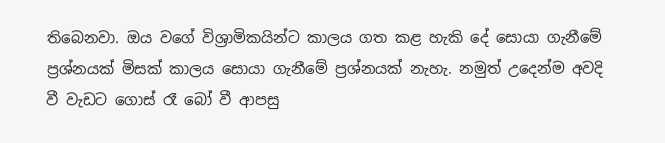තිබෙනවා. ඔය වගේ විශ්‍රාමිකයින්ට කාලය ගත කළ හැකි දේ සොයා ගැනීමේ ප්‍රශ්නයක් මිසක් කාලය සොයා ගැනීමේ ප්‍රශ්නයක් නැහැ. නමුත් උදෙන්ම අවදි වී වැඩට ගොස් රෑ බෝ වී ආපසු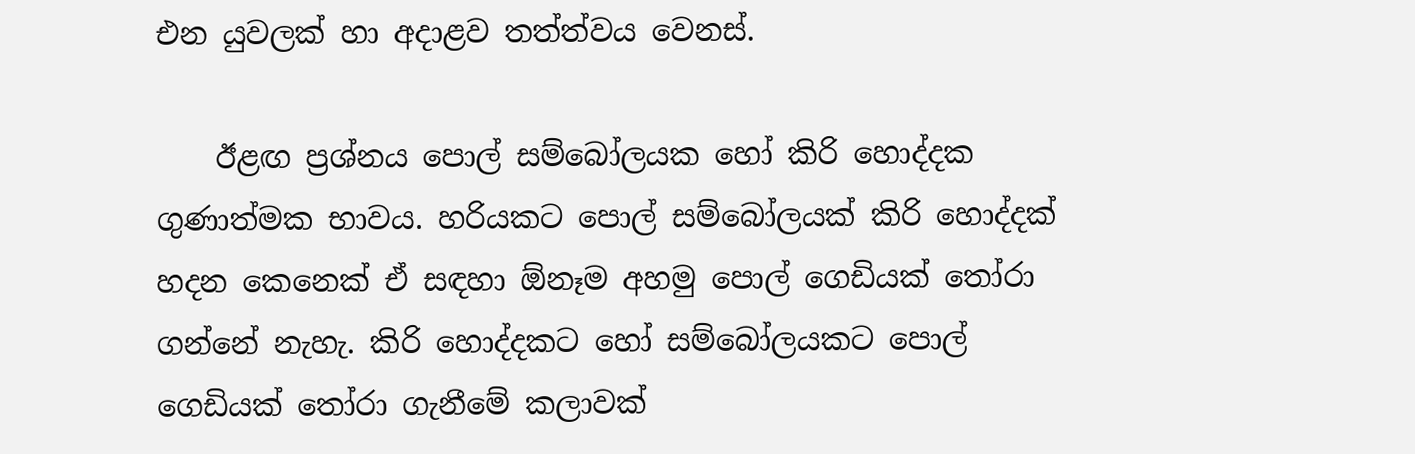එන යුවලක් හා අදාළව තත්ත්වය වෙනස්.

    ඊළඟ ප්‍රශ්නය පොල් සම්බෝලයක හෝ කිරි හොද්දක ගුණාත්මක භාවය. හරියකට පොල් සම්බෝලයක් කිරි හොද්දක් හදන කෙනෙක් ඒ සඳහා ඕනෑම අහමු පොල් ගෙඩියක් තෝරා ගන්නේ නැහැ. කිරි හොද්දකට හෝ සම්බෝලයකට පොල් ගෙඩියක් තෝරා ගැනීමේ කලාවක්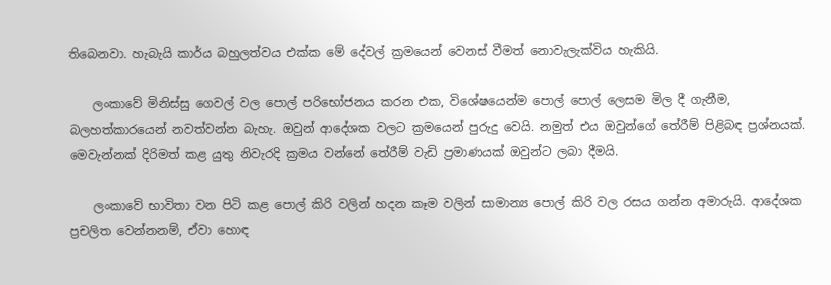තිබෙනවා. හැබැයි කාර්ය බහුලත්වය එක්ක මේ දේවල් ක්‍රමයෙන් වෙනස් වීමත් නොවැලැක්විය හැකියි.

    ලංකාවේ මිනිස්සු ගෙවල් වල පොල් පරිභෝජනය කරන එක, විශේෂයෙන්ම පොල් පොල් ලෙසම මිල දී ගැනීම, බලහත්කාරයෙන් නවත්වන්න බැහැ. ඔවුන් ආදේශක වලට ක්‍රමයෙන් පුරුදු වෙයි. නමුත් එය ඔවුන්ගේ තේරීම් පිළිබඳ ප්‍රශ්නයක්. මෙවැන්නක් දිරිමත් කළ යුතු නිවැරදි ක්‍රමය වන්නේ තේරීම් වැඩි ප්‍රමාණයක් ඔවුන්ට ලබා දීමයි.

    ලංකාවේ භාවිතා වන පිටි කළ පොල් කිරි වලින් හදන කෑම වලින් සාමාන්‍ය පොල් කිරි වල රසය ගන්න අමාරුයි. ආදේශක ප්‍රචලිත වෙන්නනම්, ඒවා හොඳ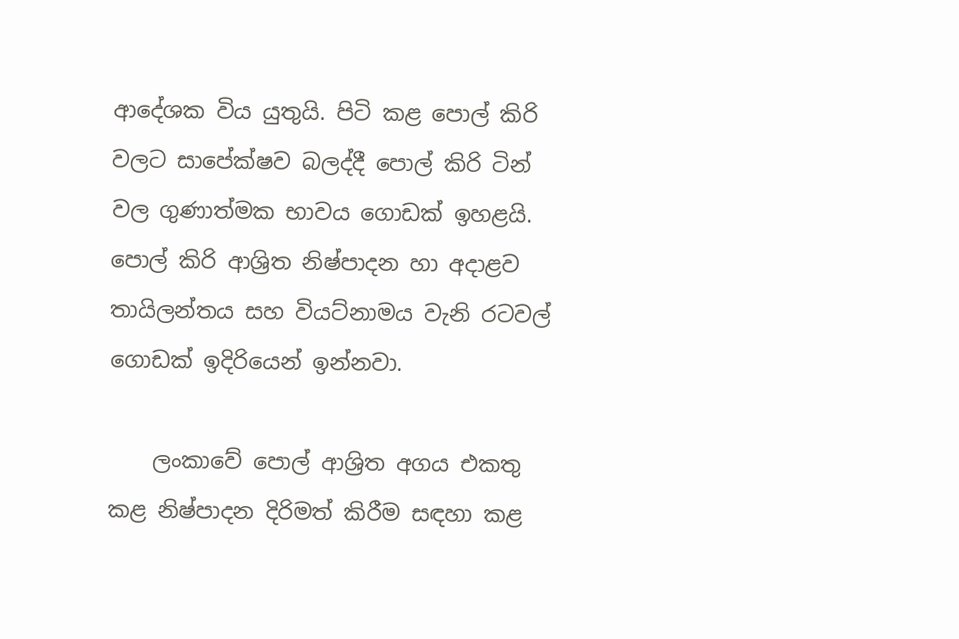ආදේශක විය යුතුයි. පිටි කළ පොල් කිරි වලට සාපේක්ෂව බලද්දී පොල් කිරි ටින් වල ගුණාත්මක භාවය ගොඩක් ඉහළයි. පොල් කිරි ආශ්‍රිත නිෂ්පාදන හා අදාළව තායිලන්තය සහ වියට්නාමය වැනි රටවල් ගොඩක් ඉදිරියෙන් ඉන්නවා.

    ලංකාවේ පොල් ආශ්‍රිත අගය එකතු කළ නිෂ්පාදන දිරිමත් කිරීම සඳහා කළ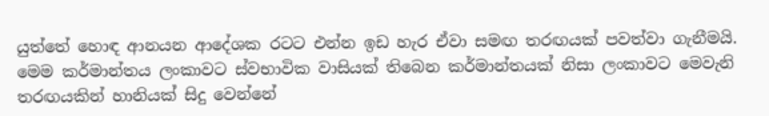යුත්තේ හොඳ ආනයන ආදේශක රටට එන්න ඉඩ හැර ඒවා සමඟ තරඟයක් පවත්වා ගැනීමයි. මෙම කර්මාන්තය ලංකාවට ස්වභාවික වාසියක් තිබෙන කර්මාන්තයක් නිසා ලංකාවට මෙවැනි තරඟයකින් හානියක් සිදු වෙන්නේ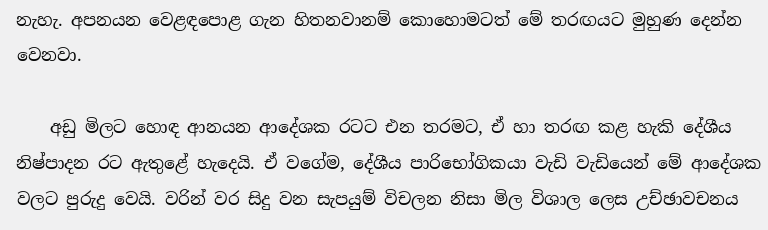නැහැ. අපනයන වෙළඳපොළ ගැන හිතනවානම් කොහොමටත් මේ තරඟයට මුහුණ දෙන්න වෙනවා.

    අඩු මිලට හොඳ ආනයන ආදේශක රටට එන තරමට, ඒ හා තරඟ කළ හැකි දේශීය නිෂ්පාදන රට ඇතුළේ හැදෙයි. ඒ වගේම, දේශීය පාරිභෝගිකයා වැඩි වැඩියෙන් මේ ආදේශක වලට පුරුදු වෙයි. වරින් වර සිදු වන සැපයුම් විචලන නිසා මිල විශාල ලෙස උච්ඡාවචනය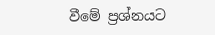වීමේ ප්‍රශ්නයට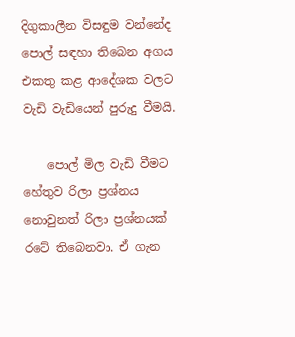දිගුකාලීන විසඳුම වන්නේද පොල් සඳහා තිබෙන අගය එකතු කළ ආදේශක වලට වැඩි වැඩියෙන් පුරුදු වීමයි.

    පොල් මිල වැඩි වීමට හේතුව රිලා ප්‍රශ්නය නොවුනත් රිලා ප්‍රශ්නයක් රටේ තිබෙනවා. ඒ ගැන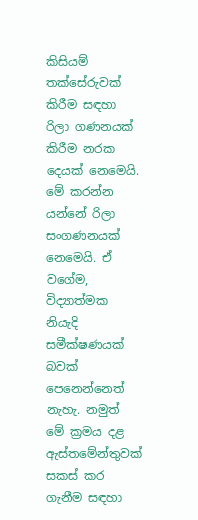කිසියම් තක්සේරුවක් කිරීම සඳහා රිලා ගණනයක් කිරීම නරක දෙයක් නෙමෙයි. මේ කරන්න යන්නේ රිලා සංගණනයක් නෙමෙයි. ඒ වගේම, විද්‍යාත්මක නියැදි සමීක්ෂණයක් බවක් පෙනෙන්නෙත් නැහැ. නමුත් මේ ක්‍රමය දළ ඇස්තමේන්තුවක් සකස් කර ගැනීම සඳහා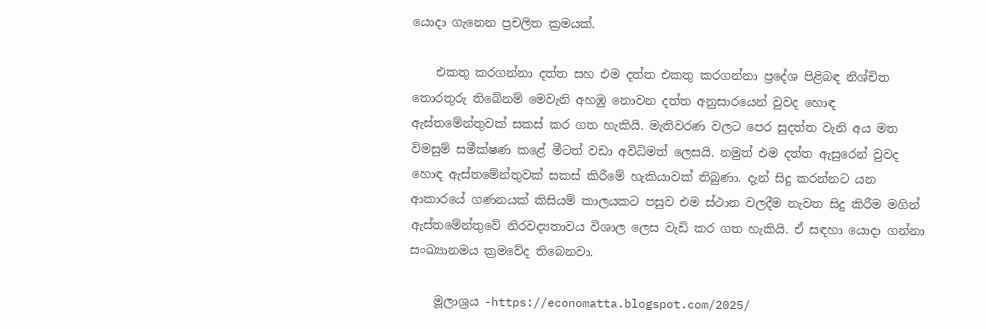යොදා ගැනෙන ප්‍රචලිත ක්‍රමයක්.

    එකතු කරගන්නා දත්ත සහ එම දත්ත එකතු කරගන්නා ප්‍රදේශ පිළිබඳ නිශ්චිත තොරතුරු තිබේනම් මෙවැනි අහඹු නොවන දත්ත අනුසාරයෙන් වුවද හොඳ ඇස්තමේන්තුවක් සකස් කර ගත හැකියි. මැතිවරණ වලට පෙර සුදත්ත වැනි අය මත විමසුම් සමීක්ෂණ කළේ මීටත් වඩා අවිධිමත් ලෙසයි. නමුත් එම දත්ත ඇසුරෙන් වුවද හොඳ ඇස්තමේන්තුවක් සකස් කිරීමේ හැකියාවක් තිබුණා. දැන් සිදු කරන්නට යන ආකාරයේ ගණනයක් කිසියම් කාලයකට පසුව එම ස්ථාන වලදීම නැවත සිදු කිරීම මගින් ඇස්තමේන්තුවේ නිරවද්‍යතාවය විශාල ලෙස වැඩි කර ගත හැකියි. ඒ සඳහා යොදා ගන්නා සංඛ්‍යානමය ක්‍රමවේද තිබෙනවා.

    මූලාශ්‍රය -https://economatta.blogspot.com/2025/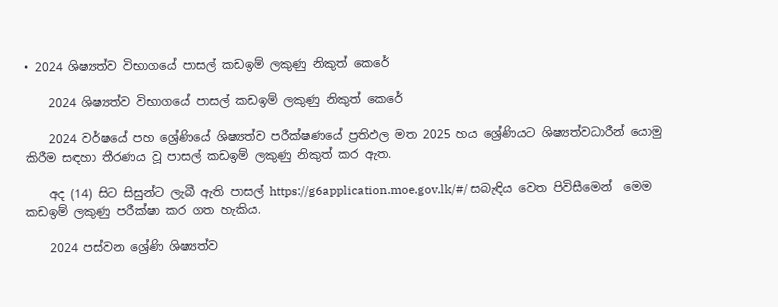• 2024 ශිෂ්‍යත්ව විභාගයේ පාසල් කඩඉම් ලකුණු නිකුත් කෙරේ

    2024 ශිෂ්‍යත්ව විභාගයේ පාසල් කඩඉම් ලකුණු නිකුත් කෙරේ

    2024 වර්ෂයේ පහ ශ්‍රේණියේ ශිෂ්‍යත්ව පරීක්ෂණයේ ප්‍රතිඵල මත 2025 හය ශ්‍රේණියට ශිෂ්‍යත්වධාරීන් යොමු කිරීම සඳහා තීරණය වූ පාසල් කඩඉම් ලකුණු නිකුත් කර ඇත.

    අද (14) සිට සිසුන්ට ලැබී ඇති පාසල් https://g6application.moe.gov.lk/#/ සබැඳිය වෙත පිවිසීමෙන්  මෙම කඩඉම් ලකුණු පරීක්ෂා කර ගත හැකිය.

    2024 පස්වන ශ්‍රේණි ශිෂ්‍යත්ව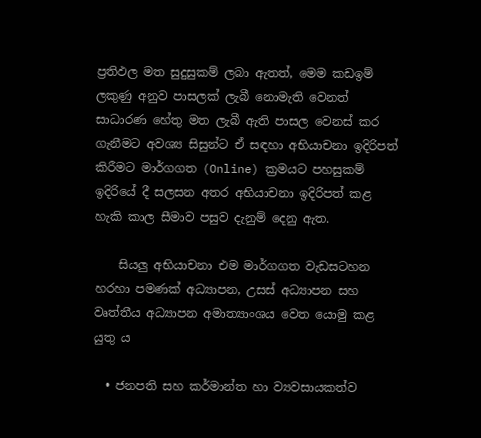ප්‍රතිඵල මත සුදුසුකම් ලබා ඇතත්, මෙම කඩඉම් ලකුණු අනුව පාසලක් ලැබී නොමැති වෙනත් සාධාරණ හේතු මත ලැබී ඇති පාසල වෙනස් කර ගැනීමට අවශ්‍ය සිසුන්ට ඒ සඳහා අභියාචනා ඉදිරිපත් කිරීමට මාර්ගගත (Online) ක්‍රමයට පහසුකම් ඉදිරියේ දී සලසන අතර අභියාචනා ඉදිරිපත් කළ හැකි කාල සීමාව පසුව දැනුම් දෙනු ඇත.

    සියලු අභියාචනා එම මාර්ගගත වැඩසටහන හරහා පමණක් අධ්‍යාපන, උසස් අධ්‍යාපන සහ වෘත්තීය අධ්‍යාපන අමාත්‍යාංශය වෙත යොමු කළ යුතු ය

  • ජනපති සහ කර්මාන්ත හා ව්‍යවසායකත්ව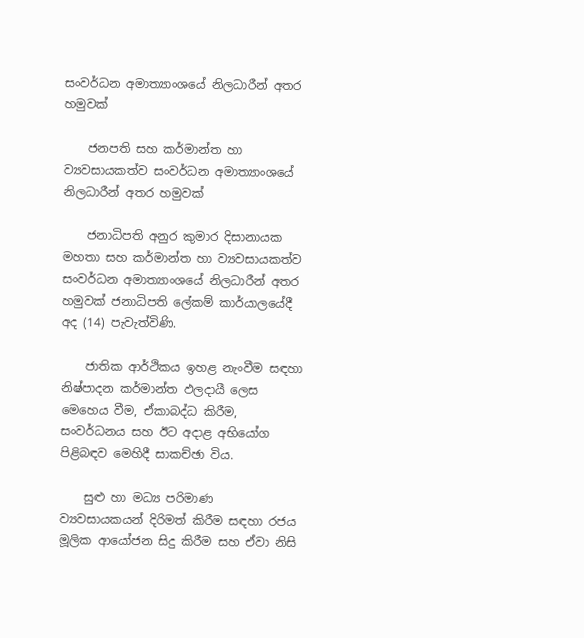සංවර්ධන අමාත්‍යාංශයේ නිලධාරීන් අතර හමුවක්

    ජනපති සහ කර්මාන්ත හා ව්‍යවසායකත්ව සංවර්ධන අමාත්‍යාංශයේ නිලධාරීන් අතර හමුවක්

    ජනාධිපති අනුර කුමාර දිසානායක මහතා සහ කර්මාන්ත හා ව්‍යවසායකත්ව සංවර්ධන අමාත්‍යාංශයේ නිලධාරීන් අතර හමුවක් ජනාධිපති ලේකම් කාර්යාලයේදී අද (14) පැවැත්විණි.

    ජාතික ආර්ථිකය ඉහළ නැංවීම සඳහා නිෂ්පාදන කර්මාන්ත ඵලදායී ලෙස මෙහෙය වීම, ඒකාබද්ධ කිරීම, සංවර්ධනය සහ ඊට අදාළ අභියෝග පිළිබඳව මෙහිදී සාකච්ඡා විය.

    සුළු හා මධ්‍ය පරිමාණ ව්‍යවසායකයන් දිරිමත් කිරීම සඳහා රජය මූලික ආයෝජන සිදු කිරීම සහ ඒවා නිසි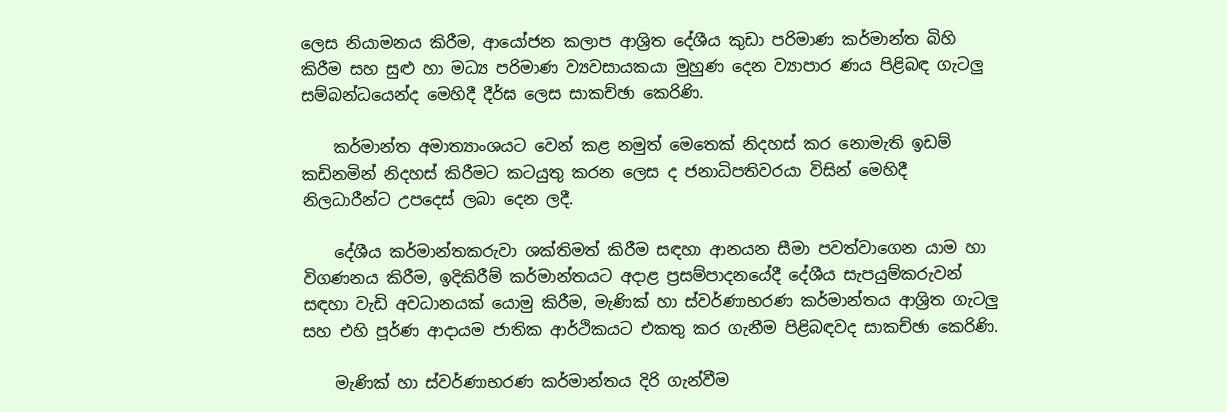ලෙස නියාමනය කිරීම, ආයෝජන කලාප ආශ්‍රිත දේශීය කුඩා පරිමාණ කර්මාන්ත බිහි කිරීම සහ සුළු හා මධ්‍ය පරිමාණ ව්‍යවසායකයා මුහුණ දෙන ව්‍යාපාර ණය පිළිබඳ ගැටලු සම්බන්ධයෙන්ද මෙහිදී දීර්ඝ ලෙස සාකච්ඡා කෙරිණි.

    කර්මාන්ත අමාත්‍යාංශයට වෙන් කළ නමුත් මෙතෙක් නිදහස් කර නොමැති ඉඩම් කඩිනමින් නිදහස් කිරීමට කටයුතු කරන ලෙස ද ජනාධිපතිවරයා විසින් මෙහිදී නිලධාරීන්ට උපදෙස් ලබා දෙන ලදී.

    දේශීය කර්මාන්තකරුවා ශක්තිමත් කිරීම සඳහා ආනයන සීමා පවත්වාගෙන යාම හා විගණනය කිරීම, ඉදිකිරීම් කර්මාන්තයට අදාළ ප්‍රසම්පාදනයේදී දේශීය සැපයුම්කරුවන් සඳහා වැඩි අවධානයක් යොමු කිරීම, මැණික් හා ස්වර්ණාභරණ කර්මාන්තය ආශ්‍රිත ගැටලු සහ එහි පූර්ණ ආදායම ජාතික ආර්ථිකයට එකතු කර ගැනීම පිළිබඳවද සාකච්ඡා කෙරිණි.

    මැණික් හා ස්වර්ණාභරණ කර්මාන්තය දිරි ගැන්වීම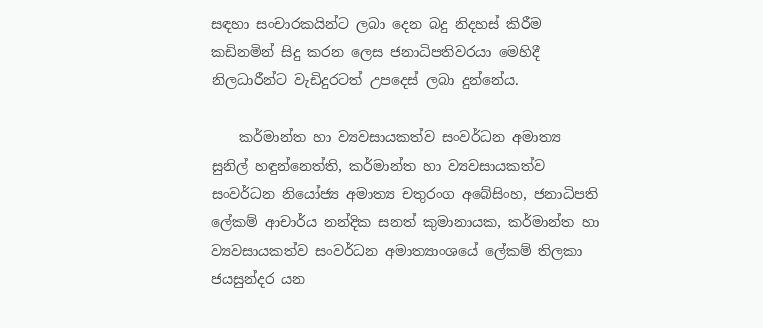සඳහා සංචාරකයින්ට ලබා දෙන බදු නිදහස් කිරීම කඩිනමින් සිදු කරන ලෙස ජනාධිපතිවරයා මෙහිදී නිලධාරීන්ට වැඩිදුරටත් උපදෙස් ලබා දුන්නේය.

    කර්මාන්ත හා ව්‍යවසායකත්ව සංවර්ධන අමාත්‍ය සුනිල් හඳුන්නෙත්ති, කර්මාන්ත හා ව්‍යවසායකත්ව සංවර්ධන නියෝජ්‍ය අමාත්‍ය චතුරංග අබේසිංහ, ජනාධිපති ලේකම් ආචාර්ය නන්දික සනත් කුමානායක, කර්මාන්ත හා ව්‍යවසායකත්ව සංවර්ධන අමාත්‍යාංශයේ ලේකම් තිලකා ජයසුන්දර යන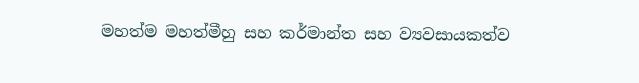මහත්ම මහත්මීහු සහ කර්මාන්ත සහ ව්‍යවසායකත්ව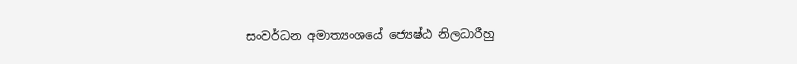සංවර්ධන අමාත්‍යංශයේ ජ්‍යෙෂ්ඨ නිලධාරීහු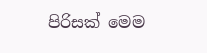පිරිසක් මෙම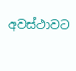අවස්ථාවට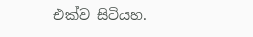එක්ව සිටියහ.